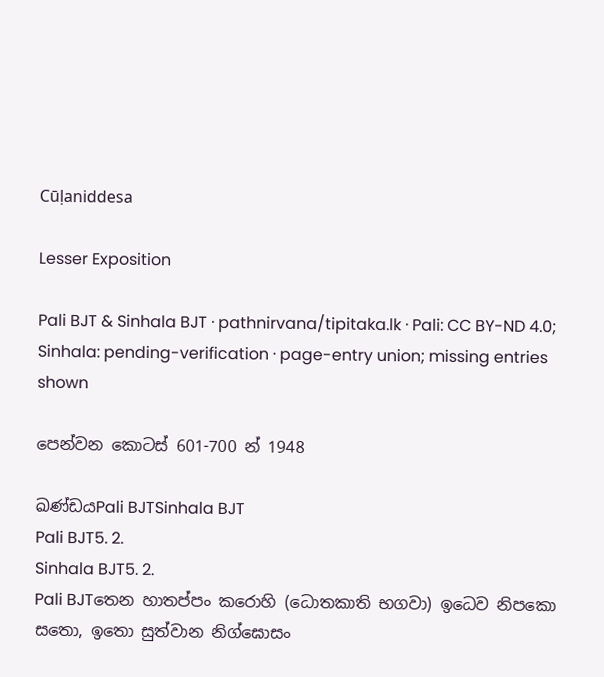Cūḷaniddesa

Lesser Exposition

Pali BJT & Sinhala BJT · pathnirvana/tipitaka.lk · Pali: CC BY-ND 4.0; Sinhala: pending-verification · page-entry union; missing entries shown

පෙන්වන කොටස් 601-700 න් 1948

ඛණ්ඩයPali BJTSinhala BJT
Pali BJT5. 2.
Sinhala BJT5. 2.
Pali BJTතෙන හාතප්පං කරොහි (ධොතකාති භගවා) ඉධෙව නිපකො සතො, ඉතො සුත්වාන නිග්ඝොසං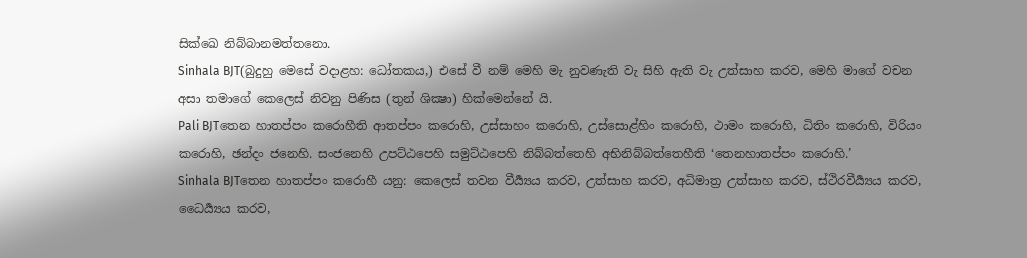සික්ඛෙ නිබ්බානමත්තනො.
Sinhala BJT(බුදුහු මෙසේ වදාළහ: ධෝතකය,) එසේ වී නම් මෙහි මැ නුවණැති වැ සිහි ඇති වැ උත්සාහ කරව, මෙහි මාගේ වචන අසා තමාගේ කෙලෙස් නිවනු පිණිස (තුන් ශික්‍ෂා) හික්මෙන්නේ යි.
Pali BJTතෙන හාතප්පං කරොහීති ආතප්පං කරොහි, උස්සාහං කරොහි, උස්සොළ්හිං කරොහි, ථාමං කරොහි, ධිතිං කරොහි, විරියං කරොහි, ඡන්දං ජනෙහි. සංජනෙහි උපට්ඨපෙහි සමුට්ඨපෙහි නිබ්බත්තෙහි අභිනිබ්බත්තෙහීති ‘තෙනහාතප්පං කරොහි.’
Sinhala BJTතෙන හාතප්පං කරොහී යනු: කෙලෙස් තවන වීර්‍ය්‍යය කරව, උත්සාහ කරව, අධිමාත්‍ර උත්සාහ කරව, ස්ථිරවීර්‍ය්‍යය කරව, ධෛර්‍ය්‍යය කරව,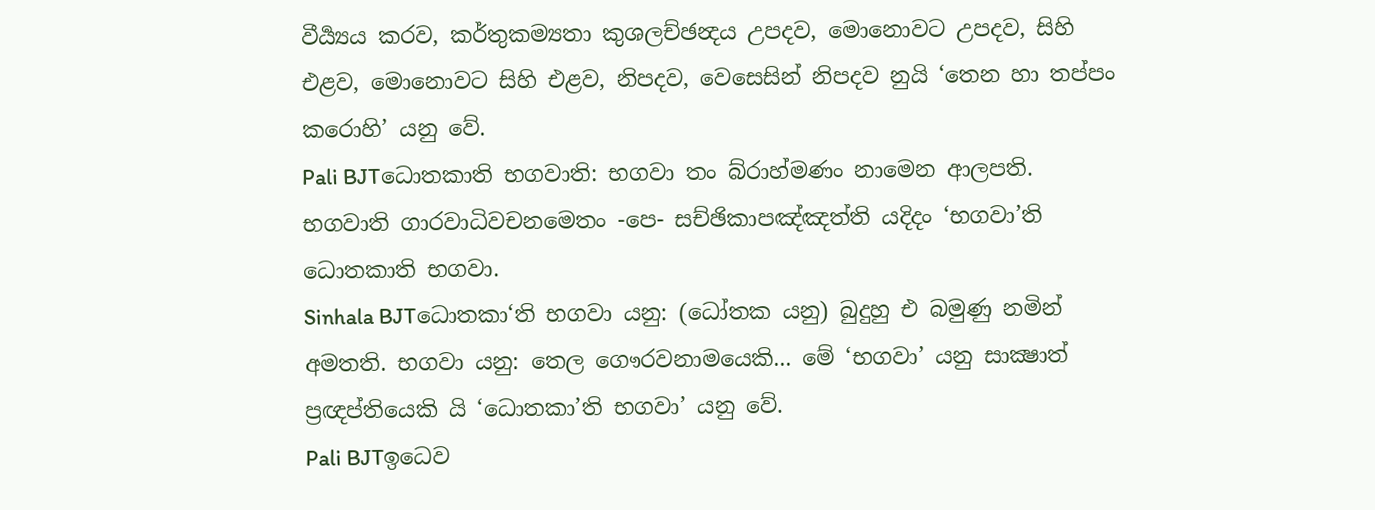වීර්‍ය්‍යය කරව, කර්තුකම්‍යතා කුශලච්ඡන්‍දය උපදව, මොනොවට උපදව, සිහි එළව, මොනොවට සිහි එළව, නිපදව, වෙසෙසින් නිපදව නුයි ‘තෙන හා තප්පං කරොහි’ යනු වේ.
Pali BJTධොතකාති භගවාති: භගවා තං බ්රාහ්මණං නාමෙන ආලපති. භගවාති ගාරවාධිවචනමෙතං -පෙ- සච්ඡිකාපඤ්ඤත්ති යදිදං ‘භගවා’ති ධොතකාති භගවා.
Sinhala BJTධොතකා‘ති භගවා යනු: (ධෝතක යනු) බුදුහු එ බමුණු නමින් අමතති. භගවා යනු: තෙල ගෞරවනාමයෙකි... මේ ‘භගවා’ යනු සාක්‍ෂාත් ප්‍රඥප්තියෙකි යි ‘ධොතකා’ති භගවා’ යනු වේ.
Pali BJTඉධෙව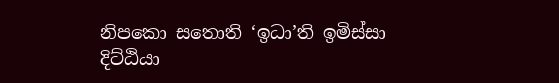නිපකො සතොති ‘ඉධා’ති ඉමිස්සා දිට්ඨියා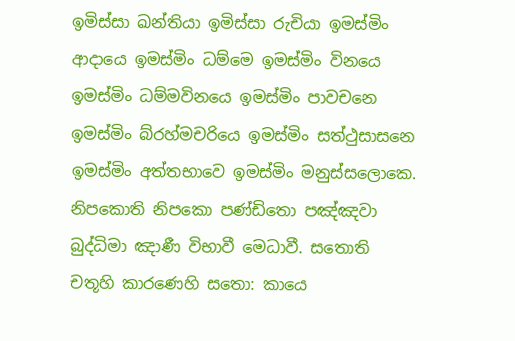ඉමිස්සා ඛන්තියා ඉමිස්සා රුචියා ඉමස්මිං ආදායෙ ඉමස්මිං ධම්මෙ ඉමස්මිං විනයෙ ඉමස්මිං ධම්මවිනයෙ ඉමස්මිං පාවචනෙ ඉමස්මිං බ්රහ්මචරියෙ ඉමස්මිං සත්ථුසාසනෙ ඉමස්මිං අත්තභාවෙ ඉමස්මිං මනුස්සලොකෙ. නිපකොති නිපකො පණ්ඩිතො පඤ්ඤවා බුද්ධිමා ඤාණී විභාවී මෙධාවී. සතොති චතූහි කාරණෙහි සතො: කායෙ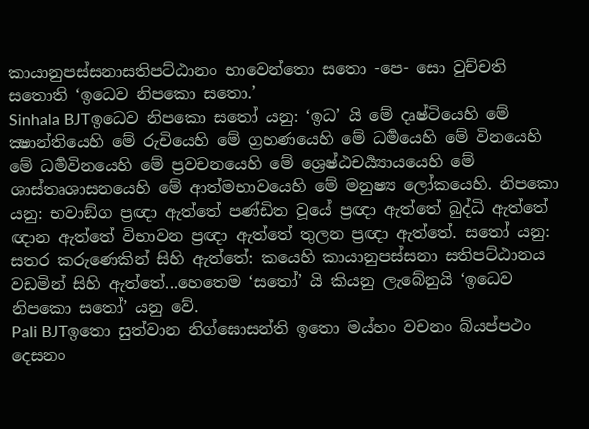කායානුපස්සනාසතිපට්ඨානං භාවෙන්තො සතො -පෙ- සො වුච්චති සතොති ‘ඉධෙව නිපකො සතො.’
Sinhala BJTඉධෙව නිපකො සතෝ යනු: ‘ඉධ’ යි මේ දෘෂ්ටියෙහි මේ ක්‍ෂාන්තියෙහි මේ රුචියෙහි මේ ග්‍රහණයෙහි මේ ධර්‍මයෙහි මේ විනයෙහි මේ ධර්‍මවිනයෙහි මේ ප්‍රවචනයෙහි මේ ශ්‍රෙෂ්ඨචර්‍ය්‍යායයෙහි මේ ශාස්තෘශාසනයෙහි මේ ආත්මභාවයෙහි මේ මනුෂ්‍ය ලෝකයෙහි. නිපකො යනු: භවාඞ්ග ප්‍රඥා ඇත්තේ පණ්ඩිත වූයේ ප්‍රඥා ඇත්තේ බුද්ධි ඇත්තේ ඥාන ඇත්තේ විභාවන ප්‍රඥා ඇත්තේ තුලන ප්‍රඥා ඇත්තේ. සතෝ යනු: සතර කරුණෙකින් සිහි ඇත්තේ: කයෙහි කායානුපස්සනා සතිපට්ඨානය වඩමින් සිහි ඇත්තේ...හෙතෙම ‘සතෝ’ යි කියනු ලැබේනුයි ‘ඉධෙව නිපකො සතෝ’ යනු වේ.
Pali BJTඉතො සුත්වාන නිග්ඝොසන්ති ඉතො මය්හං වචනං බ්යප්පථං දෙසනං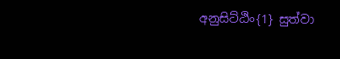අනුසිට්ඨිං{1} සුත්වා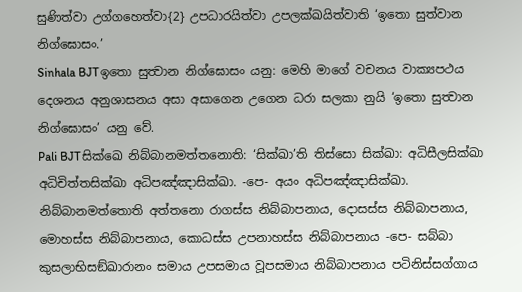සුණිත්වා උග්ගහෙත්වා{2} උපධාරයිත්වා උපලක්ඛයිත්වාති ‘ඉතො සුත්වාන නිග්ඝොසං.’
Sinhala BJTඉතො සුත්‍වාන නිග්ඝොසං යනු: මෙහි මාගේ වචනය වාක්‍යපථය දෙශනය අනුශාසනය අසා අසාගෙන උගෙන ධරා සලකා නුයි ‘ඉතො සුත්‍වාන නිග්ඝොසං’ යනු වේ.
Pali BJTසික්ඛෙ නිබ්බානමත්තනොති: ‘සික්ඛා’ති තිස්සො සික්ඛා: අධිසීලසික්ඛා අධිචිත්තසික්ඛා අධිපඤ්ඤාසික්ඛා. -පෙ- අයං අධිපඤ්ඤාසික්ඛා. නිබ්බානමත්තොති අත්තනො රාගස්ස නිබ්බාපනාය, දොසස්ස නිබ්බාපනාය, මොහස්ස නිබ්බාපනාය, කොධස්ස උපනාහස්ස නිබ්බාපනාය -පෙ- සබ්බා කුසලාභිසඞ්ඛාරානං සමාය උපසමාය වූපසමාය නිබ්බාපනාය පටිනිස්සග්ගාය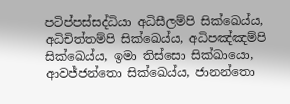පටිප්පස්සද්ධියා අධිසීලම්පි සික්ඛෙය්ය, අධිචිත්තම්පි සික්ඛෙය්ය, අධිපඤ්ඤම්පි සික්ඛෙය්ය, ඉමා තිස්සො සික්ඛායො, ආවජ්ජන්තො සික්ඛෙය්ය, ජානන්තො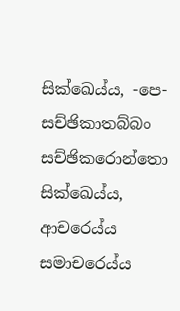සික්ඛෙය්ය, -පෙ- සච්ඡිකාතබ්බං සච්ඡිකරොන්තො සික්ඛෙය්ය, ආචරෙය්ය සමාචරෙය්ය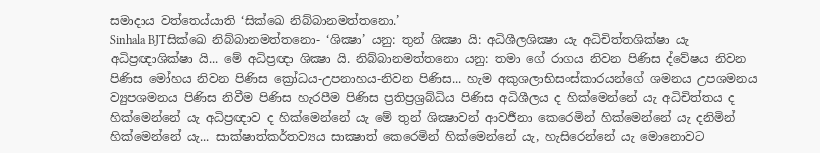සමාදාය වත්තෙය්යාති ‘සික්ඛෙ නිබ්බානමත්තනො.’
Sinhala BJTසික්ඛෙ නිබ්බානමත්තනො- ‘ශික්‍ෂා’ යනු: තුන් ශික්‍ෂා යි: අධිශීලශික්‍ෂා යැ අධිචිත්තශික්ෂා යැ අධිප්‍රඥාශික්ෂා යි... මේ අධිප්‍රඥා ශික්‍ෂා යි. නිබ්බානමත්තනො යනු: තමා ගේ රාගය නිවන පිණිස ද්වේෂය නිවන පිණිස මෝහය නිවන පිණිස ක්‍රෝධය-උපනාහය-නිවන පිණිස... හැම අකුශලාභිසංස්කාරයන්ගේ ශමනය උපශමනය ව්‍යුපශමනය පිණිස නිවීම පිණිස හැරපීම පිණිස ප්‍රතිප්‍රශ්‍රබ්ධිය පිණිස අධිශීලය ද හික්මෙන්නේ යැ අධිචිත්තය ද හික්මෙන්නේ යැ අධිප්‍රඥාව ද හික්මෙන්නේ යැ මේ තුන් ශික්‍ෂාවන් ආවර්‍ජනා කෙරෙමින් හික්මෙන්නේ යැ දනිමින් හික්මෙන්නේ යැ... සාක්ෂාත්කර්තව්‍යය සාක්‍ෂාත් කෙරෙමින් හික්මෙන්නේ යැ, හැසිරෙන්නේ යැ මොනොවට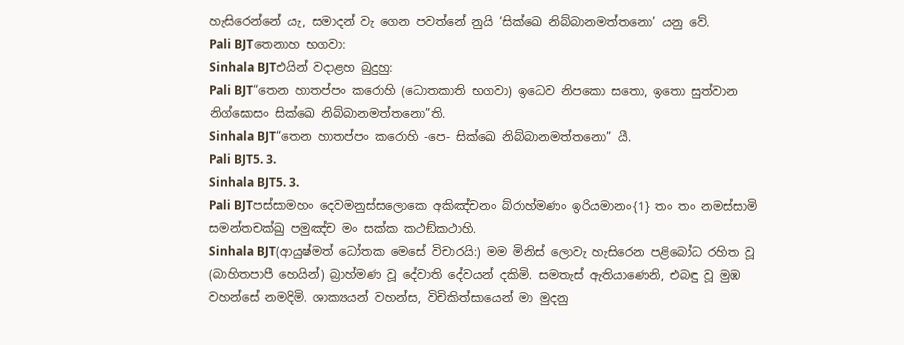හැසිරෙන්නේ යැ, සමාදන් වැ ගෙන පවත්නේ නුයි ‘සික්ඛෙ නිබ්බානමත්තනො’ යනු වේ.
Pali BJTතෙනාහ භගවා:
Sinhala BJTඑයින් වදාළහ බුදුහු:
Pali BJT“තෙන හාතප්පං කරොහි (ධොතකාති භගවා) ඉධෙව නිපකො සතො, ඉතො සුත්වාන නිග්ඝොසං සික්ඛෙ නිබ්බානමත්තනො”ති.
Sinhala BJT“තෙන හාතප්පං කරොහි -පෙ- සික්ඛෙ නිබ්බානමත්තනො” යී.
Pali BJT5. 3.
Sinhala BJT5. 3.
Pali BJTපස්සාමහං දෙවමනුස්සලොකෙ අකිඤ්චනං බ්රාහ්මණං ඉරියමානං{1} තං තං නමස්සාමි සමන්තචක්ඛු පමුඤ්ච මං සක්ක කථඞ්කථාහි.
Sinhala BJT(ආයුෂ්මත් ධෝතක මෙසේ විචාරයි:) මම මිනිස් ලොවැ හැසිරෙන පළිබෝධ රහිත වූ (බාහිතපාපී හෙයින්) බ්‍රාහ්මණ වූ දේවාති දේවයන් දකිමි. සමතැස් ඇතියාණෙනි, එබඳු වූ මුඹ වහන්සේ නමදිමි. ශාක්‍යයන් වහන්ස, විචිකිත්සායෙන් මා මුදනු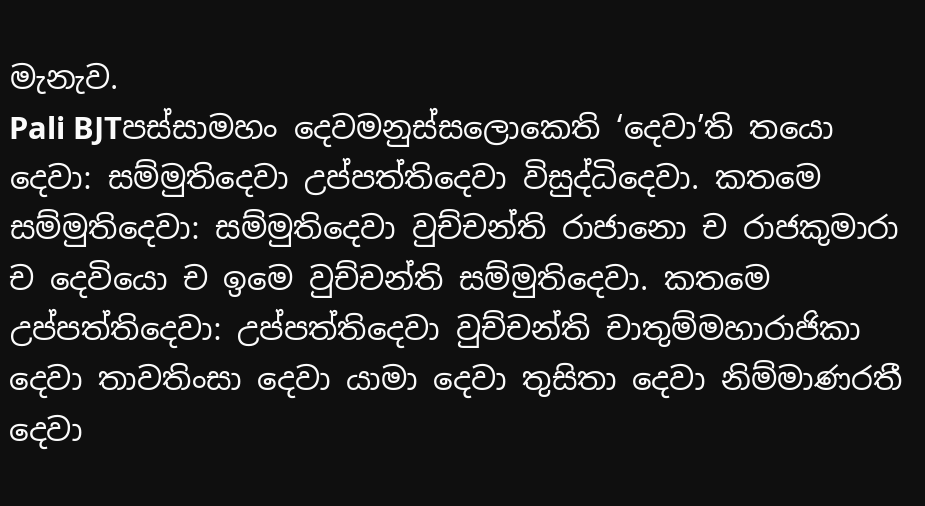මැනැව.
Pali BJTපස්සාමහං දෙවමනුස්සලොකෙති ‘දෙවා’ති තයො දෙවා: සම්මුතිදෙවා උප්පත්තිදෙවා විසුද්ධිදෙවා. කතමෙ සම්මුතිදෙවා: සම්මුතිදෙවා වුච්චන්ති රාජානො ච රාජකුමාරා ච දෙවියො ච ඉමෙ වුච්චන්ති සම්මුතිදෙවා. කතමෙ උප්පත්තිදෙවා: උප්පත්තිදෙවා වුච්චන්ති චාතුම්මහාරාජිකා දෙවා තාවතිංසා දෙවා යාමා දෙවා තුසිතා දෙවා නිම්මාණරතී දෙවා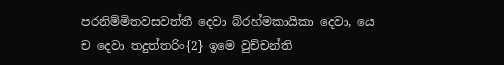පරනිම්මිතවසවත්තී දෙවා බ්රහ්මකායිකා දෙවා, යෙ ච දෙවා තදුත්තරිං{2} ඉමෙ වුච්චන්ති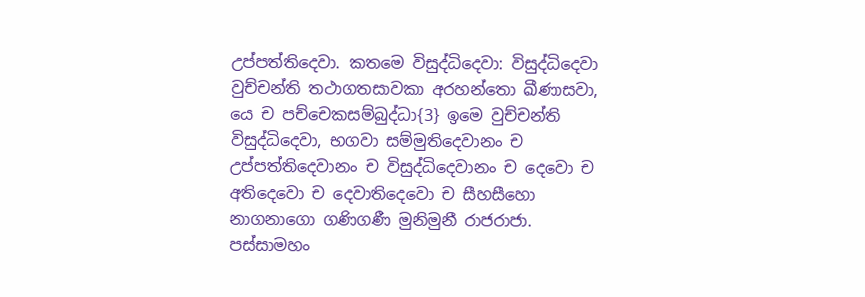උප්පත්තිදෙවා. කතමෙ විසුද්ධිදෙවා: විසුද්ධිදෙවා වුච්චන්ති තථාගතසාවකා අරහන්තො ඛීණාසවා, යෙ ච පච්චෙකසම්බුද්ධා{3} ඉමෙ වුච්චන්ති විසුද්ධිදෙවා, භගවා සම්මුතිදෙවානං ච උප්පත්තිදෙවානං ච විසුද්ධිදෙවානං ච දෙවො ච අතිදෙවො ච දෙවාතිදෙවො ච සීහසීහො නාගනාගො ගණිගණී මුනිමුනී රාජරාජා. පස්සාමහං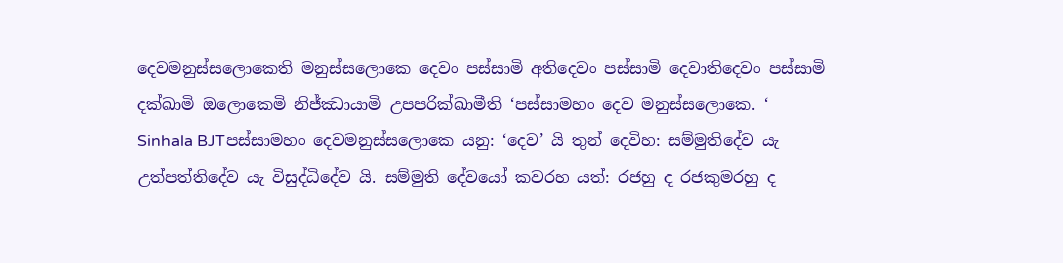දෙවමනුස්සලොකෙති මනුස්සලොකෙ දෙවං පස්සාමි අතිදෙවං පස්සාමි දෙවාතිදෙවං පස්සාමි දක්ඛාමි ඔලොකෙමි නිජ්ඣායාමි උපපරික්ඛාමීති ‘පස්සාමහං දෙව මනුස්සලොකෙ. ‘
Sinhala BJTපස්සාමහං දෙවමනුස්සලොකෙ යනු: ‘දෙව’ යි තුන් දෙවිහ: සම්මුතිදේව යැ උත්පත්තිදේව යැ විසුද්ධිදේව යි. සම්මුති දේවයෝ කවරහ යත්: රජහු ද රජකුමරහු ද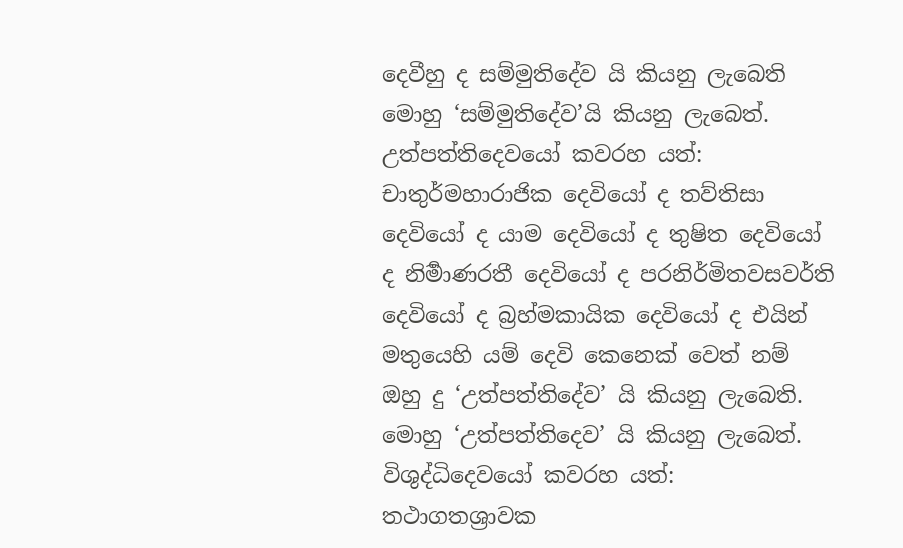දෙවීහු ද සම්මුතිදේව යි කියනු ලැබෙති මොහු ‘සම්මුතිදේව’යි කියනු ලැබෙත්. උත්පත්තිදෙවයෝ කවරහ යත්: චාතුර්මහාරාජික දෙවියෝ ද තව්තිසා දෙවියෝ ද යාම දෙවියෝ ද තුෂිත දෙවියෝ ද නිර්‍මාණරතී දෙවියෝ ද පරනිර්මිතවසවර්ති දෙවියෝ ද බ්‍රහ්මකායික දෙවියෝ ද එයින් මතුයෙහි යම් දෙවි කෙනෙක් වෙත් නම් ඔහු දු ‘උත්පත්තිදේව’ යි කියනු ලැබෙති. මොහු ‘උත්පත්තිදෙව’ යි කියනු ලැබෙත්. විශුද්ධිදෙවයෝ කවරහ යත්: තථාගතශ්‍රාවක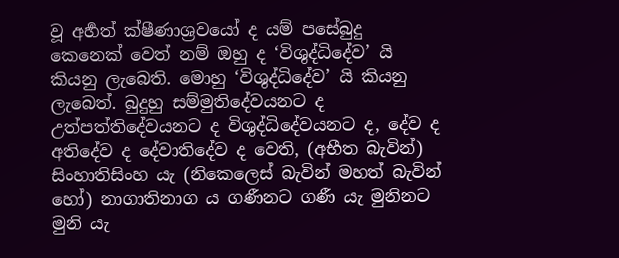වූ අර්‍හත් ක්ෂීණාශ්‍රවයෝ ද යම් පසේබුදු කෙනෙක් වෙත් නම් ඔහු ද ‘විශුද්ධිදේව’ යි කියනු ලැබෙති. මොහු ‘විශුද්ධිදේව’ යි කියනු ලැබෙත්. බුදුහු සම්මුතිදේවයනට ද උත්පත්තිදේවයනට ද විශුද්ධිදේවයනට ද, දේව ද අතිදේව ද දේවාතිදේව ද වෙති, (අභීත බැවින්) සිංහාතිසිංහ යැ (නිකෙලෙස් බැවින් මහත් බැවින් හෝ) නාගාතිනාග ය ගණීනට ගණී යැ මුනිනට මුනි යැ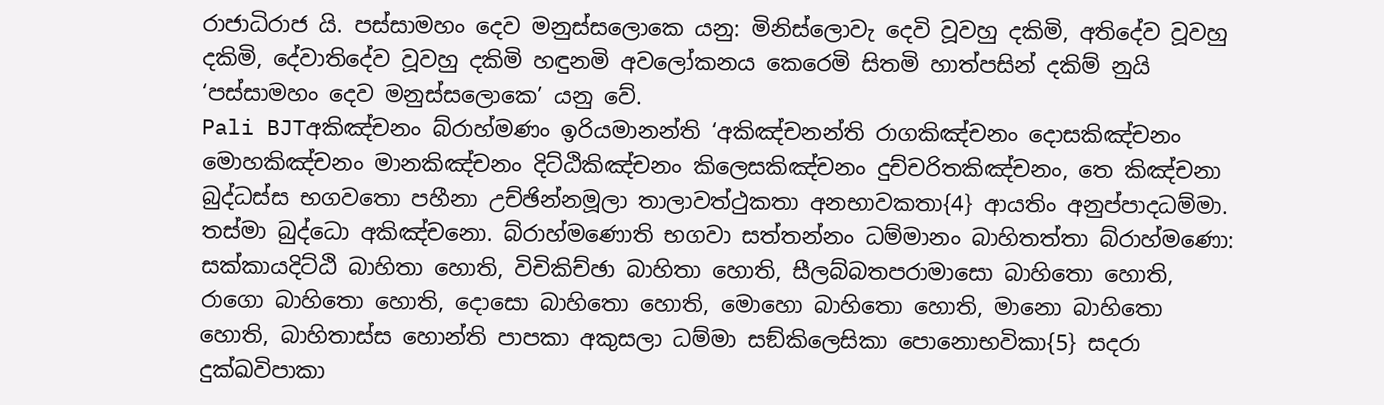රාජාධිරාජ යි. පස්සාමහං දෙව මනුස්සලොකෙ යනු: මිනිස්ලොවැ දෙවි වූවහු දකිමි, අතිදේව වූවහු දකිමි, දේවාතිදේව වූවහු දකිමි හඳුනමි අවලෝකනය කෙරෙමි සිතමි හාත්පසින් දකිම් නුයි ‘පස්සාමහං දෙව මනුස්සලොකෙ’ යනු වේ.
Pali BJTඅකිඤ්චනං බ්රාහ්මණං ඉරියමානන්ති ‘අකිඤ්චනන්ති රාගකිඤ්චනං දොසකිඤ්චනං මොහකිඤ්චනං මානකිඤ්චනං දිට්ඨිකිඤ්චනං කිලෙසකිඤ්චනං දුච්චරිතකිඤ්චනං, තෙ කිඤ්චනා බුද්ධස්ස භගවතො පහීනා උච්ඡින්නමූලා තාලාවත්ථුකතා අනභාවකතා{4} ආයතිං අනුප්පාදධම්මා. තස්මා බුද්ධො අකිඤ්චනො. බ්රාහ්මණොති භගවා සත්තන්නං ධම්මානං බාහිතත්තා බ්රාහ්මණො: සක්කායදිට්ඨි බාහිතා හොති, විචිකිච්ඡා බාහිතා හොති, සීලබ්බතපරාමාසො බාහිතො හොති, රාගො බාහිතො හොති, දොසො බාහිතො හොති, මොහො බාහිතො හොති, මානො බාහිතො හොති, බාහිතාස්ස හොන්ති පාපකා අකුසලා ධම්මා සඞ්කිලෙසිකා පොනොභවිකා{5} සදරා දුක්ඛවිපාකා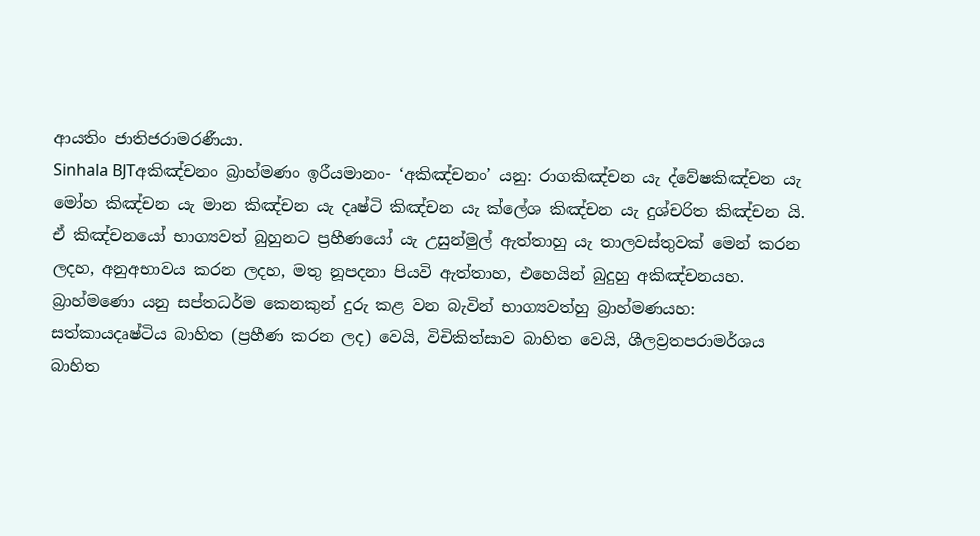ආයතිං ජාතිජරාමරණීයා.
Sinhala BJTඅකිඤ්චනං බ්‍රාහ්මණං ඉරීයමානං- ‘අකිඤ්චනං’ යනු: රාගකිඤ්චන යැ ද්වේෂකිඤ්චන යැ මෝහ කිඤ්චන යැ මාන කිඤ්චන යැ දෘෂ්ටි කිඤ්චන යැ ක්ලේශ කිඤ්චන යැ දුශ්චරිත කිඤ්චන යි. ඒ කිඤ්චනයෝ භාග්‍යවත් බුහුනට ප්‍රහීණයෝ යැ උසුන්මුල් ඇත්තාහු යැ තාලවස්තුවක් මෙන් කරන ලදහ, අනුඅභාවය කරන ලදහ, මතු නූපදනා පියවි ඇත්තාහ, එහෙයින් බුදුහු අකිඤ්චනයහ. බ්‍රාහ්මණො යනු සප්තධර්ම කෙනකුන් දුරු කළ වන බැවින් භාග්‍යවත්හු බ්‍රාහ්මණයහ: සත්කායදෘෂ්ටිය බාහිත (ප්‍රහීණ කරන ලද) වෙයි, විචිකිත්සාව බාහිත වෙයි, ශීලව්‍රතපරාමර්ශය බාහිත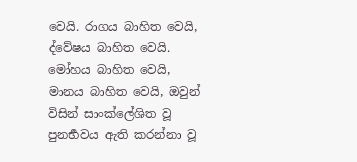වෙයි. රාගය බාහිත වෙයි, ද්වේෂය බාහිත වෙයි. මෝහය බාහිත වෙයි, මානය බාහිත වෙයි, ඔවුන් විසින් සාංක්ලේශිත වූ පුනර්‍භවය ඇති කරන්නා වූ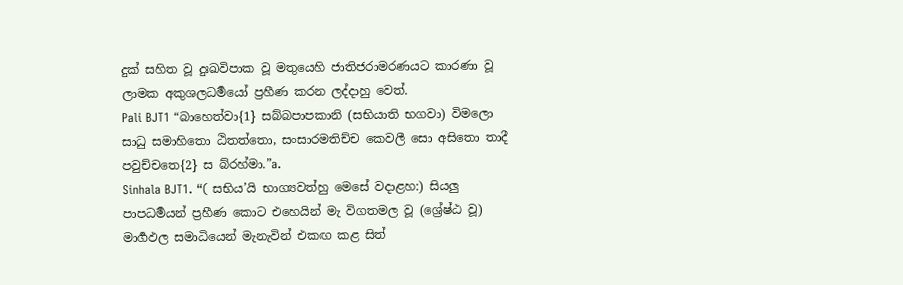දුක් සහිත වූ දුඃඛවිපාක වූ මතුයෙහි ජාතිජරාමරණයට කාරණා වූ ලාමක අකුශලධර්‍මයෝ ප්‍රහීණ කරන ලද්දාහු වෙත්.
Pali BJT1 “බාහෙත්වා{1} සබ්බපාපකානි (සභියාති භගවා) විමලො සාධු සමාහිතො ඨිතත්තො, සංසාරමතිච්ච කෙවලී සො අසිතො තාදී පවුච්චතෙ{2} ස බ්රහ්මා.”a.
Sinhala BJT1. “( සභිය’යි භාග්‍යවත්හු මෙසේ වදාළහ:) සියලු පාපධර්‍මයන් ප්‍රහීණ කොට එහෙයින් මැ විගතමල වූ (ශ්‍රේෂ්ඨ වූ) මාර්‍ගඵල සමාධියෙන් මැනැවින් එකඟ කළ සිත්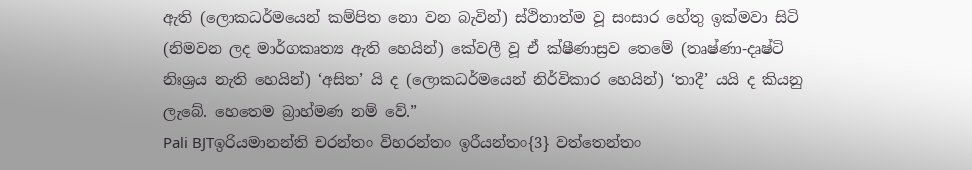ඇති (ලොකධර්මයෙන් කම්පිත නො වන බැවින්) ස්ථිතාත්ම වූ සංසාර හේතු ඉක්මවා සිටි (නිමවන ලද මාර්ගකෘත්‍ය ඇති හෙයින්) කේවලී වූ ඒ ක්ෂීණාස්‍රව තෙමේ (තෘෂ්ණා-දෘෂ්ටි නිඃශ්‍රය නැති හෙයින්) ‘අසිත’ යි ද (ලොකධර්මයෙන් නිර්විකාර හෙයින්) ‘තාදී’ යයි ද කියනු ලැබේ. හෙතෙම බ්‍රාහ්මණ නම් වේ.”
Pali BJTඉරියමානන්ති චරන්තං විහරන්තං ඉරීයන්තං{3} වත්තෙන්තං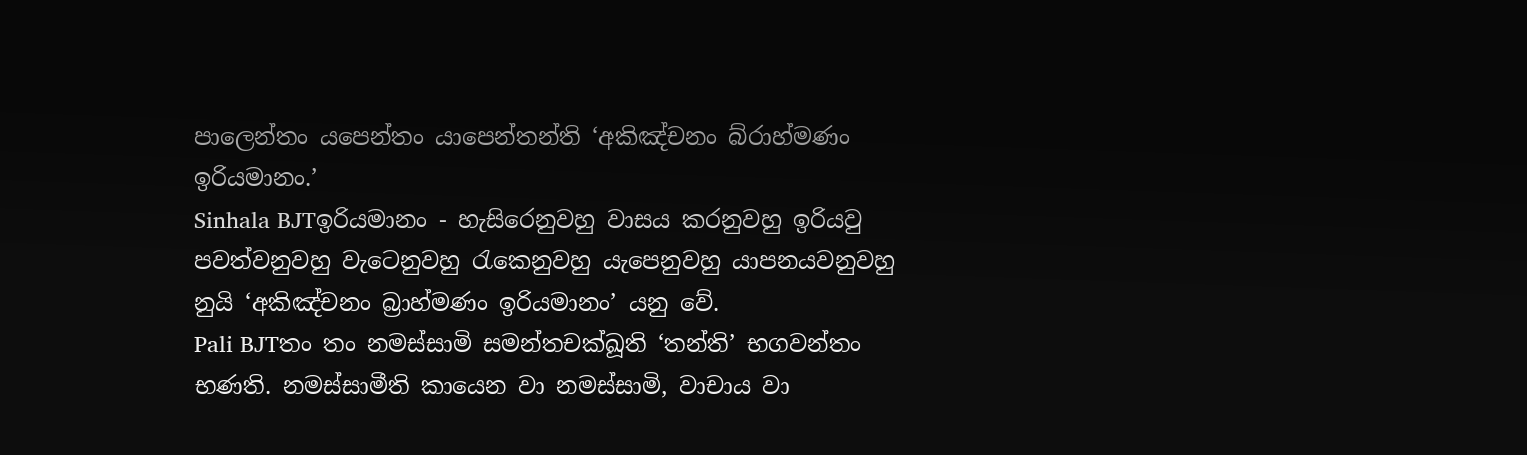පාලෙන්තං යපෙන්තං යාපෙන්තන්ති ‘අකිඤ්චනං බ්රාහ්මණං ඉරියමානං.’
Sinhala BJTඉරියමානං - හැසිරෙනුවහු වාසය කරනුවහු ඉරියවු පවත්වනුවහු වැටෙනුවහු රැකෙනුවහු යැපෙනුවහු යාපනයවනුවහු නුයි ‘අකිඤ්චනං බ්‍රාහ්මණං ඉරියමානං’ යනු වේ.
Pali BJTතං තං නමස්සාමි සමන්තචක්ඛූති ‘තන්ති’ භගවන්තං භණති. නමස්සාමීති කායෙන වා නමස්සාමි, වාචාය වා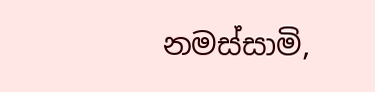නමස්සාමි,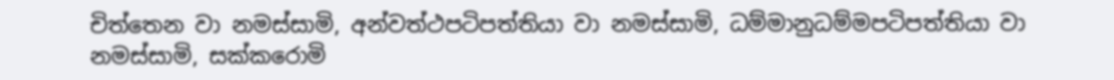චිත්තෙන වා නමස්සාමි, අන්වත්ථපටිපත්තියා වා නමස්සාමි, ධම්මානුධම්මපටිපත්තියා වා නමස්සාමි, සක්කරොමි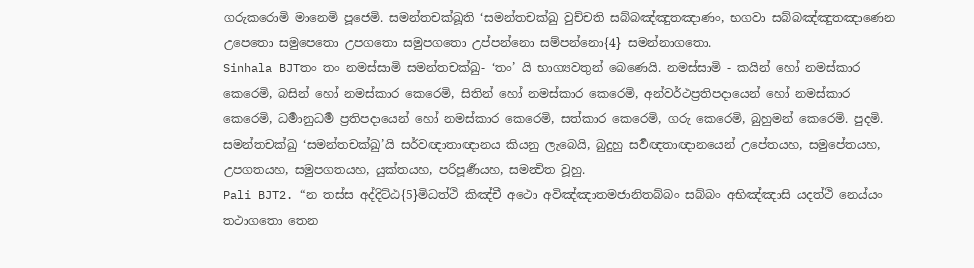ගරුකරොමි මානෙමි පූජෙමි. සමන්තචක්ඛූති ‘සමන්තචක්ඛු වුච්චති සබ්බඤ්ඤුතඤාණං, භගවා සබ්බඤ්ඤුතඤාණෙන උපෙතො සමුපෙතො උපගතො සමුපගතො උප්පන්නො සම්පන්නො{4} සමන්නාගතො.
Sinhala BJTතං තං නමස්සාමි සමන්තචක්ඛු- ‘තං’ යි භාග්‍යවතුන් බෙණෙයි. නමස්සාමි - කයින් හෝ නමස්කාර කෙරෙමි, බසින් හෝ නමස්කාර කෙරෙමි, සිතින් හෝ නමස්කාර කෙරෙමි, අන්වර්ථප්‍රතිපදායෙන් හෝ නමස්කාර කෙරෙමි, ධර්‍මානුධර්‍ම ප්‍රතිපදායෙන් හෝ නමස්කාර කෙරෙමි, සත්කාර කෙරෙමි, ගරු කෙරෙමි, බුහුමන් කෙරෙමි. පුදමි. සමන්තචක්ඛු ‘සමන්තචක්ඛු’යි සර්වඥාතාඥානය කියනු ලැබෙයි, බුදුහු සර්‍වඥතාඥානයෙන් උපේතයහ, සමුපේතයහ, උපගතයහ, සමුපගතයහ, යුක්තයහ, පරිපූර්‍ණයහ, සමන්‍විත වූහු.
Pali BJT2. “න තස්ස අද්දිට්ඨ{5}මිධත්ථි කිඤ්චී අථො අවිඤ්ඤාතමජානිතබ්බං සබ්බං අභිඤ්ඤාසි යදත්ථි නෙය්යං තථාගතො තෙන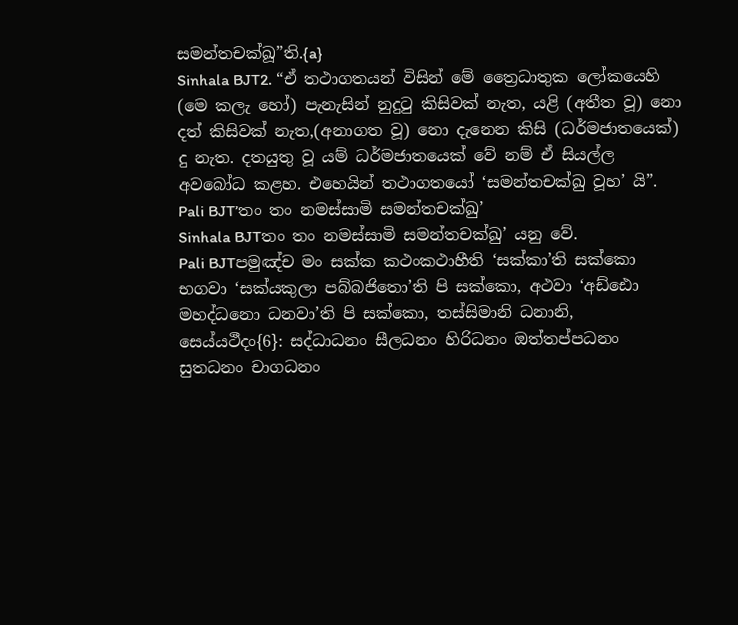සමන්තචක්ඛූ”ති.{a}
Sinhala BJT2. “ඒ තථාගතයන් විසින් මේ ත්‍රෛධාතුක ලෝකයෙහි (මෙ කලැ හෝ) පැනැසින් නුදුටු කිසිවක් නැත, යළි (අතීත වූ) නො දත් කිසිවක් නැත,(අනාගත වූ) නො දැනෙන කිසි (ධර්මජාතයෙක්) දු නැත. දතයුතු වූ යම් ධර්මජාතයෙක් වේ නම් ඒ සියල්ල අවබෝධ කළහ. එහෙයින් තථාගතයෝ ‘සමන්තචක්ඛු වූහ’ යි”.
Pali BJT’තං තං නමස්සාමි සමන්තචක්ඛු’
Sinhala BJTතං තං නමස්සාමි සමන්තචක්ඛු’ යනු වේ.
Pali BJTපමුඤ්ච මං සක්ක කථංකථාහීති ‘සක්කා’ති සක්කො භගවා ‘සක්යකුලා පබ්බජිතො’ති පි සක්කො, අථවා ‘අඩ්ඪො මහද්ධනො ධනවා’ති පි සක්කො, තස්සිමානි ධනානි, සෙය්යථීදං{6}: සද්ධාධනං සීලධනං හිරිධනං ඔත්තප්පධනං සුතධනං චාගධනං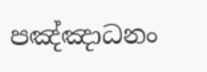පඤ්ඤාධනං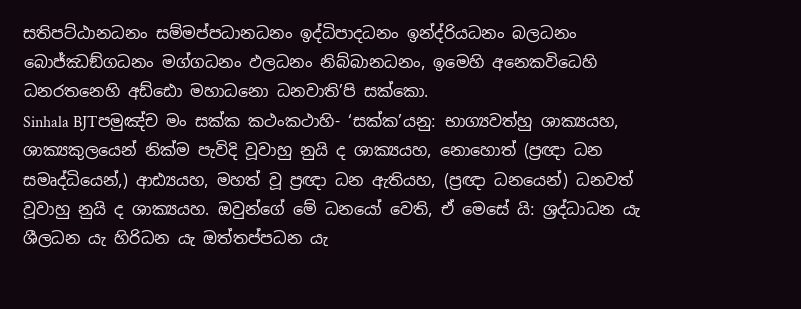සතිපට්ඨානධනං සම්මප්පධානධනං ඉද්ධිපාදධනං ඉන්ද්රියධනං බලධනං බොජ්ඣඞ්ගධනං මග්ගධනං ඵලධනං නිබ්බානධනං, ඉමෙහි අනෙකවිධෙහි ධනරතනෙහි අඩ්ඪො මහාධනො ධනවාති’පි සක්කො.
Sinhala BJTපමුඤ්ච මං සක්ක කථංකථාහි- ‘සක්ක’යනු: භාග්‍යවත්හු ශාක්‍යයහ, ශාක්‍යකුලයෙන් නික්ම පැවිදි වූවාහු නුයි ද ශාක්‍යයහ, නොහොත් (ප්‍රඥා ධන සමෘද්ධියෙන්,) ආඪ්‍යයහ, මහත් වූ ප්‍රඥා ධන ඇතියහ, (ප්‍රඥා ධනයෙන්) ධනවත් වූවාහු නුයි ද ශාක්‍යයහ. ඔවුන්ගේ මේ ධනයෝ වෙති, ඒ මෙසේ යි: ශ්‍රද්ධාධන යැ ශීලධන යැ හිරිධන යැ ඔත්තප්පධන යැ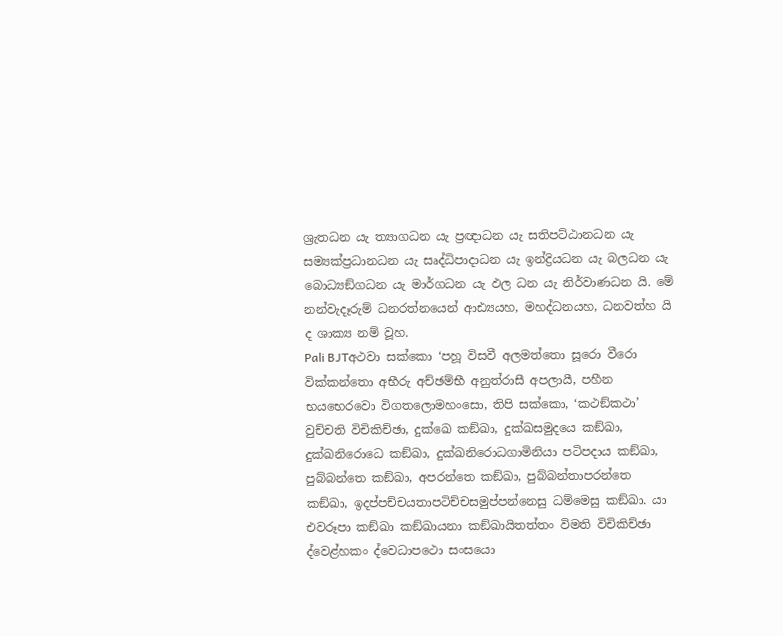ශ්‍රැතධන යැ ත්‍යාගධන යැ ප්‍රඥාධන යැ සතිපට්ඨානධන යැ සම්‍යක්ප්‍රධානධන යැ සෘද්ධිපාදාධන යැ ඉන්ද්‍රියධන යැ බලධන යැ බොධ්‍යඞ්ගධන යැ මාර්ගධන යැ ඵල ධන යැ නිර්වාණධන යි. මේ නන්වැදෑරුම් ධනරත්නයෙන් ආඪ්‍යයහ, මහද්ධනයහ, ධනවත්හ යි ද ශාක්‍ය නම් වූහ.
Pali BJTඅථවා සක්කො ‘පහූ විසවී අලමත්තො සූරො වීරො වික්කන්තො අභීරු අච්ඡම්භී අනුත්රාසී අපලායී, පහීන භයභෙරවො විගතලොමහංසො, තිපි සක්කො, ‘කථඞ්කථා’ වුච්චති විචිකිච්ඡා, දුක්ඛෙ කඞ්ඛා, දුක්ඛසමුදයෙ කඞ්ඛා, දුක්ඛනිරොධෙ කඞ්ඛා, දුක්ඛනිරොධගාමිනියා පටිපදාය කඞ්ඛා, පුබ්බන්තෙ කඞ්ඛා, අපරන්තෙ කඞ්ඛා, පුබ්බන්තාපරන්තෙ කඞ්ඛා, ඉදප්පච්චයතාපටිච්චසමුප්පන්නෙසු ධම්මෙසු කඞ්ඛා. යා එවරූපා කඞ්ඛා කඞ්ඛායනා කඞ්ඛායිතත්තං විමති විචිකිච්ඡා ද්වෙළ්හකං ද්වෙධාපථො සංසයො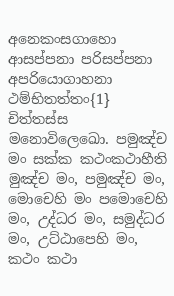අනෙකංසගාහො ආසප්පනා පරිසප්පනා අපරියොගාහනා ථම්භිතත්තං{1} චිත්තස්ස මනොවිලෙඛො. පමුඤ්ච මං සක්ක කථංකථාහීති මුඤ්ච මං, පමුඤ්ච මං, මොචෙහි මං පමොචෙහි මං, උද්ධර මං, සමුද්ධර මං, උට්ඨාපෙහි මං, කථං කථා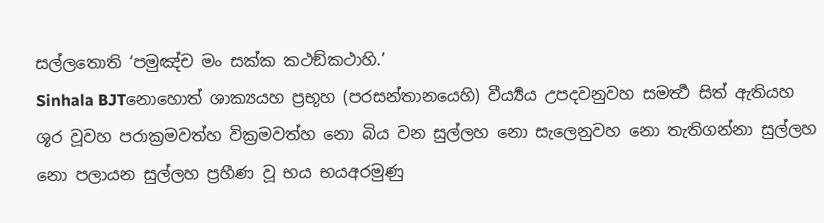සල්ලතොති ‘පමුඤ්ච මං සක්ක කථඞ්කථාහි.’
Sinhala BJTනොහොත් ශාක්‍යයහ ප්‍රභූහ (පරසන්තානයෙහි) වීර්‍ය්‍යය උපදවනුවහ සමර්‍ත්‍ථ සිත් ඇතියහ ශූර වූවහ පරාක්‍රමවත්හ වික්‍රමවත්හ නො බිය වන සුල්ලහ නො සැලෙනුවහ නො තැතිගන්නා සුල්ලහ නො පලායන සුල්ලහ ප්‍රහීණ වූ භය භයඅරමුණු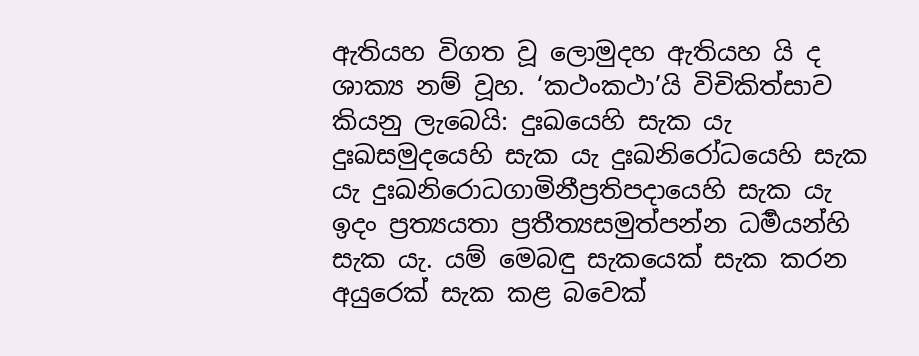ඇතියහ විගත වූ ලොමුදහ ඇතියහ යි ද ශාක්‍ය නම් වූහ. ‘කථංකථා’යි විචිකිත්සාව කියනු ලැබෙයි: දුඃඛයෙහි සැක යැ දුඃඛසමුදයෙහි සැක යැ දුඃඛනිරෝධයෙහි සැක යැ දුඃඛනිරොධගාමිනීප්‍රතිපදායෙහි සැක යැ ඉදං ප්‍රත්‍යයතා ප්‍රතීත්‍යසමුත්පන්න ධර්‍මයන්හි සැක යැ. යම් මෙබඳු සැකයෙක් සැක කරන අයුරෙක් සැක කළ බවෙක්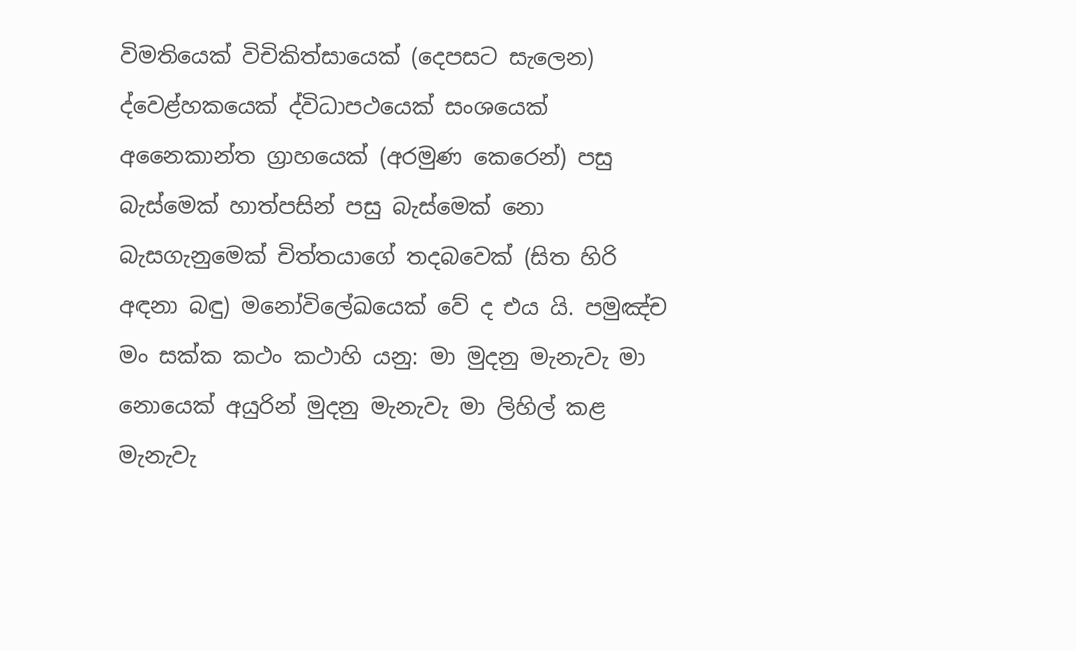විමතියෙක් විචිකිත්සායෙක් (දෙපසට සැලෙන) ද්වෙළ්හකයෙක් ද්විධාපථයෙක් සංශයෙක් අනෛකාන්ත ග්‍රාහයෙක් (අරමුණ කෙරෙන්) පසු බැස්මෙක් හාත්පසින් පසු බැස්මෙක් නො බැසගැනුමෙක් චිත්තයාගේ තදබවෙක් (සිත හිරි අඳනා බඳු) මනෝවිලේඛයෙක් වේ ද එය යි. පමුඤ්ච මං සක්ක කථං කථාහි යනු: මා මුදනු මැනැවැ මා නොයෙක් අයුරින් මුදනු මැනැවැ මා ලිහිල් කළ මැනැවැ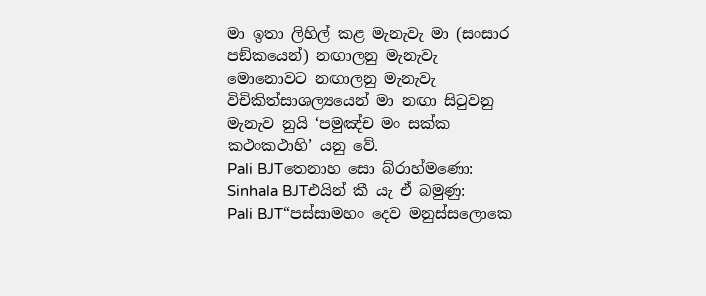මා ඉතා ලිහිල් කළ මැනැවැ මා (සංසාර පඞ්කයෙන්) නඟාලනු මැනැවැ මොනොවට නඟාලනු මැනැවැ විචිකිත්සාශල්‍යයෙන් මා නඟා සිටුවනු මැනැව නුයි ‘පමුඤ්ච මං සක්ක කථංකථාහි’ යනු වේ.
Pali BJTතෙනාහ සො බ්රාහ්මණො:
Sinhala BJTඑයින් කී යැ ඒ බමුණු:
Pali BJT“පස්සාමහං දෙව මනුස්සලොකෙ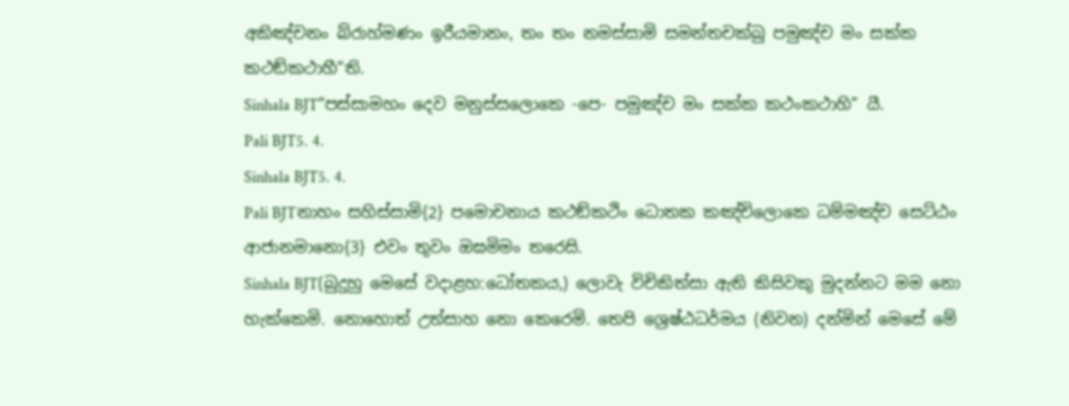අකිඤ්චනං බ්රාහ්මණං ඉරීයමානං, තං තං නමස්සාමි සමන්තචක්ඛු පමුඤ්ච මං සක්ක කථඞ්කථාහී”ති.
Sinhala BJT“පස්සාමහං දෙව මනුස්සලොකෙ -පෙ- පමුඤ්ච මං සක්ක කථංකථාහි” යී.
Pali BJT5. 4.
Sinhala BJT5. 4.
Pali BJTනාහං සහිස්සාමි{2} පමොචනාය කථඞ්කථිං ධොතක කඤ්චිලොකෙ ධම්මඤ්ච සෙට්ඨං ආජානමානො{3} එවං තුවං ඔඝමිමං තරෙසි.
Sinhala BJT(බුදුහු මෙසේ වදාළහ:ධෝතකය,) ලොවැ විචිකිත්සා ඇති කිසිවකු මුදන්නට මම නො හැක්කෙමි. නොහොත් උත්සාහ නො කෙරෙමි. තෙපි ශ්‍රෙෂ්ඨධර්මය (නිවන) දන්මින් මෙසේ මේ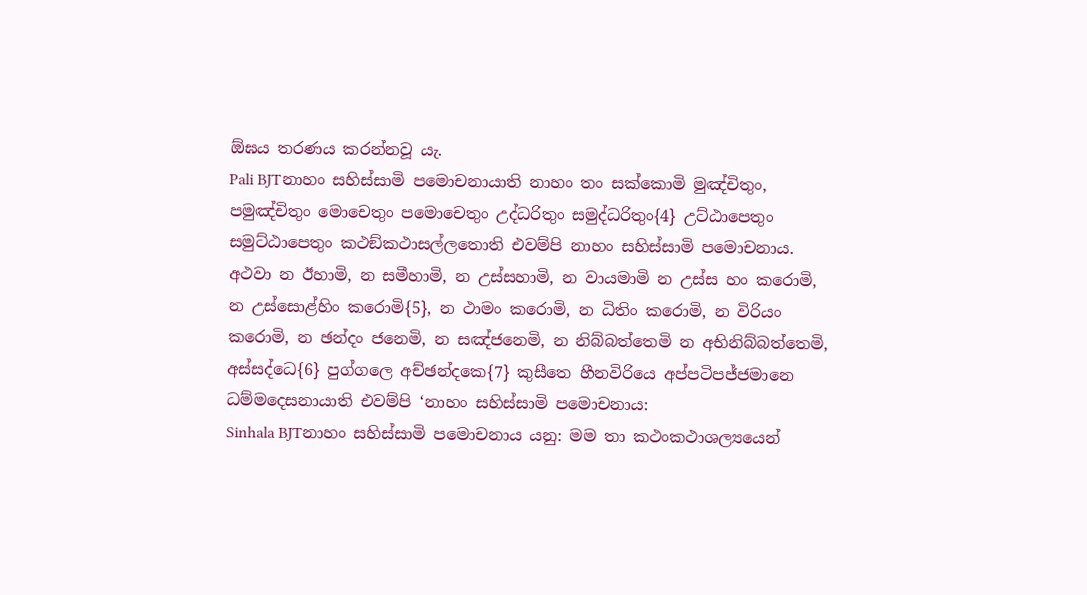ඕඝය තරණය කරන්නවූ යැ.
Pali BJTනාහං සහිස්සාමි පමොචනායාති නාහං තං සක්කොමි මුඤ්චිතුං, පමුඤ්චිතුං මොචෙතුං පමොචෙතුං උද්ධරිතුං සමුද්ධරිතුං{4} උට්ඨාපෙතුං සමුට්ඨාපෙතුං කථඞ්කථාසල්ලතොති එවම්පි නාහං සහිස්සාමි පමොචනාය. අථවා න ඊහාමි, න සමීහාමි, න උස්සහාමි, න වායමාමි න උස්ස හං කරොමි, න උස්සොළ්හිං කරොමි{5}, න ථාමං කරොමි, න ධිතිං කරොමි, න විරියං කරොමි, න ඡන්දං ජනෙමි, න සඤ්ජනෙමි, න නිබ්බත්තෙමි න අභිනිබ්බත්තෙමි, අස්සද්ධෙ{6} පුග්ගලෙ අච්ඡන්දකෙ{7} කුසීතෙ හීනවිරියෙ අප්පටිපජ්ජමානෙ ධම්මදෙසනායාති එවම්පි ‘නාහං සහිස්සාමි පමොචනාය:
Sinhala BJTනාහං සහිස්සාමි පමොචනාය යනු: මම තා කථංකථාශල්‍යයෙන්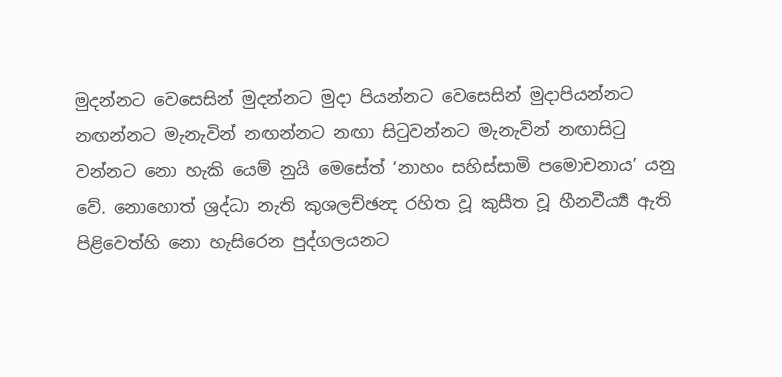මුදන්නට වෙසෙසින් මුදන්නට මුදා පියන්නට වෙසෙසින් මුදාපියන්නට නඟන්නට මැනැවින් නඟන්නට නඟා සිටුවන්නට මැනැවින් නඟාසිටු වන්නට නො හැකි යෙම් නුයි මෙසේත් ‘නාහං සහිස්සාමි පමොචනාය’ යනු වේ. නොහොත් ශ්‍රද්ධා නැති කුශලච්ඡන්‍ද රහිත වූ කුසීත වූ හීනවීර්‍ය්‍ය ඇති පිළිවෙත්හි නො හැසිරෙන පුද්ගලයනට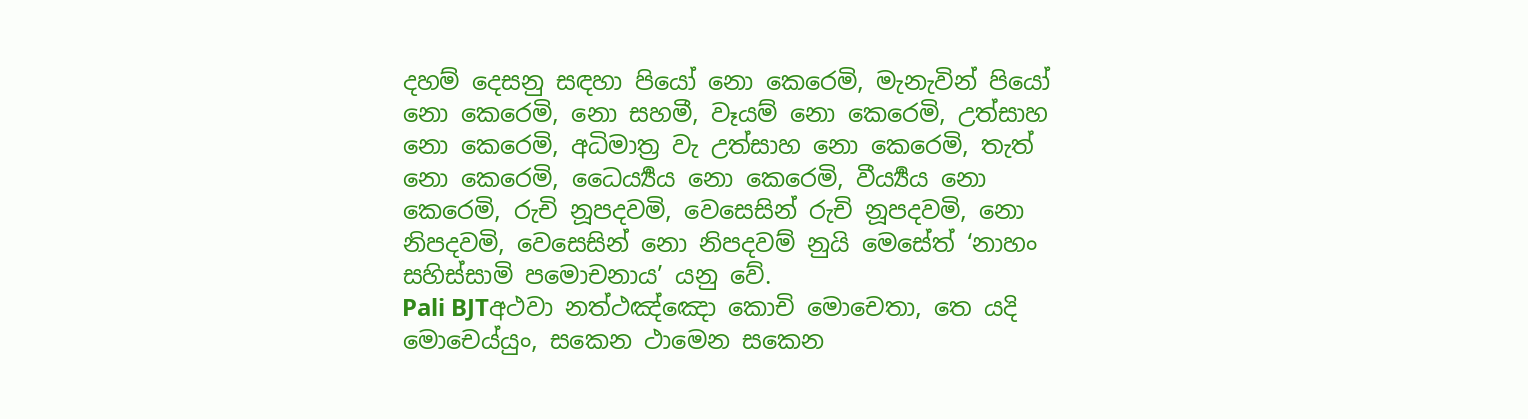දහම් දෙසනු සඳහා පියෝ නො කෙරෙමි, මැනැවින් පියෝ නො කෙරෙමි, නො සහමී, වෑයම් නො කෙරෙමි, උත්සාහ නො කෙරෙමි, අධිමාත්‍ර වැ උත්සාහ නො කෙරෙමි, තැත් නො කෙරෙමි, ධෛර්‍ය්‍යය නො කෙරෙමි, වීර්‍ය්‍යය නො කෙරෙමි, රුචි නූපදවමි, වෙසෙසින් රුචි නූපදවමි, නො නිපදවමි, වෙසෙසින් නො නිපදවම් නුයි මෙසේත් ‘නාහං සහිස්සාමි පමොචනාය’ යනු වේ.
Pali BJTඅථවා නත්ථඤ්ඤො කොචි මොචෙතා, තෙ යදි මොචෙය්යුං, සකෙන ථාමෙන සකෙන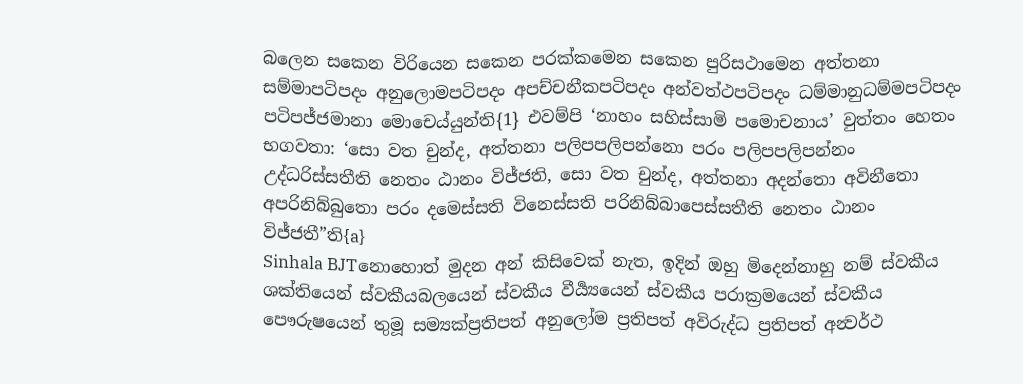බලෙන සකෙන විරියෙන සකෙන පරක්කමෙන සකෙන පුරිසථාමෙන අත්තනා සම්මාපටිපදං අනුලොමපටිපදං අපච්චනීකපටිපදං අන්වත්ථපටිපදං ධම්මානුධම්මපටිපදං පටිපජ්ජමානා මොචෙය්යුන්ති{1} එවම්පි ‘නාහං සහිස්සාමි පමොචනාය’ වුත්තං හෙතං භගවතා: ‘සො වත චුන්ද, අත්තනා පලිපපලිපන්නො පරං පලිපපලිපන්නං උද්ධරිස්සතීති නෙතං ඨානං විජ්ජති, සො වත චුන්ද, අත්තනා අදන්තො අවිනීතො අපරිනිබ්බුතො පරං දමෙස්සති විනෙස්සති පරිනිබ්බාපෙස්සතීති නෙතං ඨානං විජ්ජතී”ති{a}
Sinhala BJTනොහොත් මුදන අන් කිසිවෙක් නැත, ඉදින් ඔහු මිදෙන්නාහු නම් ස්වකීය ශක්තියෙන් ස්වකීයබලයෙන් ස්වකීය වීර්‍ය්‍යයෙන් ස්වකීය පරාක්‍රමයෙන් ස්වකීය පෞරුෂයෙන් තුමූ සම්‍යක්ප්‍රතිපත් අනුලෝම ප්‍රතිපත් අවිරුද්ධ ප්‍රතිපත් අන්‍වර්ථ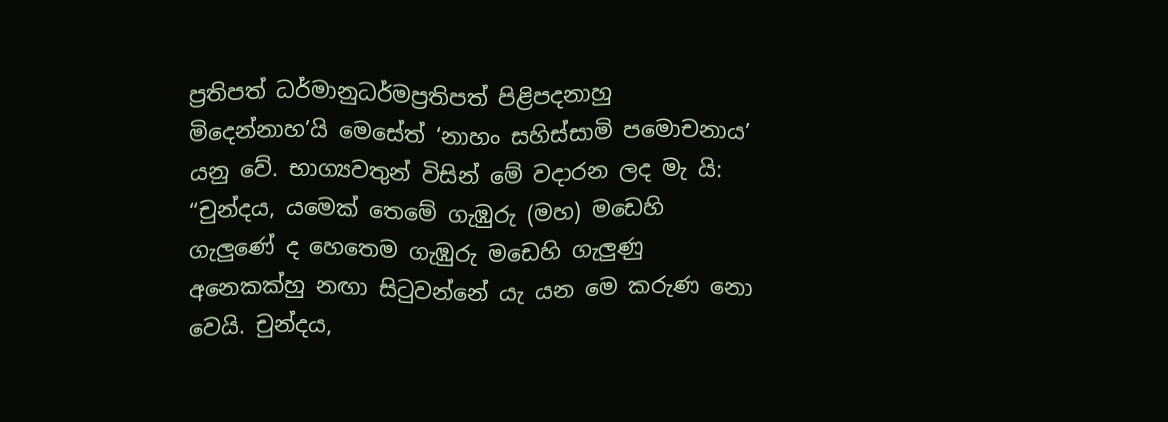ප්‍රතිපත් ධර්මානුධර්මප්‍රතිපත් පිළිපදනාහු මිදෙන්නාහ’යි මෙසේත් ‘නාහං සහිස්සාමි පමොචනාය’ යනු වේ. භාග්‍යවතුන් විසින් මේ වදාරන ලද මැ යි: “චුන්දය, යමෙක් තෙමේ ගැඹුරු (මහ) මඩෙහි ගැලුණේ ද හෙතෙම ගැඹුරු මඩෙහි ගැලුණු අනෙකක්හු නඟා සිටුවන්නේ යැ යන මෙ කරුණ නො වෙයි. චුන්දය,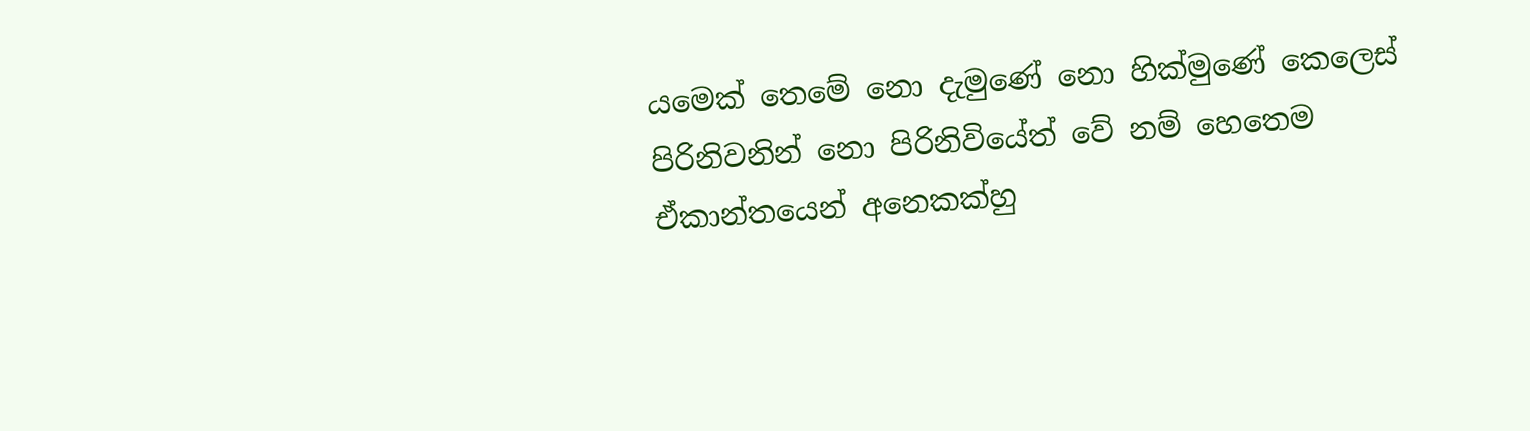යමෙක් තෙමේ නො දැමුණේ නො හික්මුණේ කෙලෙස් පිරිනිවනින් නො පිරිනිවියේත් වේ නම් හෙතෙම ඒකාන්තයෙන් අනෙකක්හු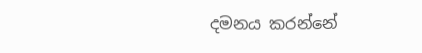දමනය කරන්නේ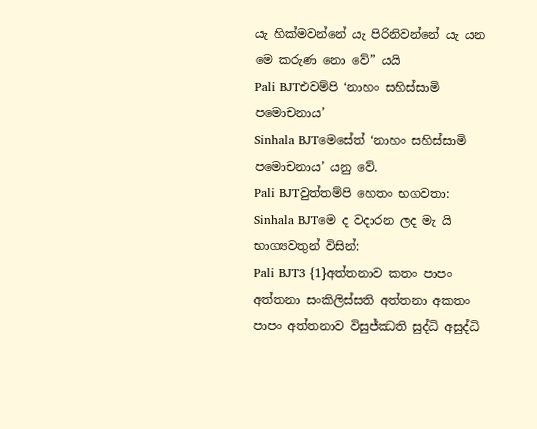යැ හික්මවන්නේ යැ පිරිනිවන්නේ යැ යන මෙ කරුණ නො වේ” යයි
Pali BJTඑවම්පි ‘නාහං සහිස්සාමි පමොචනාය’
Sinhala BJTමෙසේත් ‘නාහං සහිස්සාමි පමොචනාය’ යනු වේ.
Pali BJTවුත්තම්පි හෙතං භගවතා:
Sinhala BJTමෙ ද වදාරන ලද මැ යි භාග්‍යවතුන් විසින්:
Pali BJT3 {1}අත්තනාව කතං පාපං අත්තනා සංකිලිස්සති අත්තනා අකතං පාපං අත්තනාව විසුජ්ඣති සුද්ධි අසුද්ධි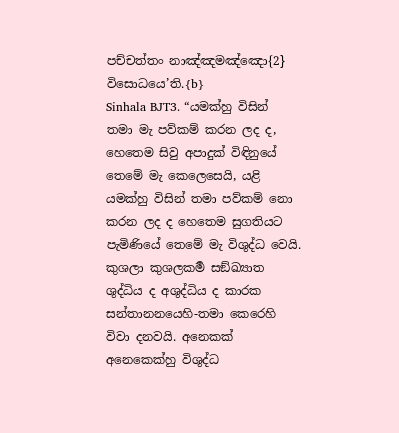පච්චත්තං නාඤ්ඤමඤ්ඤො{2} විසොධයෙ’ති.{b}
Sinhala BJT3. “යමක්හු විසින් තමා මැ පව්කම් කරන ලද ද, හෙතෙම සිවු අපාදුක් විඳිනුයේ තෙමේ මැ කෙලෙසෙයි, යළි යමක්හු විසින් තමා පව්කම් නො කරන ලද ද හෙතෙම සුගතියට පැමිණියේ තෙමේ මැ විශුද්ධ වෙයි. කුශලා කුශලකර්‍ම සඞ්ඛ්‍යාත ශුද්ධිය ද අශුද්ධිය ද කාරක සන්තානනයෙහි-තමා කෙරෙහි විවා දනවයි. අනෙකක් අනෙකෙක්හු විශුද්ධ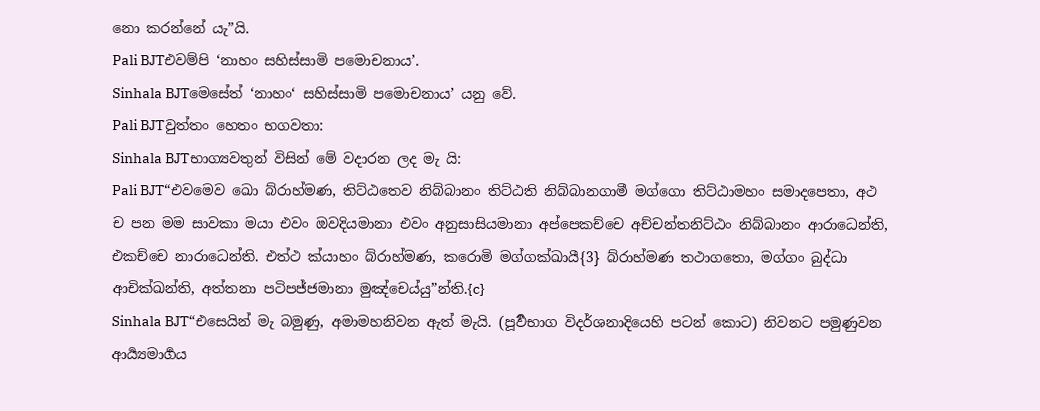නො කරන්නේ යැ”යි.
Pali BJTඑවම්පි ‘නාහං සහිස්සාමි පමොචනාය’.
Sinhala BJTමෙසේත් ‘නාහං‘ සහිස්සාමි පමොචනාය’ යනු වේ.
Pali BJTවුත්තං හෙතං භගවතා:
Sinhala BJTභාග්‍යවතුන් විසින් මේ වදාරන ලද මැ යි:
Pali BJT“එවමෙව ඛො බ්රාහ්මණ, තිට්ඨතෙව නිබ්බානං තිට්ඨති නිබ්බානගාමී මග්ගො තිට්ඨාමහං සමාදපෙතා, අථ ච පන මම සාවකා මයා එවං ඔවදියමානා එවං අනුසාසියමානා අප්පෙකච්චෙ අච්චන්තනිට්ඨං නිබ්බානං ආරාධෙන්ති, එකච්චෙ නාරාධෙන්ති. එත්ථ ක්යාහං බ්රාහ්මණ, කරොමි මග්ගක්ඛායී{3} බ්රාහ්මණ තථාගතො, මග්ගං බුද්ධා ආචික්ඛන්ති, අත්තනා පටිපජ්ජමානා මුඤ්චෙය්යු”න්ති.{c}
Sinhala BJT“එසෙයින් මැ බමුණු, අමාමහනිවන ඇත් මැයි. (පූර්‍වභාග විදර්ශනාදියෙහි පටන් කොට) නිවනට පමුණුවන ආර්‍ය්‍යමාර්‍ගය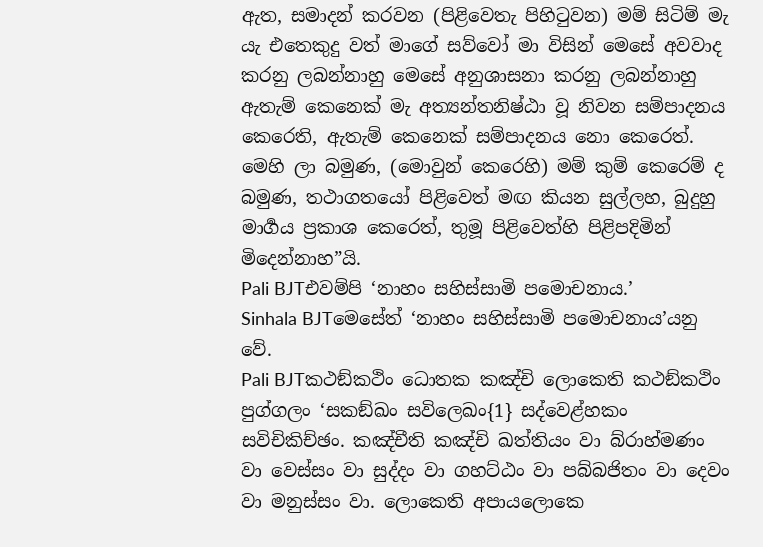ඇත, සමාදන් කරවන (පිළිවෙතැ පිහිටුවන) මම් සිටිම් මැ යැ එතෙකුදු වත් මාගේ සව්වෝ මා විසින් මෙසේ අවවාද කරනු ලබන්නාහු මෙසේ අනුශාසනා කරනු ලබන්නාහු ඇතැම් කෙනෙක් මැ අත්‍යන්තනිෂ්ඨා වූ නිවන සම්පාදනය කෙරෙති, ඇතැම් කෙනෙක් සම්පාදනය නො කෙරෙත්. මෙහි ලා බමුණ, (මොවුන් කෙරෙහි) මම් කුම් කෙරෙම් ද බමුණ, තථාගතයෝ පිළිවෙත් මඟ කියන සුල්ලහ, බුදුහු මාර්‍ගය ප්‍රකාශ කෙරෙත්, තුමූ පිළිවෙත්හි පිළිපදිමින් මිදෙන්නාහ”යි.
Pali BJTඑවම්පි ‘නාහං සහිස්සාමි පමොචනාය.’
Sinhala BJTමෙසේත් ‘නාහං සහිස්සාමි පමොචනාය’යනු වේ.
Pali BJTකථඞ්කථිං ධොතක කඤ්චි ලොකෙති කථඞ්කථිං පුග්ගලං ‘සකඞ්ඛං සවිලෙඛං{1} සද්වෙළ්හකං සවිචිකිච්ඡං. කඤ්චීති කඤ්චි ඛත්තියං වා බ්රාහ්මණං වා වෙස්සං වා සුද්දං වා ගහට්ඨං වා පබ්බජිතං වා දෙවං වා මනුස්සං වා. ලොකෙති අපායලොකෙ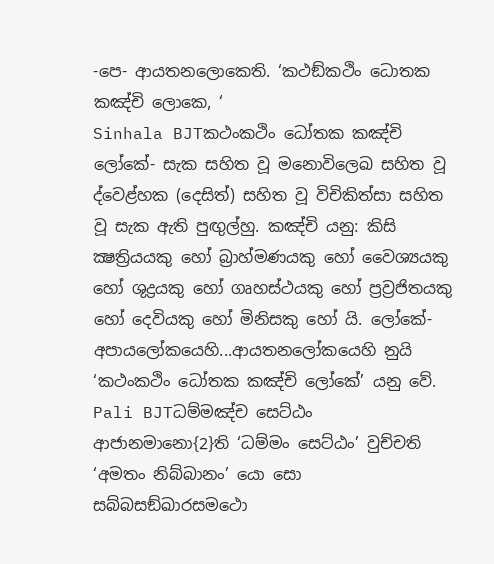-පෙ- ආයතනලොකෙති. ‘කථඞ්කථිං ධොතක කඤ්චි ලොකෙ, ‘
Sinhala BJTකථංකථිං ධෝතක කඤ්චි ලෝකේ- සැක සහිත වූ මනොවිලෙඛ සහිත වූ ද්වෙළ්හක (දෙසිත්) සහිත වූ විචිකිත්සා සහිත වූ සැක ඇති පුඟුල්හු. කඤ්චි යනු: කිසි ක්‍ෂත්‍රියයකු හෝ බ්‍රාහ්මණයකු හෝ වෛශ්‍යයකු හෝ ශුද්‍රයකු හෝ ගෘහස්ථයකු හෝ ප්‍රව්‍රජිතයකු හෝ දෙවියකු හෝ මිනිසකු හෝ යි. ලෝකේ- අපායලෝකයෙහි...ආයතනලෝකයෙහි නුයි ‘කථංකථිං ධෝතක කඤ්චි ලෝකේ’ යනු වේ.
Pali BJTධම්මඤ්ච සෙට්ඨං ආජානමානො{2}ති ‘ධම්මං සෙට්ඨං’ වුච්චති ‘අමතං නිබ්බානං’ යො සො සබ්බසඞ්ඛාරසමථො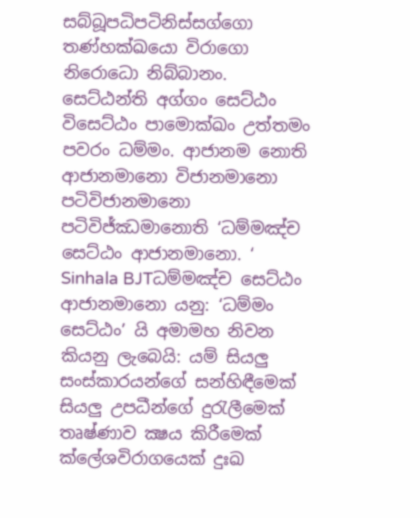සබ්බූපධිපටිනිස්සග්ගො තණ්හක්ඛයො විරාගො නිරොධො නිබ්බානං. සෙට්ඨන්ති අග්ගං සෙට්ඨං විසෙට්ඨං පාමොක්ඛං උත්තමං පවරං ධම්මං. ආජානම නොති ආජානමානො විජානමානො පටිවිජානමානො පටිවිජ්ඣමානොති ‘ධම්මඤ්ච සෙට්ඨං ආජානමානො. ‘
Sinhala BJTධම්මඤ්ච සෙට්ඨං ආජානමානො යනු: ‘ධම්මං සෙට්ඨං’ යි අමාමහ නිවන කියනු ලැබෙයි: යම් සියලු සංස්කාරයන්ගේ සන්හිඳීමෙක් සියලු උපධීන්ගේ දුරැලීමෙක් තෘෂ්ණාව ක්‍ෂය කිරීමෙක් ක්ලේශවිරාගයෙක් දුඃඛ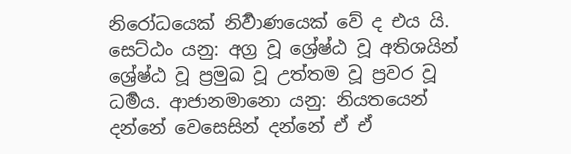නිරෝධයෙක් නිර්‍වාණයෙක් වේ ද එය යි. සෙට්ඨං යනු: අග්‍ර වූ ශ්‍රේෂ්ඨ වූ අතිශයින් ශ්‍රේෂ්ඨ වූ ප්‍රමුඛ වූ උත්තම වූ ප්‍රවර වූ ධර්‍මය. ආජානමානො යනු: නියතයෙන් දන්නේ වෙසෙසින් දන්නේ ඒ ඒ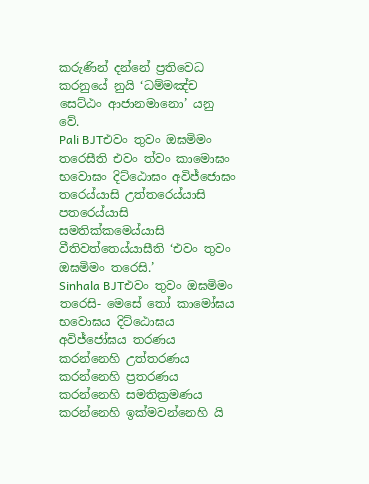කරුණින් දන්නේ ප්‍රතිවෙධ කරනුයේ නුයි ‘ධම්මඤ්ච සෙට්ඨං ආජානමානො’ යනු වේ.
Pali BJTඑවං තුවං ඔඝමිමං තරෙසීති එවං ත්වං කාමොඝං භවොඝං දිට්ඨොඝං අවිජ්ජොඝං තරෙය්යාසි උත්තරෙය්යාසි පතරෙය්යාසි සමතික්කමෙය්යාසි වීතිවත්තෙය්යාසීති ‘එවං තුවං ඔඝමිමං තරෙසි.’
Sinhala BJTඑවං තුවං ඔඝමිමං තරෙසි- මෙසේ තෝ කාමෝඝය භවොඝය දිට්ඨොඝය අවිජ්ජෝඝය තරණය කරන්නෙහි උත්තරණය කරන්නෙහි ප්‍රතරණය කරන්නෙහි සමතික්‍රමණය කරන්නෙහි ඉක්මවන්නෙහි යි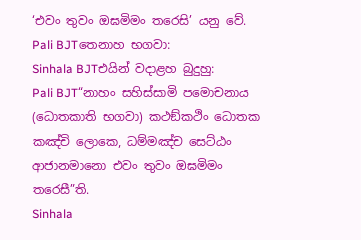‘එවං තුවං ඔඝමිමං තරෙසි’ යනු වේ.
Pali BJTතෙනාහ භගවා:
Sinhala BJTඑයින් වදාළහ බුදුහු:
Pali BJT“නාහං සහිස්සාමි පමොචනාය (ධොතකාති භගවා) කථඞ්කථිං ධොතක කඤ්චි ලොකෙ, ධම්මඤ්ච සෙට්ඨං ආජානමානො එවං තුවං ඔඝමිමං තරෙසී”ති.
Sinhala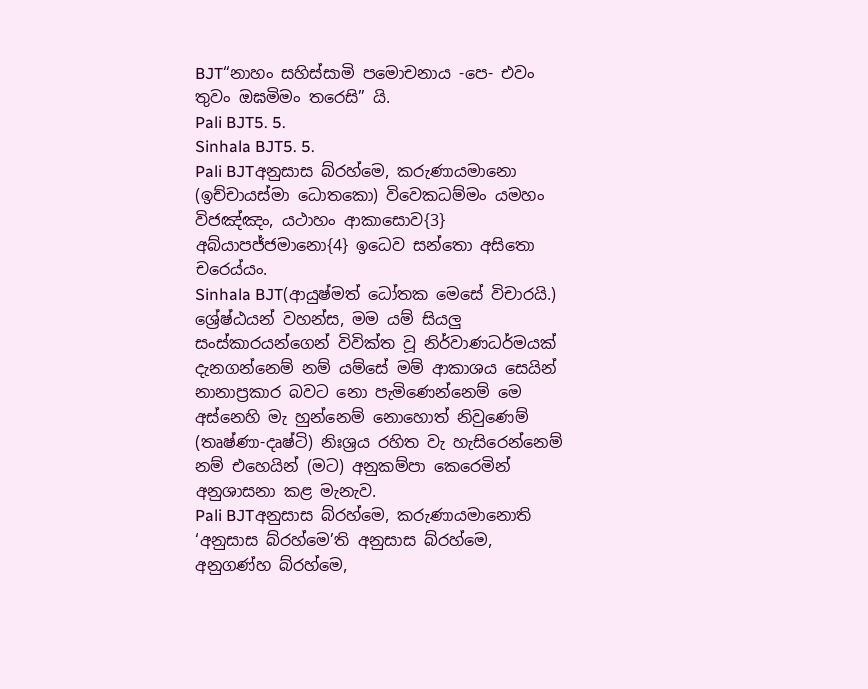BJT“නාහං සහිස්සාමි පමොචනාය -පෙ- එවං තුවං ඔඝමිමං තරෙසි” යි.
Pali BJT5. 5.
Sinhala BJT5. 5.
Pali BJTඅනුසාස බ්රහ්මෙ, කරුණායමානො (ඉච්චායස්මා ධොතකො) විවෙකධම්මං යමහං විජඤ්ඤං, යථාහං ආකාසොව{3} අබ්යාපජ්ජමානො{4} ඉධෙව සන්තො අසිතො චරෙය්යං.
Sinhala BJT(ආයුෂ්මත් ධෝතක මෙසේ විචාරයි.) ශ්‍රේෂ්ඨයන් වහන්ස, මම යම් සියලු සංස්කාරයන්ගෙන් විවික්ත වූ නිර්වාණධර්මයක් දැනගන්නෙම් නම් යම්සේ මම් ආකාශය සෙයින් නානාප්‍රකාර බවට නො පැමිණෙන්නෙම් මෙ අස්නෙහි මැ හුන්නෙම් නොහොත් නිවුණෙම් (තෘෂ්ණා-දෘෂ්ටි) නිඃශ්‍රය රහිත වැ හැසිරෙන්නෙම් නම් එහෙයින් (මට) අනුකම්පා කෙරෙමින් අනුශාසනා කළ මැනැව.
Pali BJTඅනුසාස බ්රහ්මෙ, කරුණායමානොති ‘අනුසාස බ්රහ්මෙ’ති අනුසාස බ්රහ්මෙ, අනුගණ්හ බ්රහ්මෙ,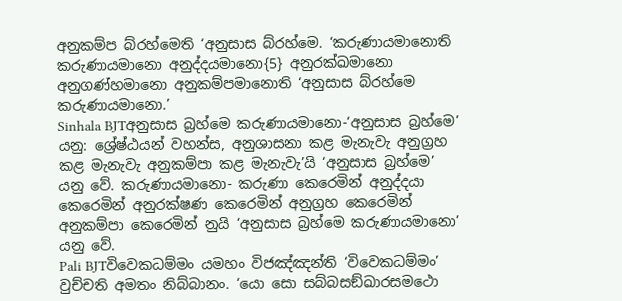අනුකම්ප බ්රහ්මෙති ‘අනුසාස බ්රහ්මෙ. ‘කරුණායමානොති කරුණායමානො අනුද්දයමානො{5} අනුරක්ඛමානො අනුගණ්හමානො අනුකම්පමානොති ‘අනුසාස බ්රහ්මෙ කරුණායමානො.’
Sinhala BJTඅනුසාස බ්‍රහ්මෙ කරුණායමානො-‘අනුසාස බ්‍රහ්මෙ’ යනු: ශ්‍රේෂ්ඨයන් වහන්ස, අනුශාසනා කළ මැනැවැ අනුග්‍රහ කළ මැනැවැ අනුකම්පා කළ මැනැවැ’යි ‘අනුසාස බ්‍රහ්මෙ’ යනු වේ. කරුණායමානො- කරුණා කෙරෙමින් අනුද්දයා කෙරෙමින් අනුරක්ෂණ කෙරෙමින් අනුග්‍රහ කෙරෙමින් අනුකම්පා කෙරෙමින් නුයි ‘අනුසාස බ්‍රහ්මෙ කරුණායමානො’ යනු වේ.
Pali BJTවිවෙකධම්මං යමහං විජඤ්ඤන්ති ‘විවෙකධම්මං’ වුච්චති අමතං නිබ්බානං. ‘යො සො සබ්බසඞ්ඛාරසමථො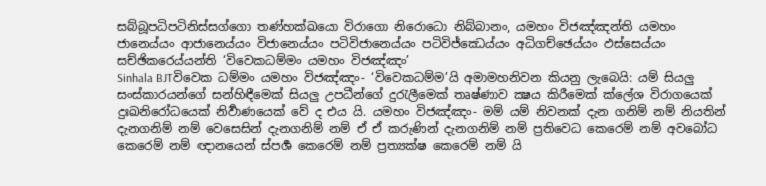සබ්බූපධිපටිනිස්සග්ගො තණ්හක්ඛයො විරාගො නිරොධො නිබ්බානං, යමහං විජඤ්ඤන්ති යමහං ජානෙය්යං ආජානෙය්යං විජානෙය්යං පටිවිජානෙය්යං පටිවිජ්ඣෙය්යං අධිගච්ඡෙය්යං ඵස්සෙය්යං සච්ඡිකරෙය්යන්ති ‘විවෙකධම්මං යමහං විජඤ්ඤං’
Sinhala BJTවිවෙක ධම්මං යමහං විජඤ්ඤං- ‘විවෙකධම්ම’යි අමාමහනිවන කියනු ලැබෙයි: යම් සියලු සංස්කාරයන්ගේ සන්හිඳීමෙක් සියලු උපධීන්ගේ දුරැලීමෙක් තෘෂ්ණාව ක්‍ෂය කිරීමෙක් ක්ලේශ විරාගයෙක් දුඃඛනිරෝධයෙක් නිර්‍වාණයෙක් වේ ද එය යි. යමහං විජඤ්ඤං- මම් යම් නිවනක් දැන ගනිම් නම් නියතින් දැනගනිම් නම් වෙසෙසින් දැනගනිම් නම් ඒ ඒ කරුණින් දැනගනිම් නම් ප්‍රතිවෙධ කෙරෙම් නම් අවබෝධ කෙරෙම් නම් ඥානයෙන් ස්පර්‍ශ කෙරෙම් නම් ප්‍රත්‍යක්ෂ කෙරෙම් නම් යි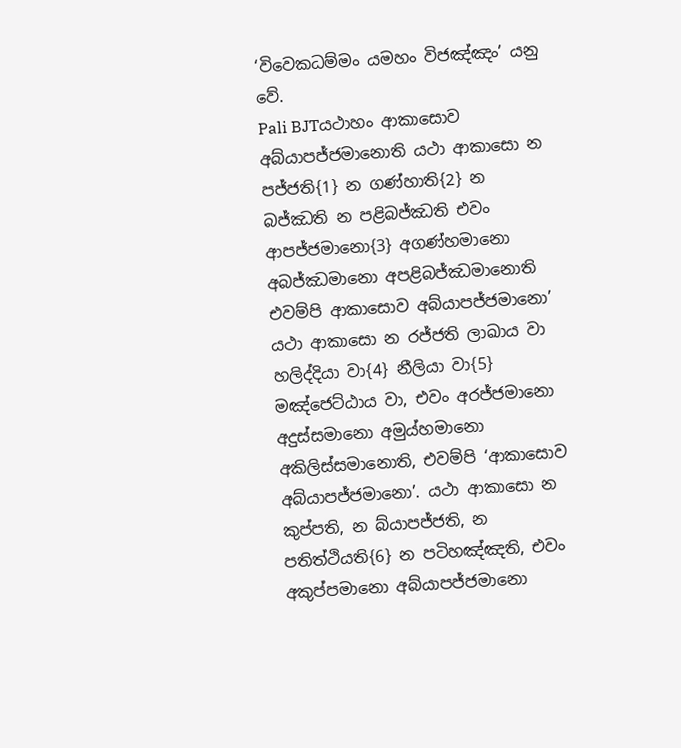‘විවෙකධම්මං යමහං විජඤ්ඤං’ යනු වේ.
Pali BJTයථාහං ආකාසොව අබ්යාපජ්ජමානොති යථා ආකාසො න පජ්ජති{1} න ගණ්හාති{2} න බජ්ඣති න පළිබජ්ඣති එවං ආපජ්ජමානො{3} අගණ්හමානො අබජ්ඣමානො අපළිබජ්ඣමානොති එවම්පි ආකාසොව අබ්යාපජ්ජමානො’ යථා ආකාසො න රජ්ජති ලාඛාය වා හලිද්දියා වා{4} නීලියා වා{5} මඤ්ජෙට්ඨාය වා, එවං අරජ්ජමානො අදුස්සමානො අමුය්හමානො අකිලිස්සමානොති, එවම්පි ‘ආකාසොව අබ්යාපජ්ජමානො’. යථා ආකාසො න කුප්පති, න බ්යාපජ්ජති, න පතිත්ථියති{6} න පටිහඤ්ඤති, එවං අකුප්පමානො අබ්යාපජ්ජමානො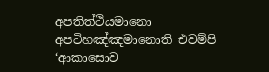අපතිත්ථියමානො අපටිහඤ්ඤමානොති එවම්පි ‘ආකාසොව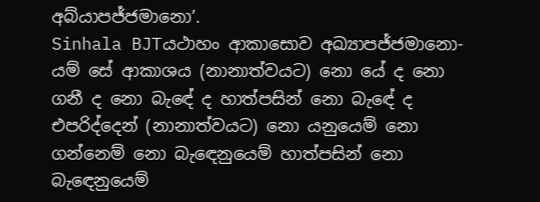අබ්යාපජ්ජමානො’.
Sinhala BJTයථාහං ආකාසොව අඛ්‍යාපජ්ජමානො- යම් සේ ආකාශය (නානාත්වයට) නො යේ ද නො ගනී ද නො බැඳේ ද හාත්පසින් නො බැඳේ ද එපරිද්දෙන් (නානාත්වයට) නො යනුයෙම් නො ගන්නෙම් නො බැඳෙනුයෙම් හාත්පසින් නො බැඳෙනුයෙම්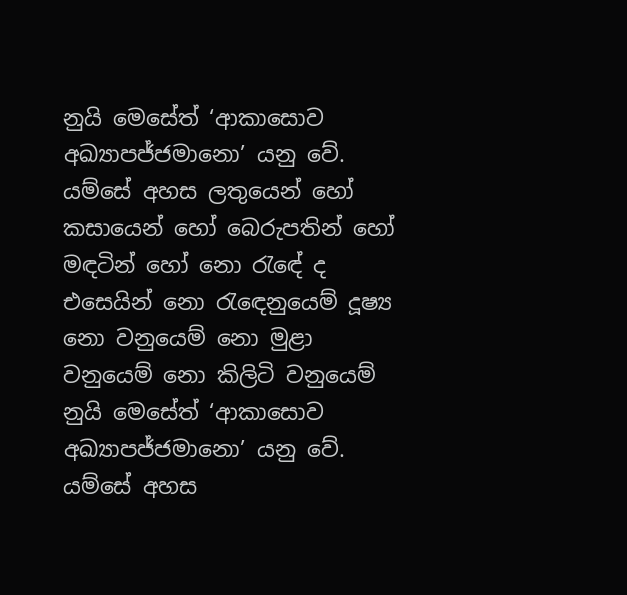නුයි මෙසේත් ‘ආකාසොව අඛ්‍යාපජ්ජමානො’ යනු වේ. යම්සේ අහස ලතුයෙන් හෝ කසායෙන් හෝ බෙරුපතින් හෝ මඳටින් හෝ නො රැඳේ ද එසෙයින් නො රැඳෙනුයෙම් දූෂ්‍ය නො වනුයෙම් නො මුළා වනුයෙම් නො කිලිටි වනුයෙම් නුයි මෙසේත් ‘ආකාසොව අඛ්‍යාපජ්ජමානො’ යනු වේ. යම්සේ අහස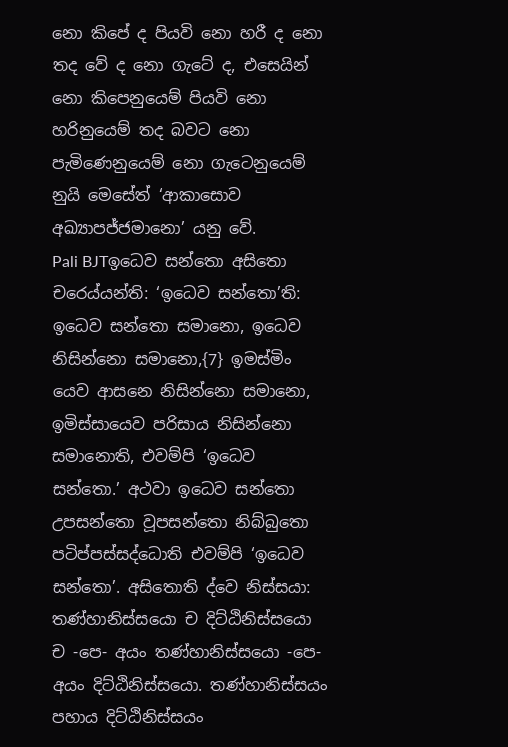නො කිපේ ද පියවි නො හරී ද නො තද වේ ද නො ගැටේ ද, එසෙයින් නො කිපෙනුයෙම් පියවි නො හරිනුයෙම් තද බවට නො පැමිණෙනුයෙම් නො ගැටෙනුයෙම් නුයි මෙසේත් ‘ආකාසොව අඛ්‍යාපජ්ජමානො’ යනු වේ.
Pali BJTඉධෙව සන්තො අසිතො චරෙය්යන්ති: ‘ඉධෙව සන්තො’ති: ඉධෙව සන්තො සමානො, ඉධෙව නිසින්නො සමානො,{7} ඉමස්මිං යෙව ආසනෙ නිසින්නො සමානො, ඉමිස්සායෙව පරිසාය නිසින්නො සමානොති, එවම්පි ‘ඉධෙව සන්තො.’ අථවා ඉධෙව සන්තො උපසන්තො වූපසන්තො නිබ්බුතො පටිප්පස්සද්ධොති එවම්පි ‘ඉධෙව සන්තො’. අසිතොති ද්වෙ නිස්සයා: තණ්හානිස්සයො ච දිට්ඨිනිස්සයො ච -පෙ- අයං තණ්හානිස්සයො -පෙ- අයං දිට්ඨිනිස්සයො. තණ්හානිස්සයං පහාය දිට්ඨිනිස්සයං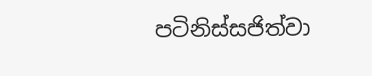පටිනිස්සජිත්වා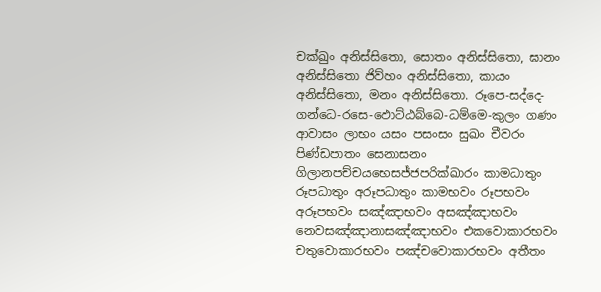චක්ඛුං අනිස්සිතො, සොතං අනිස්සිතො, ඝානං අනිස්සිතො ජිව්හං අනිස්සිතො, කායං අනිස්සිතො, මනං අනිස්සිතො. රූපෙ-සද්දෙ-ගන්ධෙ-රසෙ-ඵොට්ඨබ්බෙ-ධම්මෙ-කුලං ගණං ආවාසං ලාභං යසං පසංසං සුඛං චීවරං පිණ්ඩපාතං සෙනාසනං ගිලානපච්චයභෙසජ්ජපරික්ඛාරං කාමධාතුං රූපධාතුං අරූපධාතුං කාමභවං රූපභවං අරූපභවං සඤ්ඤාභවං අසඤ්ඤාභවං නෙවසඤ්ඤානාසඤ්ඤාභවං එකවොකාරභවං චතුවොකාරභවං පඤ්චවොකාරභවං අතීතං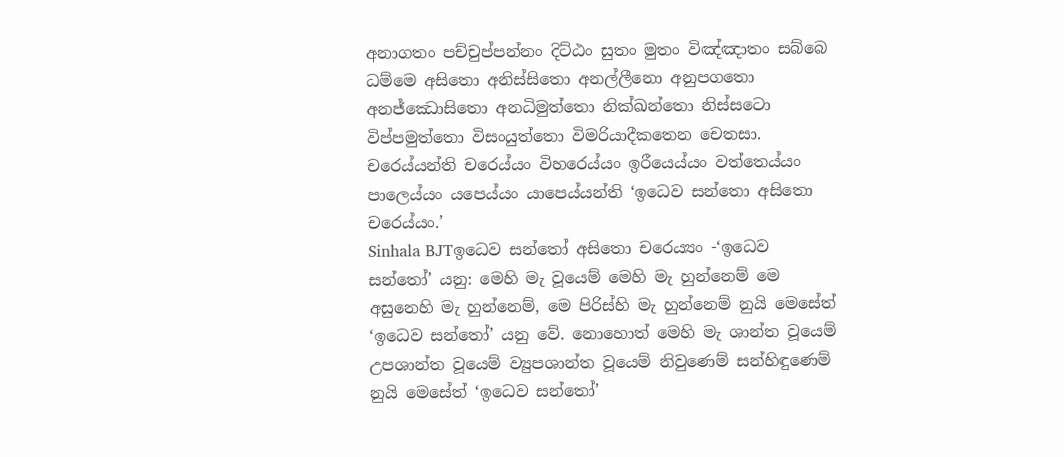අනාගතං පච්චුප්පන්නං දිට්ඨං සුතං මුතං විඤ්ඤාතං සබ්බෙ ධම්මෙ අසිතො අනිස්සිතො අනල්ලීනො අනුපගතො අනජ්ඣොසිතො අනධිමුත්තො නික්ඛන්තො නිස්සටො විප්පමුත්තො විසංයුත්තො විමරියාදීකතෙන චෙතසා. චරෙය්යන්ති චරෙය්යං විහරෙය්යං ඉරීයෙය්යං වත්තෙය්යං පාලෙය්යං යපෙය්යං යාපෙය්යන්ති ‘ඉධෙව සන්තො අසිතො චරෙය්යං.’
Sinhala BJTඉධෙව සන්තෝ අසිතො චරෙය්‍යං -‘ඉධෙව සන්තෝ’ යනු: මෙහි මැ වූයෙම් මෙහි මැ හුන්නෙම් මෙ අසුනෙහි මැ හුන්නෙම්, මෙ පිරිස්හි මැ හුන්නෙම් නුයි මෙසේත් ‘ඉධෙව සන්තෝ’ යනු වේ. නොහොත් මෙහි මැ ශාන්ත වූයෙම් උපශාන්ත වූයෙම් ව්‍යුපශාන්ත වූයෙම් නිවුණෙම් සන්හිඳුණෙම් නුයි මෙසේත් ‘ඉධෙව සන්තෝ’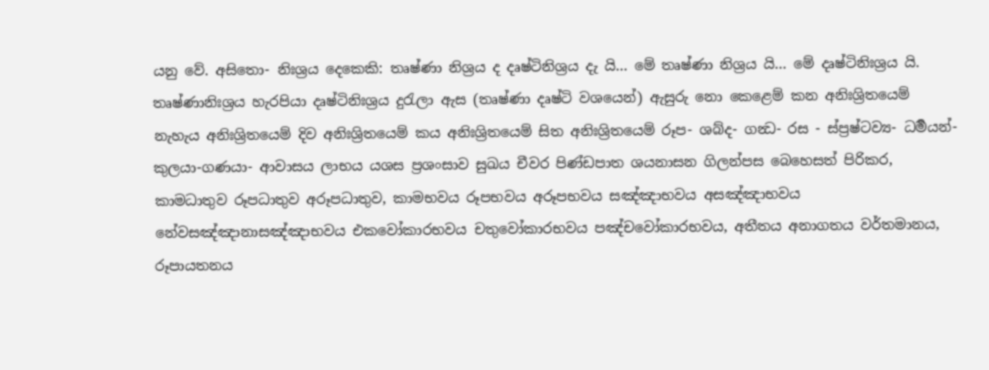යනු වේ. අසිතො- නිඃශ්‍රය දෙකෙකි: තෘෂ්ණා නිශ්‍රය ද දෘෂ්ටිනිශ්‍රය දැ යි... මේ තෘෂ්ණා නිශ්‍රය යි... මේ දෘෂ්ටිනිඃශ්‍රය යි. තෘෂ්ණානිඃශ්‍රය හැරපියා දෘෂ්ටිනිඃශ්‍රය දුරැලා ඇස (තෘෂ්ණා දෘෂ්ටි වශයෙන්) ඇසුරු නො කෙළෙම් කන අනිඃශ්‍රිතයෙම් නැහැය අනිඃශ්‍රිතයෙම් දිව අනිඃශ්‍රිතයෙම් කය අනිඃශ්‍රිතයෙම් සිත අනිඃශ්‍රිතයෙම් රූප- ශබ්ද- ගන්‍ධ- රස - ස්ප්‍රෂ්ටව්‍ය- ධර්‍මයන්- කුලයා-ගණයා- ආවාසය ලාභය යශස ප්‍රශංසාව සුඛය චීවර පිණ්ඩපාත ශයනාසන ගිලන්පස බෙහෙසත් පිරිකර, කාමධාතුව රූපධාතුව අරූපධාතුව, කාමභවය රූපභවය අරූපභවය සඤ්ඤාභවය අසඤ්ඤාභවය නේවසඤ්ඤානාසඤ්ඤාභවය එකවෝකාරභවය චතුවෝකාරභවය පඤ්චවෝකාරභවය, අතීතය අනාගතය වර්තමානය, රූපායතනය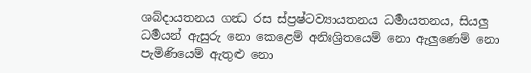ශබ්දායතනය ගන්‍ධ රස ස්ප්‍රෂ්ටව්‍යායතනය ධර්‍මායතනය, සියලු ධර්‍මයන් ඇසුරු නො කෙළෙම් අනිඃශ්‍රිතයෙම් නො ඇලුණෙම් නො පැමිණියෙම් ඇතුළු නො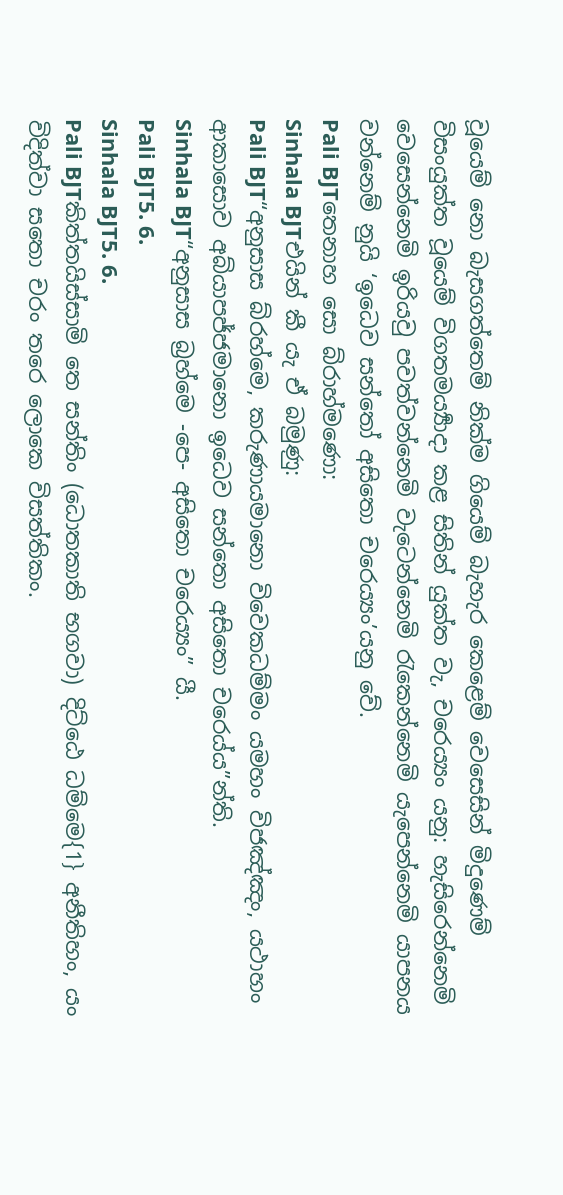වූයෙම් නො බැසගත්තෙම් නික්ම ගියෙම් බැහැර කෙළෙම් වෙසෙසින් මිදුණෙම් විසංයුක්ත වූයෙම් විගතමර්‍ය්‍යාදා කළ සිතින් යුක්ත වැ, චරෙය්‍යං යනු: හැසිරෙන්නෙමි වෙසෙන්නෙමි ඉරියවු පවත්වන්නෙමි වැටෙන්නෙමි රැකෙන්නෙමි යැපෙන්නෙමි යාපනය වන්නෙම් නුයි ‘ඉධෙව සන්තෝ අසිතො චරෙය්‍යං’යනු වේ.
Pali BJTතෙනාහ සො බ්රාහ්මණො:
Sinhala BJTඑයින් කී යැ ඒ බමුණු:
Pali BJT“අනුසාස බ්රහ්මෙ, කරුණායමානො විවෙකධම්මං යමහං විජඤ්ඤං, යථාහං ආකාසොව අබ්යාපජ්ජමානො ඉධෙව සන්තො අසිතො චරෙය්ය”න්ති.
Sinhala BJT“අනුසාස බ්‍රහ්මෙ -පෙ- අසිතො චරෙය්‍යං” යී.
Pali BJT5. 6.
Sinhala BJT5. 6.
Pali BJTකිත්තයිස්සාමි තෙ සන්තිං (ධොතකාති භගවා) දිට්ඨෙ ධම්මෙ{1} අනීතිහං, යං විදිත්වා සතො චරං තරෙ ලොකෙ විසත්තිකං.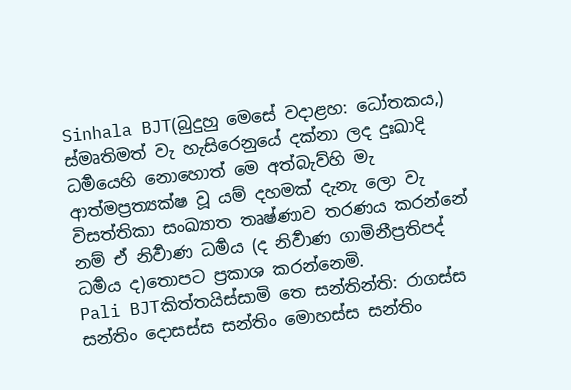Sinhala BJT(බුදුහු මෙසේ වදාළහ: ධෝතකය,) ස්මෘතිමත් වැ හැසිරෙනුයේ දක්නා ලද දුඃඛාදි ධර්‍මයෙහි නොහොත් මෙ අත්බැව්හි මැ ආත්මප්‍රත්‍යක්ෂ වූ යම් දහමක් දැනැ ලො වැ විසත්තිකා සංඛ්‍යාත තෘෂ්ණාව තරණය කරන්නේ නම් ඒ නිර්‍වාණ ධර්‍මය (ද නිර්‍වාණ ගාමිනීප්‍රතිපද් ධර්‍මය ද)තොපට ප්‍රකාශ කරන්නෙමි.
Pali BJTකිත්තයිස්සාමි තෙ සන්තින්ති: රාගස්ස සන්තිං දොසස්ස සන්තිං මොහස්ස සන්තිං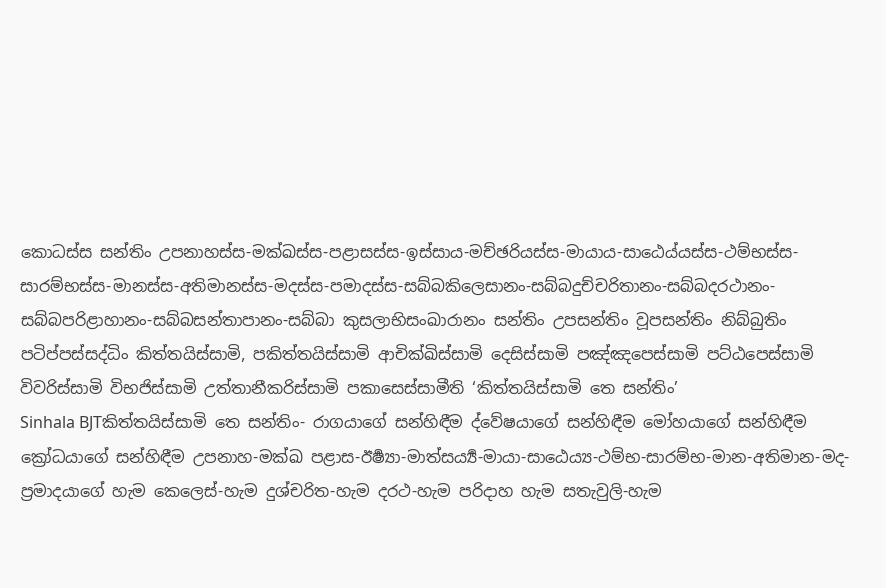කොධස්ස සන්තිං උපනාහස්ස-මක්ඛස්ස-පළාසස්ස-ඉස්සාය-මච්ඡරියස්ස-මායාය-සාඨෙය්යස්ස-ථම්භස්ස-සාරම්භස්ස-මානස්ස-අතිමානස්ස-මදස්ස-පමාදස්ස-සබ්බකිලෙසානං-සබ්බදුච්චරිතානං-සබ්බදරථානං-සබ්බපරිළාහානං-සබ්බසන්තාපානං-සබ්බා කුසලාභිසංඛාරානං සන්තිං උපසන්තිං වූපසන්තිං නිබ්බුතිං පටිප්පස්සද්ධිං කිත්තයිස්සාමි, පකිත්තයිස්සාමි ආචික්ඛිස්සාමි දෙසිස්සාමි පඤ්ඤපෙස්සාමි පට්ඨපෙස්සාමි විවරිස්සාමි විභජිස්සාමි උත්තානීකරිස්සාමි පකාසෙස්සාමීති ‘කිත්තයිස්සාමි තෙ සන්තිං’
Sinhala BJTකිත්තයිස්සාමි තෙ සන්තිං- රාගයාගේ සන්හිඳීම ද්වේෂයාගේ සන්හිඳීම මෝහයාගේ සන්හිඳීම ක්‍රෝධයාගේ සන්හිඳීම උපනාහ-මක්ඛ පළාස-ඊර්‍ෂ්‍යා-මාත්සර්‍ය්‍ය-මායා-සාඨෙය්‍ය-ථම්භ-සාරම්භ-මාන-අතිමාන-මද-ප්‍රමාදයාගේ හැම කෙලෙස්-හැම දුශ්චරිත-හැම දරථ-හැම පරිදාහ හැම සතැවුලි-හැම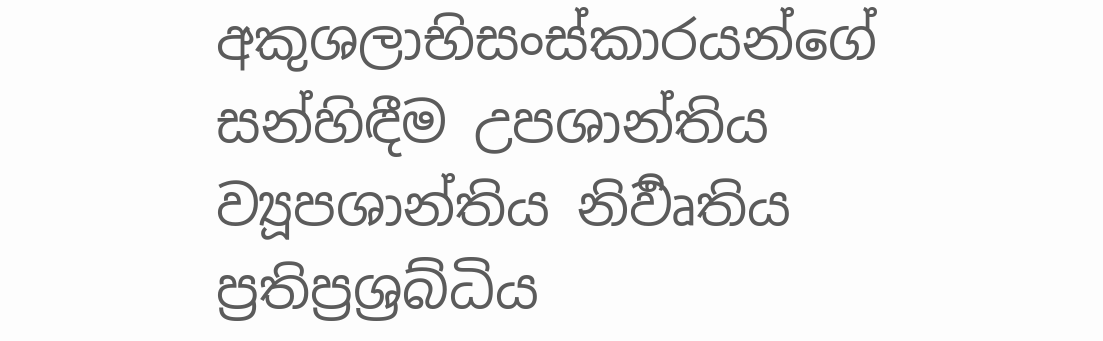අකුශලාභිසංස්කාරයන්ගේ සන්හිඳීම උපශාන්තිය ව්‍යූපශාන්තිය නිර්‍වෘතිය ප්‍රතිප්‍රශ්‍රබ්ධිය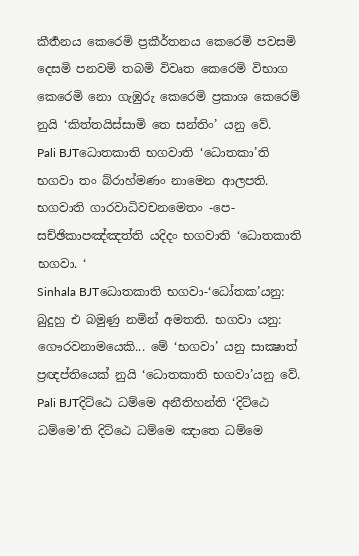කීර්‍තනය කෙරෙමි ප්‍රකීර්තනය කෙරෙමි පවසමි දෙසමි පනවමි තබමි විවෘත කෙරෙමි විභාග කෙරෙමි නො ගැඹුරු කෙරෙමි ප්‍රකාශ කෙරෙම් නුයි ‘කිත්තයිස්සාමි තෙ සන්තිං’ යනු වේ.
Pali BJTධොතකාති භගවාති ‘ධොතකා’ති භගවා තං බ්රාහ්මණං නාමෙන ආලපති. භගවාති ගාරවාධිවචනමෙතං -පෙ- සච්ඡිකාපඤ්ඤත්ති යදිදං භගවාති ‘ධොතකාති භගවා. ‘
Sinhala BJTධොතකාති භගවා-‘ධෝතක’යනු: බුදුහු එ බමුණු නමින් අමතති. භගවා යනු: ගෞරවනාමයෙකි... මේ ‘භගවා’ යනු සාක්‍ෂාත් ප්‍රඥප්තියෙක් නුයි ‘ධොතකාති භගවා’යනු වේ.
Pali BJTදිට්ඨෙ ධම්මෙ අනීතිහන්ති ‘දිට්ඨෙ ධම්මෙ’ති දිට්ඨෙ ධම්මෙ ඤාතෙ ධම්මෙ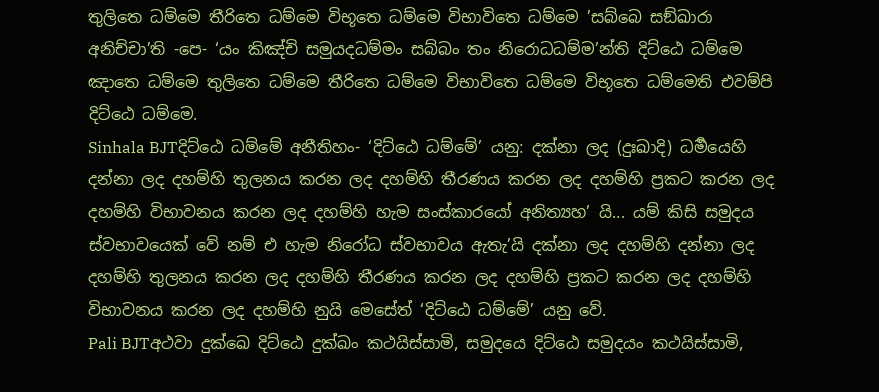තුලිතෙ ධම්මෙ තීරිතෙ ධම්මෙ විභූතෙ ධම්මෙ විභාවිතෙ ධම්මෙ ’සබ්බෙ සඞ්ඛාරා අනිච්චා’ති -පෙ- ‘යං කිඤ්චි සමුයදධම්මං සබ්බං තං නිරොධධම්ම’න්ති දිට්ඨෙ ධම්මෙ ඤාතෙ ධම්මෙ තුලිතෙ ධම්මෙ තීරිතෙ ධම්මෙ විභාවිතෙ ධම්මෙ විභූතෙ ධම්මෙති එවම්පි දිට්ඨෙ ධම්මෙ.
Sinhala BJTදිට්ඨෙ ධම්මේ අනීතිහං- ‘දිට්ඨෙ ධම්මේ’ යනු: දක්නා ලද (දුඃඛාදි) ධර්‍මයෙහි දන්නා ලද දහම්හි තුලනය කරන ලද දහම්හි තීරණය කරන ලද දහම්හි ප්‍රකට කරන ලද දහම්හි විභාවනය කරන ලද දහම්හි හැම සංස්කාරයෝ අනිත්‍යහ’ යි... යම් කිසි සමුදය ස්වභාවයෙක් වේ නම් එ හැම නිරෝධ ස්වභාවය ඇතැ’යි දක්නා ලද දහම්හි දන්නා ලද දහම්හි තුලනය කරන ලද දහම්හි තීරණය කරන ලද දහම්හි ප්‍රකට කරන ලද දහම්හි විභාවනය කරන ලද දහම්හි නුයි මෙසේත් ‘දිට්ඨෙ ධම්මේ’ යනු වේ.
Pali BJTඅථවා දුක්ඛෙ දිට්ඨෙ දුක්ඛං කථයිස්සාමි, සමුදයෙ දිට්ඨෙ සමුදයං කථයිස්සාමි,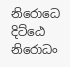නිරොධෙ දිට්ඨෙ නිරොධං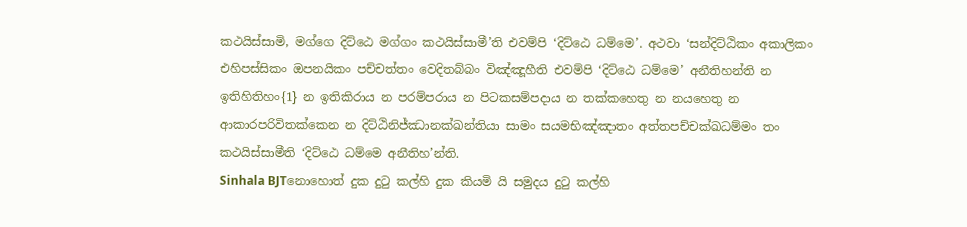කථයිස්සාමි, මග්ගෙ දිට්ඨෙ මග්ගං කථයිස්සාමී’ති එවම්පි ‘දිට්ඨෙ ධම්මෙ’. අථවා ‘සන්දිට්ඨිකං අකාලිකං එහිපස්සිකං ඔපනයිකං පච්චත්තං වෙදිතබ්බං විඤ්ඤූහීති එවම්පි ‘දිට්ඨෙ ධම්මෙ’ අනීතිහන්ති න ඉතිහිතිහං{1} න ඉතිකිරාය න පරම්පරාය න පිටකසම්පදාය න තක්කහෙතු න නයහෙතු න ආකාරපරිවිතක්කෙන න දිට්ඨිනිජ්ඣානක්ඛන්තියා සාමං සයමභිඤ්ඤාතං අත්තපච්චක්ඛධම්මං තං කථයිස්සාමීති ‘දිට්ඨෙ ධම්මෙ අනීතිහ’න්ති.
Sinhala BJTනොහොත් දුක දුටු කල්හි දුක කියමි යි සමුදය දුටු කල්හි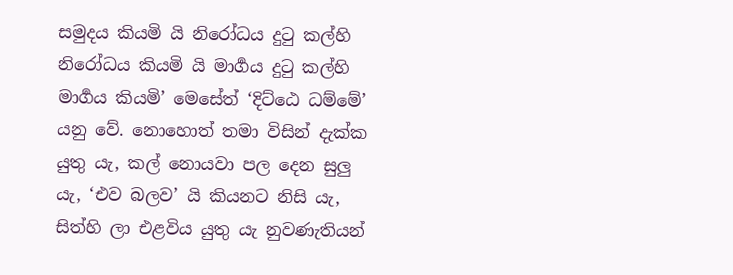සමුදය කියමි යි නිරෝධය දුටු කල්හි නිරෝධය කියමි යි මාර්‍ගය දුටු කල්හි මාර්‍ගය කියමි’ මෙසේත් ‘දිට්ඨෙ ධම්මේ’ යනු වේ. නොහොත් තමා විසින් දැක්ක යුතු යැ, කල් නොයවා පල දෙන සුලු යැ, ‘එව බලව’ යි කියනට නිසි යැ, සිත්හි ලා එළවිය යුතු යැ නුවණැතියන්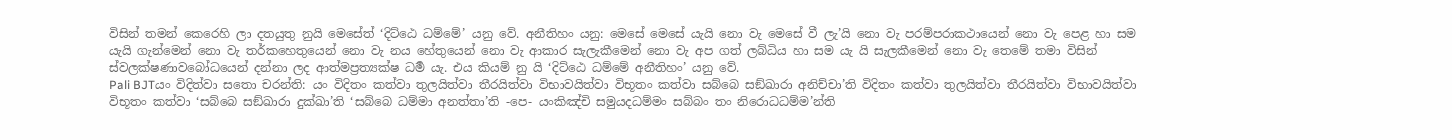විසින් තමන් කෙරෙහි ලා දතයුතු නුයි මෙසේත් ‘දිට්ඨෙ ධම්මේ’ යනු වේ. අනීතිහං යනු: මෙසේ මෙසේ යැයි නො වැ මෙසේ වී ලැ’යි නො වැ පරම්පරාකථායෙන් නො වැ පෙළ හා සම යැයි ගැන්මෙන් නො වැ තර්කහෙතුයෙන් නො වැ නය හේතුයෙන් නො වැ ආකාර සැලැකීමෙන් නො වැ අප ගත් ලබ්ධිය හා සම යැ යි සැලකීමෙන් නො වැ තෙමේ තමා විසින් ස්වලක්ෂණාවබෝධයෙන් දන්නා ලද ආත්මප්‍රත්‍යක්ෂ ධර්‍ම යැ. එය කියම් නු යි ‘දිට්ඨෙ ධම්මේ අනීතිහං’ යනු වේ.
Pali BJTයං විදිත්වා සතො චරන්ති: යං විදිතං කත්වා තුලයිත්වා තීරයිත්වා විභාවයිත්වා විභූතං කත්වා සබ්බෙ සඞ්ඛාරා අනිච්චා’ති විදිතං කත්වා තුලයිත්වා තීරයිත්වා විභාවයිත්වා විභූතං කත්වා ‘සබ්බෙ සඞ්ඛාරා දුක්ඛා’ති ‘සබ්බෙ ධම්මා අනත්තා’ති -පෙ- යංකිඤ්චි සමුයදධම්මං සබ්බං තං නිරොධධම්ම’න්ති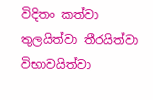විදිතං කත්වා තුලයිත්වා තීරයිත්වා විභාවයිත්වා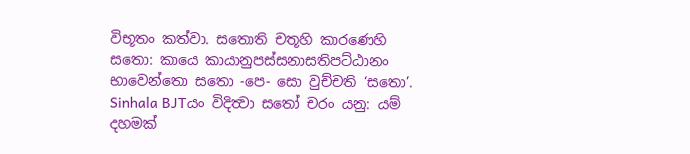විභූතං කත්වා. සතොති චතූහි කාරණෙහි සතො: කායෙ කායානුපස්සනාසතිපට්ඨානං භාවෙන්තො සතො -පෙ- සො වුච්චති ‘සතො’.
Sinhala BJTයං විදිත්‍වා සතෝ චරං යනු: යම් දහමක්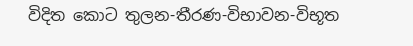විදිත කොට තුලන-තීරණ-විභාවන-විභූත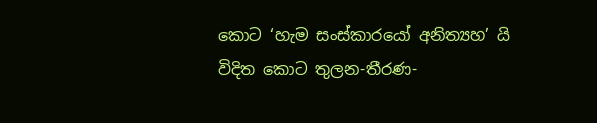කොට ‘හැම සංස්කාරයෝ අනිත්‍යහ’ යි විදිත කොට තුලන-තීරණ-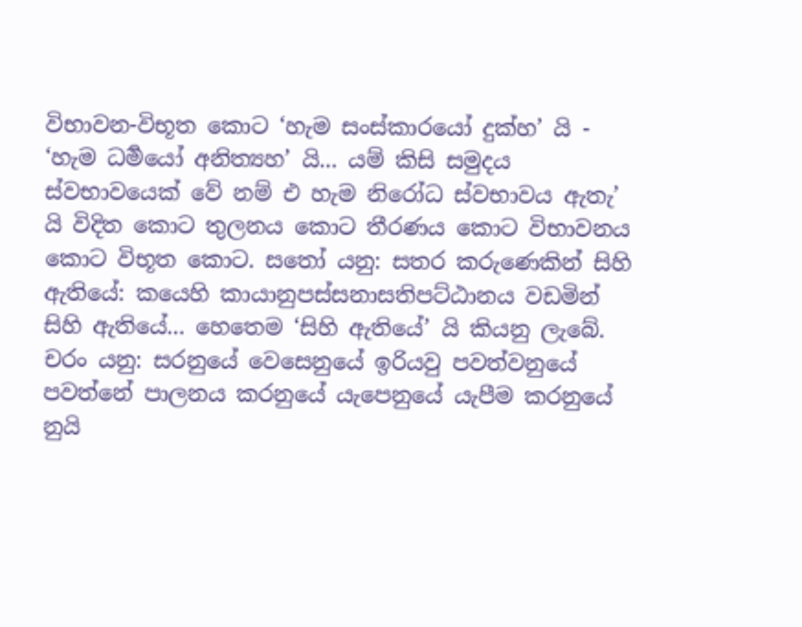විභාවන-විභූත කොට ‘හැම සංස්කාරයෝ දුක්හ’ යි - ‘හැම ධර්‍මයෝ අනිත්‍යහ’ යි... යම් කිසි සමුදය ස්වභාවයෙක් වේ නම් එ හැම නිරෝධ ස්වභාවය ඇතැ’ යි විදිත කොට තුලනය කොට තීරණය කොට විභාවනය කොට විභූත කොට. සතෝ යනු: සතර කරුණෙකින් සිහි ඇතියේ: කයෙහි කායානුපස්සනාසතිපට්ඨානය වඩමින් සිහි ඇතියේ... හෙතෙම ‘සිහි ඇතියේ’ යි කියනු ලැබේ. චරං යනු: සරනුයේ වෙසෙනුයේ ඉරියවු පවත්වනුයේ පවත්නේ පාලනය කරනුයේ යැපෙනුයේ යැපීම කරනුයේ නුයි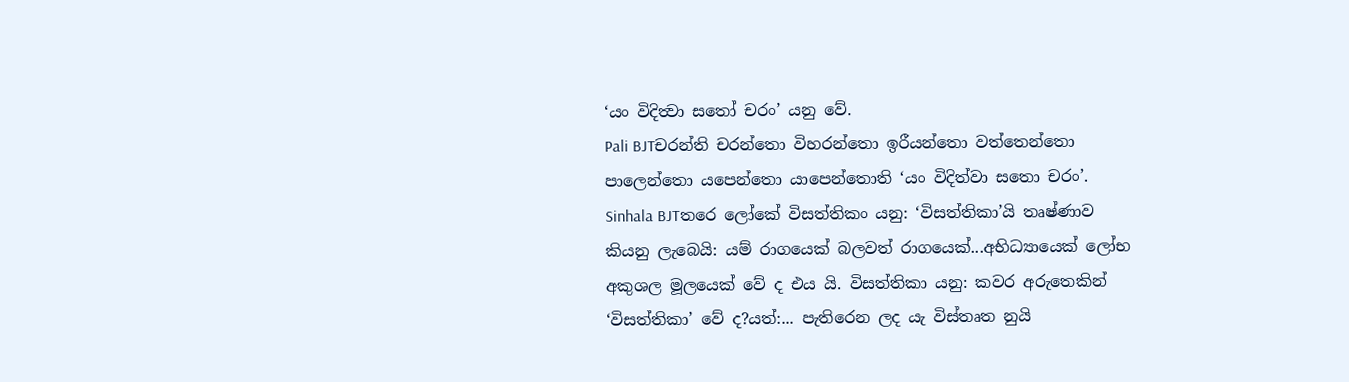‘යං විදිත්‍වා සතෝ චරං’ යනු වේ.
Pali BJTචරන්ති චරන්තො විහරන්තො ඉරීයන්තො වත්තෙන්තො පාලෙන්තො යපෙන්තො යාපෙන්තොති ‘යං විදිත්වා සතො චරං’.
Sinhala BJTතරෙ ලෝකේ විසත්තිකං යනු: ‘විසත්තිකා’යි තෘෂ්ණාව කියනු ලැබෙයි: යම් රාගයෙක් බලවත් රාගයෙක්...අභිධ්‍යායෙක් ලෝභ අකුශල මූලයෙක් වේ ද එය යි. විසත්තිකා යනු: කවර අරුතෙකින් ‘විසත්තිකා’ වේ ද?යත්:... පැතිරෙන ලද යැ විස්තෘත නුයි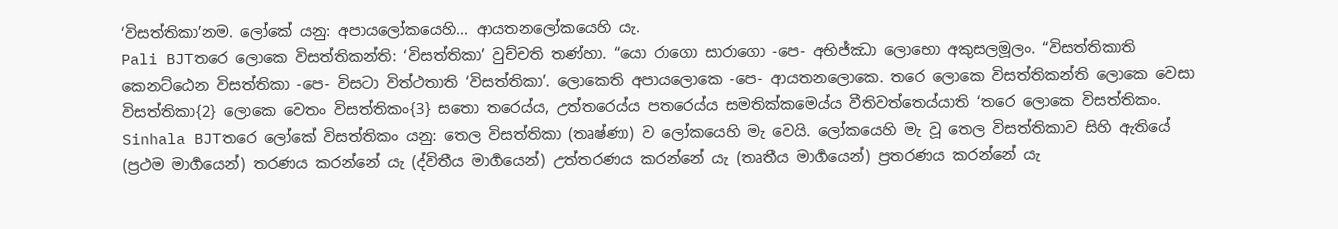‘විසත්තිකා’නම. ලෝකේ යනු: අපායලෝකයෙහි... ආයතනලෝකයෙහි යැ.
Pali BJTතරෙ ලොකෙ විසත්තිකන්ති: ‘විසත්තිකා’ වුච්චති තණ්හා. “යො රාගො සාරාගො -පෙ- අභිජ්ඣා ලොභො අකුසලමූලං. “විසත්තිකාති කෙනට්ඨෙන විසත්තිකා -පෙ- විසටා විත්ථතාති ‘විසත්තිකා’. ලොකෙති අපායලොකෙ -පෙ- ආයතනලොකෙ. තරෙ ලොකෙ විසත්තිකන්ති ලොකෙ වෙසා විසත්තිකා{2} ලොකෙ වෙතං විසත්තිකං{3} සතො තරෙය්ය, උත්තරෙය්ය පතරෙය්ය සමතික්කමෙය්ය වීතිවත්තෙය්යාති ‘තරෙ ලොකෙ විසත්තිකං.
Sinhala BJTතරෙ ලෝකේ විසත්තිකං යනු: තෙල විසත්තිකා (තෘෂ්ණා) ව ලෝකයෙහි මැ වෙයි. ලෝකයෙහි මැ වූ තෙල විසත්තිකාව සිහි ඇතියේ (ප්‍රථම මාර්‍ගයෙන්) තරණය කරන්නේ යැ (ද්විතීය මාර්‍ගයෙන්) උත්තරණය කරන්නේ යැ (තෘතීය මාර්‍ගයෙන්) ප්‍රතරණය කරන්නේ යැ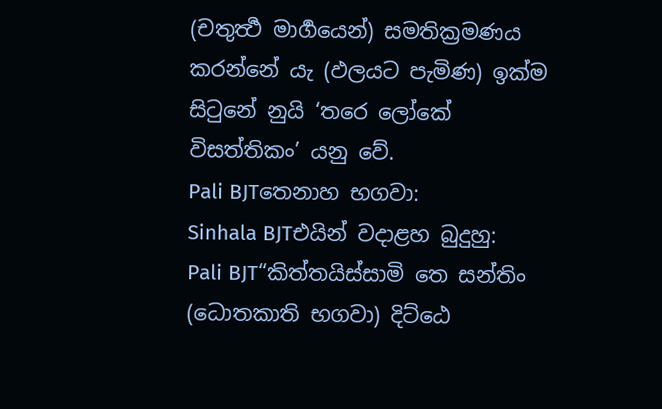(චතුර්‍ත්‍ථ මාර්‍ගයෙන්) සමතික්‍රමණය කරන්නේ යැ (ඵලයට පැමිණ) ඉක්ම සිටුනේ නුයි ‘තරෙ ලෝකේ විසත්තිකං’ යනු වේ.
Pali BJTතෙනාහ භගවා:
Sinhala BJTඑයින් වදාළහ බුදුහු:
Pali BJT“කිත්තයිස්සාමි තෙ සන්තිං (ධොතකාති භගවා) දිට්ඨෙ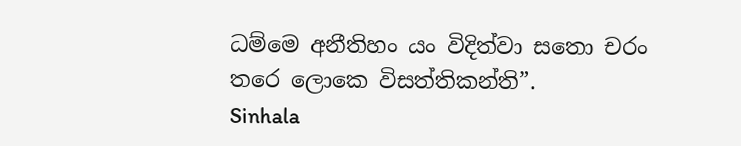ධම්මෙ අනීතිහං යං විදිත්වා සතො චරං තරෙ ලොකෙ විසත්තිකන්ති”.
Sinhala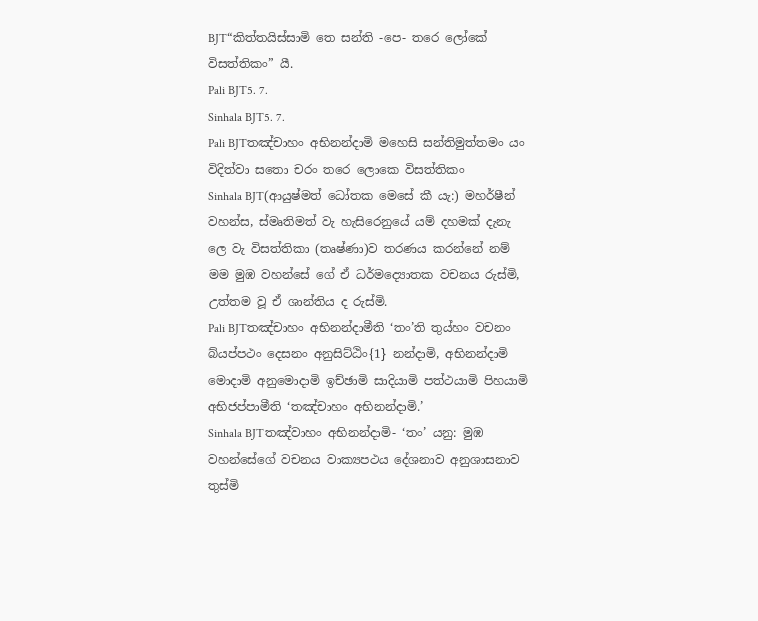BJT“කිත්තයිස්සාමි තෙ සන්ති -පෙ- තරෙ ලෝකේ විසත්තිකං” යී.
Pali BJT5. 7.
Sinhala BJT5. 7.
Pali BJTතඤ්චාහං අභිනන්දාමි මහෙසි සන්තිමුත්තමං යං විදිත්වා සතො චරං තරෙ ලොකෙ විසත්තිකං
Sinhala BJT(ආයුෂ්මත් ධෝතක මෙසේ කී යැ:) මහර්ෂීන් වහන්ස, ස්මෘතිමත් වැ හැසිරෙනුයේ යම් දහමක් දැනැ ලෙ වැ විසත්තිකා (තෘෂ්ණා)ව තරණය කරන්නේ නම් මම මුඹ වහන්සේ ගේ ඒ ධර්මද්‍යොතක වචනය රුස්මි, උත්තම වූ ඒ ශාන්තිය ද රුස්මි.
Pali BJTතඤ්චාහං අභිනන්දාමීති ‘තං’ති තුය්හං වචනං බ්යප්පථං දෙසනං අනුසිට්ඨිං{1} නන්දාමි, අභිනන්දාමි මොදාමි අනුමොදාමි ඉච්ඡාමි සාදියාමි පත්ථයාමි පිහයාමි අභිජප්පාමීති ‘තඤ්චාහං අභිනන්දාමි.’
Sinhala BJTතඤ්වාහං අභිනන්දාමි- ‘තං’ යනු: මුඹ වහන්සේගේ වචනය වාක්‍යපථය දේශනාව අනුශාසනාව තුස්මි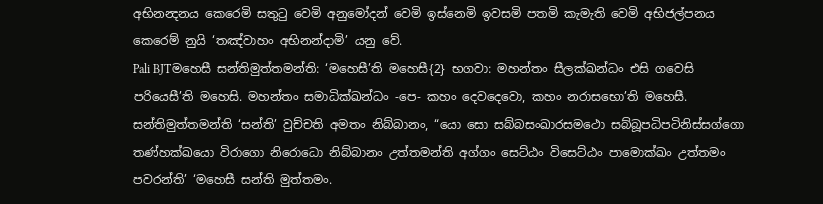අභිනන්‍දනය කෙරෙමි සතුටු වෙමි අනුමෝදන් වෙමි ඉස්නෙමි ඉවසමි පතමි කැමැති වෙමි අභිජල්පනය කෙරෙම් නුයි ‘තඤ්වාහං අභිනන්දාමි’ යනු වේ.
Pali BJTමහෙසී සන්තිමුත්තමන්ති: ‘මහෙසී’ති මහෙසී{2} භගවා: මහන්තං සීලක්ඛන්ධං එසි ගවෙසි පරියෙසී’ති මහෙසි. මහන්තං සමාධික්ඛන්ධං -පෙ- කහං දෙවදෙවො, කහං නරාසභො’ති මහෙසී. සන්තිමුත්තමන්ති ‘සන්ති’ වුච්චති අමතං නිබ්බානං, “යො සො සබ්බසංඛාරසමථො සබ්බූපධිපටිනිස්සග්ගො තණ්හක්ඛයො විරාගො නිරොධො නිබ්බානං උත්තමන්ති අග්ගං සෙට්ඨං විසෙට්ඨං පාමොක්ඛං උත්තමං පවරන්ති’ ‘මහෙසී සන්ති මුත්තමං.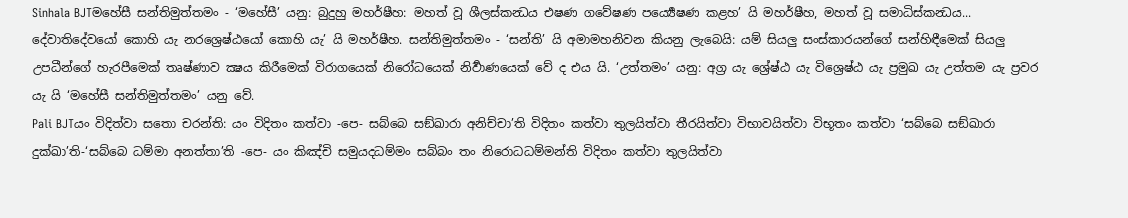Sinhala BJTමහේසී සන්තිමුත්තමං - ‘මහේසී’ යනු: බුදුහු මහර්ෂීහ: මහත් වූ ශීලස්කන්‍ධය එෂණ ගවේෂණ පර්‍ය්‍යෙෂණ කළහ’ යි මහර්ෂීහ, මහත් වූ සමාධිස්කන්‍ධය... දේවාතිදේවයෝ කොහි යැ නරශ්‍රෙෂ්ඨයෝ කොහි යැ’ යි මහර්ෂීහ. සන්තිමුත්තමං - ‘සන්ති’ යි අමාමහනිවන කියනු ලැබෙයි: යම් සියලු සංස්කාරයන්ගේ සන්හිඳීමෙක් සියලු උපධීන්ගේ හැරපීමෙක් තෘෂ්ණාව ක්‍ෂය කිරීමෙක් විරාගයෙක් නිරෝධයෙක් නිර්‍වාණයෙක් වේ ද එය යි. ‘උත්තමං’ යනු: අග්‍ර යැ ශ්‍රේෂ්ඨ යැ විශ්‍රෙෂ්ඨ යැ ප්‍රමුඛ යැ උත්තම යැ ප්‍රවර යැ යි ‘මහේසී සන්තිමුත්තමං’ යනු වේ.
Pali BJTයං විදිත්වා සතො චරන්ති: යං විදිතං කත්වා -පෙ- සබ්බෙ සඞ්ඛාරා අනිච්චා’ති විදිතං කත්වා තුලයිත්වා තීරයිත්වා විභාවයිත්වා විභූතං කත්වා ‘සබ්බෙ සඞ්ඛාරා දුක්ඛා’ති-‘සබ්බෙ ධම්මා අනත්තා’ති -පෙ- යං කිඤ්චි සමුයදධම්මං සබ්බං තං නිරොධධම්මන්ති විදිතං කත්වා තුලයිත්වා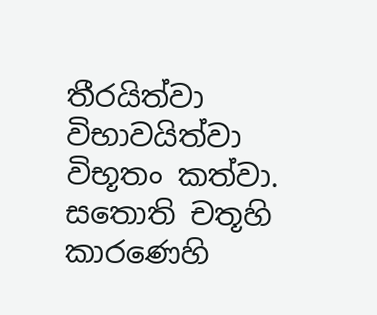තීරයිත්වා විභාවයිත්වා විභූතං කත්වා. සතොති චතූහි කාරණෙහි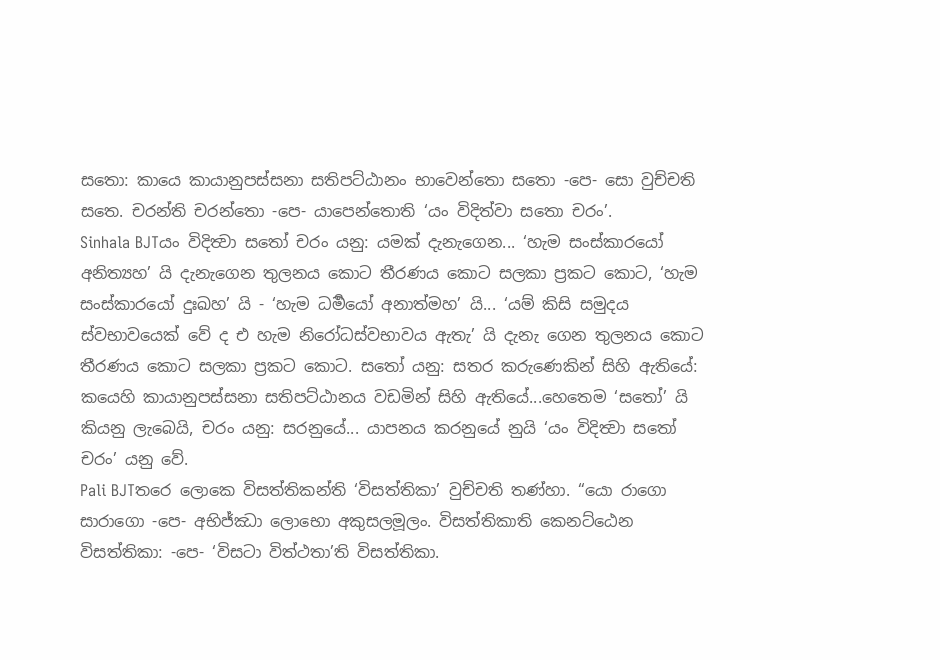සතො: කායෙ කායානුපස්සනා සතිපට්ඨානං භාවෙන්තො සතො -පෙ- සො වුච්චති සතෙ. චරන්ති චරන්තො -පෙ- යාපෙන්තොති ‘යං විදිත්වා සතො චරං’.
Sinhala BJTයං විදිත්‍වා සතෝ චරං යනු: යමක් දැනැගෙන... ‘හැම සංස්කාරයෝ අනිත්‍යහ’ යි දැනැගෙන තුලනය කොට තීරණය කොට සලකා ප්‍රකට කොට, ‘හැම සංස්කාරයෝ දුඃඛහ’ යි - ‘හැම ධර්‍මයෝ අනාත්මහ’ යි... ‘යම් කිසි සමුදය ස්වභාවයෙක් වේ ද එ හැම නිරෝධස්වභාවය ඇතැ’ යි දැනැ ගෙන තුලනය කොට තීරණය කොට සලකා ප්‍රකට කොට. සතෝ යනු: සතර කරුණෙකින් සිහි ඇතියේ: කයෙහි කායානුපස්සනා සතිපට්ඨානය වඩමින් සිහි ඇතියේ...හෙතෙම ‘සතෝ’ යි කියනු ලැබෙයි, චරං යනු: සරනුයේ... යාපනය කරනුයේ නුයි ‘යං විදිත්‍වා සතෝ චරං’ යනු වේ.
Pali BJTතරෙ ලොකෙ විසත්තිකන්ති ‘විසත්තිකා’ වුච්චති තණ්හා. “යො රාගො සාරාගො -පෙ- අභිජ්ඣා ලොභො අකුසලමූලං. විසත්තිකාති කෙනට්ඨෙන විසත්තිකා: -පෙ- ‘විසටා විත්ථතා’ති විසත්තිකා.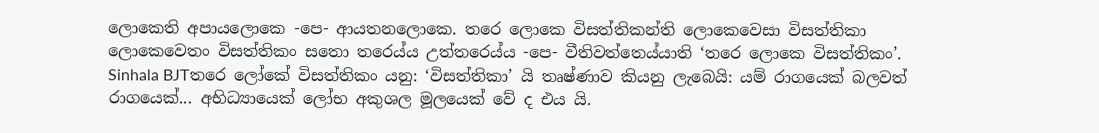ලොකෙති අපායලොකෙ -පෙ- ආයතනලොකෙ. තරෙ ලොකෙ විසත්තිකන්ති ලොකෙවෙසා විසත්තිකා ලොකෙවෙතං විසත්තිකං සතො තරෙය්ය උත්තරෙය්ය -පෙ- වීතිවත්තෙය්යාති ‘තරෙ ලොකෙ විසත්තිකං’.
Sinhala BJTතරෙ ලෝකේ විසත්තිකං යනු: ‘විසත්තිකා’ යි තෘෂ්ණාව කියනු ලැබෙයි: යම් රාගයෙක් බලවත් රාගයෙක්... අභිධ්‍යායෙක් ලෝභ අකුශල මූලයෙක් වේ ද එය යි.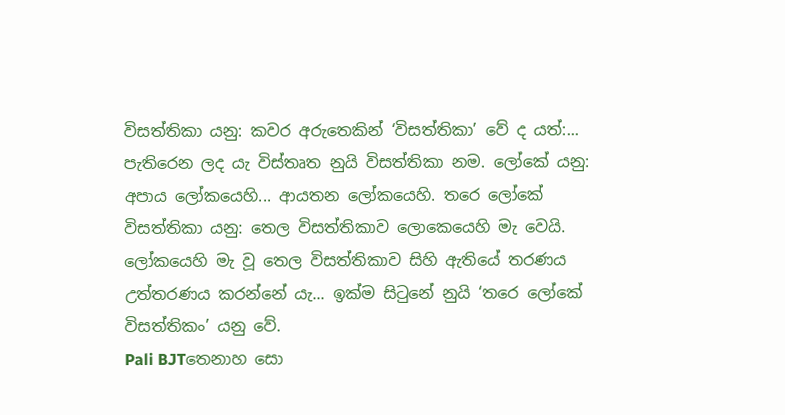විසත්තිකා යනු: කවර අරුතෙකින් ‘විසත්තිකා’ වේ ද යත්:... පැතිරෙන ලද යැ විස්තෘත නුයි විසත්තිකා නම. ලෝකේ යනු: අපාය ලෝකයෙහි... ආයතන ලෝකයෙහි. තරෙ ලෝකේ විසත්තිකා යනු: තෙල විසත්තිකාව ලොකෙයෙහි මැ වෙයි. ලෝකයෙහි මැ වූ තෙල විසත්තිකාව සිහි ඇතියේ තරණය උත්තරණය කරන්නේ යැ... ඉක්ම සිටුනේ නුයි ‘තරෙ ලෝකේ විසත්තිකං’ යනු වේ.
Pali BJTතෙනාහ සො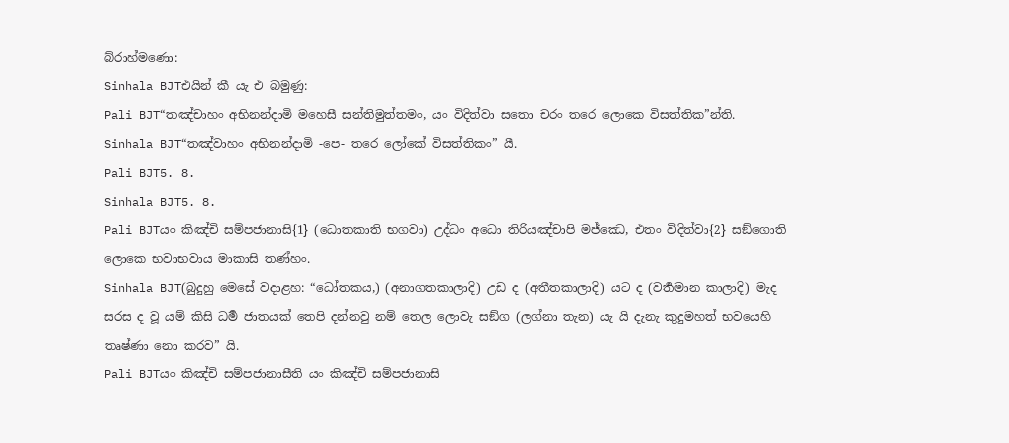බ්රාහ්මණො:
Sinhala BJTඑයින් කී යැ එ බමුණු:
Pali BJT“තඤ්චාහං අභිනන්දාමි මහෙසී සන්තිමුත්තමං, යං විදිත්වා සතො චරං තරෙ ලොකෙ විසත්තික”න්ති.
Sinhala BJT“තඤ්වාහං අභිනන්දාමි -පෙ- තරෙ ලෝකේ විසත්තිකං” යී.
Pali BJT5. 8.
Sinhala BJT5. 8.
Pali BJTයං කිඤ්චි සම්පජානාසි{1} (ධොතකාති භගවා) උද්ධං අධො තිරියඤ්චාපි මජ්ඣෙ, එතං විදිත්වා{2} සඞ්ගොති ලොකෙ භවාභවාය මාකාසි තණ්හං.
Sinhala BJT(බුදුහු මෙසේ වදාළහ: “ධෝතකය,) (අනාගතකාලාදි) උඩ ද (අතීතකාලාදි) යට ද (වර්‍තමාන කාලාදි) මැද සරස ද වූ යම් කිසි ධර්‍ම ජාතයක් තෙපි දන්නවු නම් තෙල ලොවැ සඞ්ග (ලග්නා තැන) යැ යි දැනැ කුදුමහත් භවයෙහි තෘෂ්ණා නො කරව” යි.
Pali BJTයං කිඤ්චි සම්පජානාසීති යං කිඤ්චි සම්පජානාසි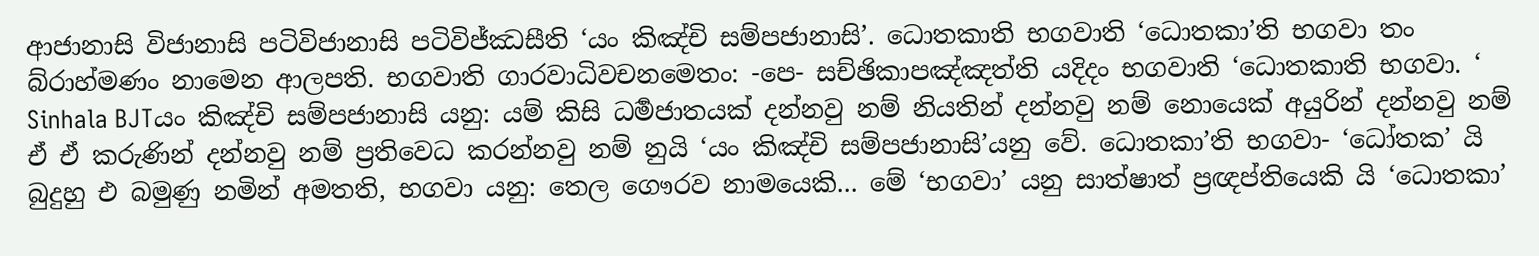ආජානාසි විජානාසි පටිවිජානාසි පටිවිජ්ඣසීති ‘යං කිඤ්චි සම්පජානාසි’. ධොතකාති භගවාති ‘ධොතකා’ති භගවා තං බ්රාහ්මණං නාමෙන ආලපති. භගවාති ගාරවාධිවචනමෙතං: -පෙ- සච්ඡිකාපඤ්ඤත්ති යදිදං භගවාති ‘ධොතකාති භගවා. ‘
Sinhala BJTයං කිඤ්චි සම්පජානාසි යනු: යම් කිසි ධර්‍මජාතයක් දන්නවු නම් නියතින් දන්නවු නම් නොයෙක් අයුරින් දන්නවු නම් ඒ ඒ කරුණින් දන්නවු නම් ප්‍රතිවෙධ කරන්නවු නම් නුයි ‘යං කිඤ්චි සම්පජානාසි’යනු වේ. ධොතකා’ති භගවා- ‘ධෝතක’ යි බුදුහු එ බමුණු නමින් අමතති, භගවා යනු: තෙල ගෞරව නාමයෙකි... මේ ‘භගවා’ යනු සාත්ෂාත් ප්‍රඥප්තියෙකි යි ‘ධොතකා’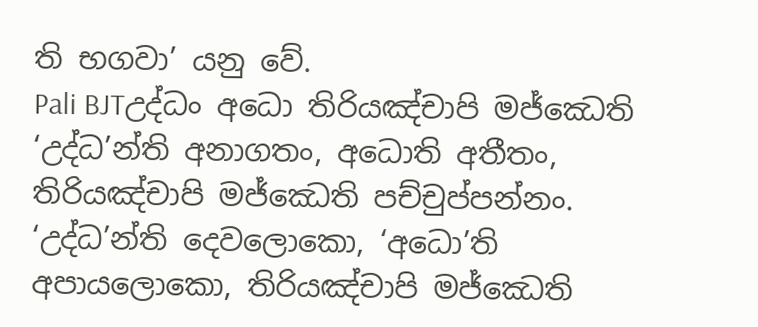ති භගවා’ යනු වේ.
Pali BJTඋද්ධං අධො තිරියඤ්චාපි මජ්ඣෙති ‘උද්ධ’න්ති අනාගතං, අධොති අතීතං, තිරියඤ්චාපි මජ්ඣෙති පච්චුප්පන්නං. ‘උද්ධ’න්ති දෙවලොකො, ‘අධො’ති අපායලොකො, තිරියඤ්චාපි මජ්ඣෙති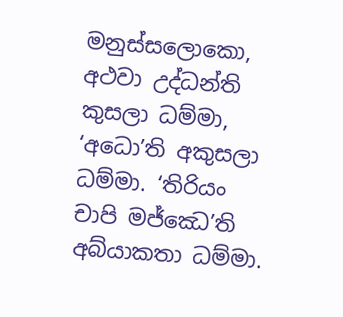මනුස්සලොකො, අථවා උද්ධන්ති කුසලා ධම්මා, ‘අධො’ති අකුසලා ධම්මා. ‘තිරියං චාපි මජ්ඣෙ’ති අබ්යාකතා ධම්මා.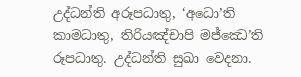උද්ධන්ති අරූපධාතු, ‘අධො’ති කාමධාතු, තිරියඤ්චාපි මජ්ඣෙ’ති රූපධාතු. උද්ධන්ති සුඛා වෙදනා.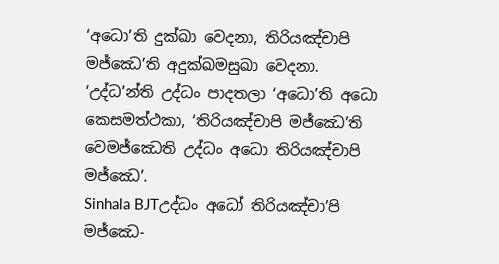‘අධො’ති දුක්ඛා වෙදනා, තිරියඤ්චාපි මජ්ඣෙ’ති අදුක්ඛමසුඛා වෙදනා. ‘උද්ධ’න්ති උද්ධං පාදතලා ‘අධො’ති අධො කෙසමත්ථකා, ‘තිරියඤ්චාපි මජ්ඣෙ’ති වෙමජ්ඣෙති උද්ධං අධො තිරියඤ්චාපි මජ්ඣෙ’.
Sinhala BJTඋද්ධං අධෝ තිරියඤ්චා’පි මජ්ඣෙ-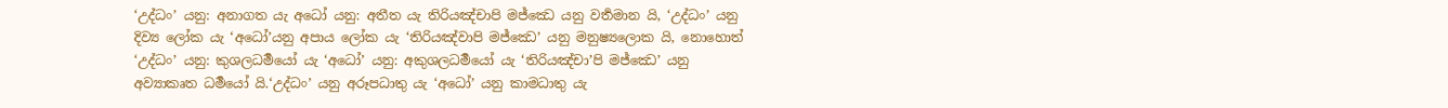‘උද්ධං’ යනු: අනාගත යැ අධෝ යනු: අතීත යැ තිරියඤ්චාපි මජ්ඣෙ යනු වර්‍තමාන යි, ‘උද්ධං’ යනු දිව්‍ය ලෝක යැ ‘අධෝ’යනු අපාය ලෝක යැ ‘තිරියඤ්වාපි මජ්ඣෙ’ යනු මනුෂ්‍යලොක යි, නොහොත් ‘උද්ධං’ යනු: කුශලධර්‍මයෝ යැ ‘අධෝ’ යනු: අකුශලධර්‍මයෝ යැ ‘තිරියඤ්චා’පි මජ්ඣෙ’ යනු අව්‍යාකෘත ධර්‍මයෝ යි.‘උද්ධං’ යනු අරූපධාතු යැ ‘අධෝ’ යනු කාමධාතු යැ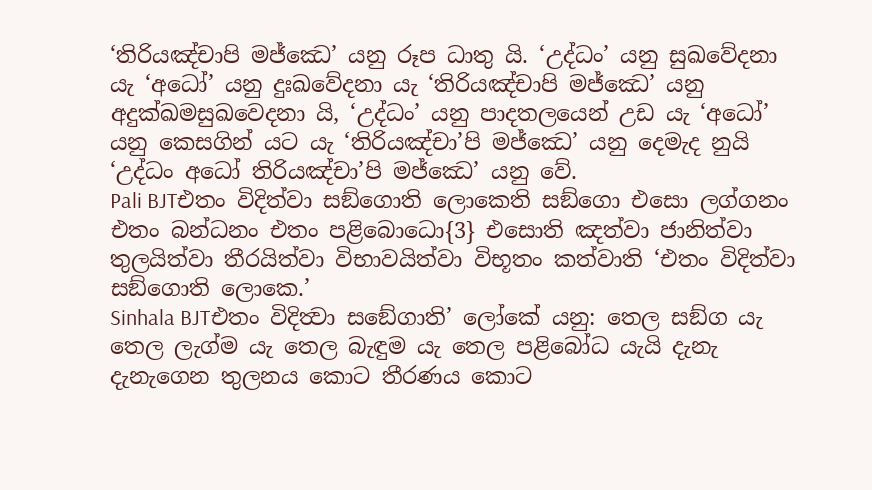‘තිරියඤ්චාපි මජ්ඣෙ’ යනු රූප ධාතු යි. ‘උද්ධං’ යනු සුඛවේදනා යැ ‘අධෝ’ යනු දුඃඛවේදනා යැ ‘තිරියඤ්චාපි මජ්ඣෙ’ යනු අදුක්ඛමසුඛවෙදනා යි, ‘උද්ධං’ යනු පාදතලයෙන් උඩ යැ ‘අධෝ’ යනු කෙසගින් යට යැ ‘තිරියඤ්චා’පි මජ්ඣෙ’ යනු දෙමැද නුයි ‘උද්ධං අධෝ තිරියඤ්චා’පි මජ්ඣෙ’ යනු වේ.
Pali BJTඑතං විදිත්වා සඞ්ගොති ලොකෙති සඞ්ගො එසො ලග්ගනං එතං බන්ධනං එතං පළිබොධො{3} එසොති ඤත්වා ජානිත්වා තුලයිත්වා තීරයිත්වා විභාවයිත්වා විභූතං කත්වාති ‘එතං විදිත්වා සඞ්ගොති ලොකෙ.’
Sinhala BJTඑතං විදිත්‍වා සඞේගාති’ ලෝකේ යනු: තෙල සඞ්ග යැ තෙල ලැග්ම යැ තෙල බැඳුම යැ තෙල පළිබෝධ යැයි දැනැ දැනැගෙන තුලනය කොට තීරණය කොට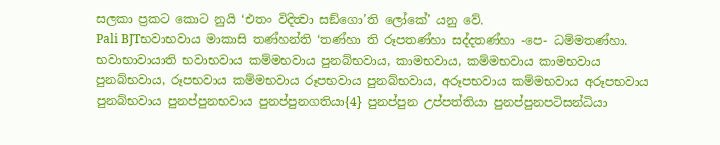සලකා ප්‍රකට කොට නුයි ‘එතං විදිත්‍වා සඞ්ගො’ති ලෝකේ’ යනු වේ.
Pali BJTභවාභවාය මාකාසි තණ්හන්ති ‘තණ්හා ති රූපතණ්හා සද්දතණ්හා -පෙ- ධම්මතණ්හා. භවාභාවායාති භවාභවාය කම්මභවාය පුනබ්භවාය, කාමභවාය, කම්මභවාය කාමභවාය පුනබ්භවාය, රූපභවාය කම්මභවාය රූපභවාය පුනබ්භවාය, අරූපභවාය කම්මභවාය අරූපභවාය පුනබ්භවාය පුනප්පුනභවාය පුනප්පුනගතියා{4} පුනප්පුන උප්පත්තියා පුනප්පුනපටිසන්ධියා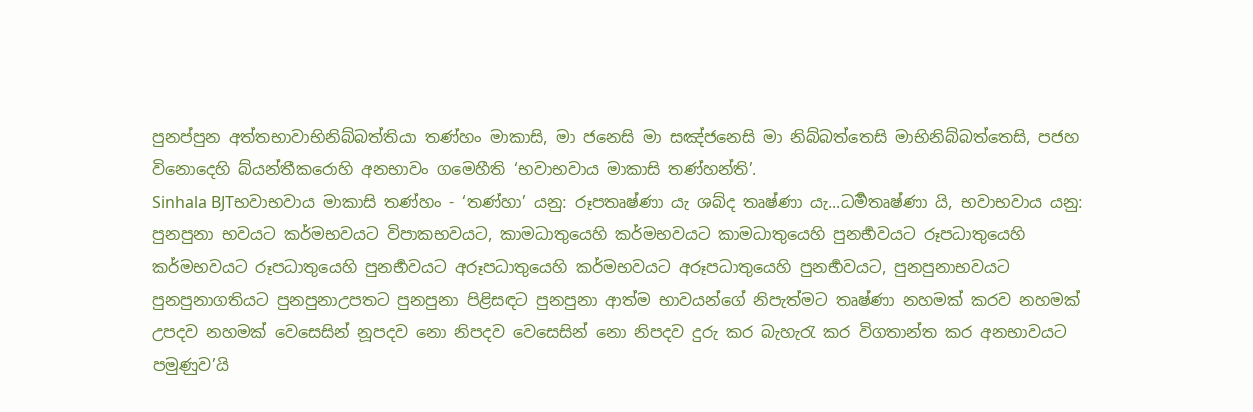පුනප්පුන අත්තභාවාභිනිබ්බත්තියා තණ්හං මාකාසි, මා ජනෙසි මා සඤ්ජනෙසි මා නිබ්බත්තෙසි මාභිනිබ්බත්තෙසි, පජහ විනොදෙහි බ්යන්තීකරොහි අනභාවං ගමෙහීති ‘භවාභවාය මාකාසි තණ්හන්ති’.
Sinhala BJTභවාභවාය මාකාසි තණ්හං - ‘තණ්හා’ යනු: රූපතෘෂ්ණා යැ ශබ්ද තෘෂ්ණා යැ...ධර්‍මතෘෂ්ණා යි, භවාභවාය යනු: පුනපුනා භවයට කර්මභවයට විපාකභවයට, කාමධාතුයෙහි කර්මභවයට කාමධාතුයෙහි පුනර්‍භවයට රූපධාතුයෙහි කර්මභවයට රූපධාතුයෙහි පුනර්‍භවයට අරූපධාතුයෙහි කර්මභවයට අරූපධාතුයෙහි පුනර්‍භවයට, පුනපුනාභවයට පුනපුනාගතියට පුනපුනාඋපතට පුනපුනා පිළිසඳට පුනපුනා ආත්ම භාවයන්ගේ නිපැත්මට තෘෂ්ණා නහමක් කරව නහමක් උපදව නහමක් වෙසෙසින් නූපදව නො නිපදව වෙසෙසින් නො නිපදව දුරු කර බැහැරැ කර විගතාන්ත කර අනභාවයට පමුණුව’යි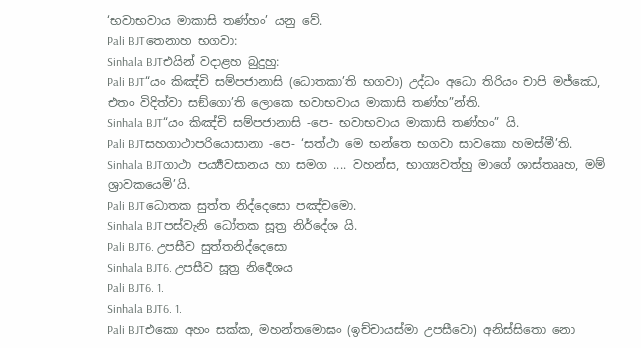‘භවාභවාය මාකාසි තණ්හං’ යනු වේ.
Pali BJTතෙනාහ භගවා:
Sinhala BJTඑයින් වදාළහ බුදුහු:
Pali BJT“යං කිඤ්චි සම්පජානාසි (ධොතකා’ති භගවා) උද්ධං අධො තිරියං චාපි මජ්ඣෙ, එතං විදිත්වා සඞ්ගො’ති ලොකෙ භවාභවාය මාකාසි තණ්හ”න්ති.
Sinhala BJT“යං කිඤ්චි සම්පජානාසි -පෙ- භවාභවාය මාකාසි තණ්හං” යි.
Pali BJTසහගාථාපරියොසානා -පෙ- ‘සත්ථා මෙ භන්තෙ භගවා සාවකො හමස්මී’ති.
Sinhala BJTගාථා පර්‍ය්‍යවසානය හා සමග .... වහන්ස, භාග්‍යවත්හු මාගේ ශාස්තෲහ, මම් ශ්‍රාවකයෙමි’යි.
Pali BJTධොතක සුත්ත නිද්දෙසො පඤ්චමො.
Sinhala BJTපස්වැනි ධෝතක සූත්‍ර නිර්දේශ යි.
Pali BJT6. උපසීව සුත්තනිද්දෙසො
Sinhala BJT6. උපසීව සූත්‍ර නිර්‍දෙශය
Pali BJT6. 1.
Sinhala BJT6. 1.
Pali BJTඑකො අහං සක්ක, මහන්තමොඝං (ඉච්චායස්මා උපසීවො) අනිස්සිතො නො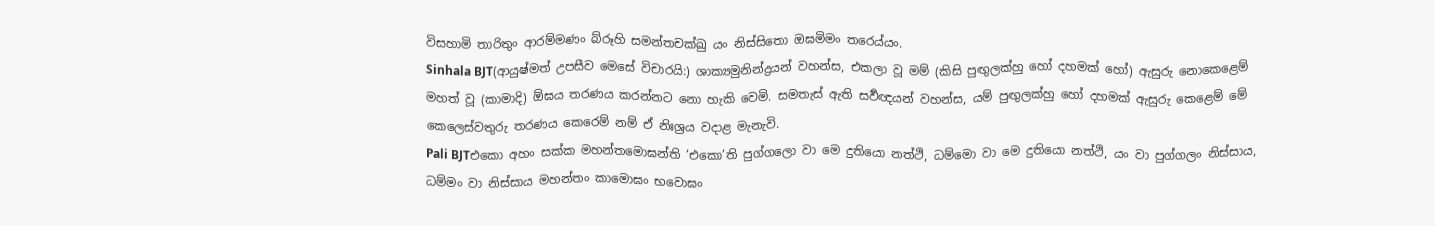විසහාමි තාරිතුං ආරම්මණං බ්රූහි සමන්තචක්ඛු යං නිස්සිතො ඔඝමිමං තරෙය්යං.
Sinhala BJT(ආයුෂ්මත් උපසීව මෙසේ විචාරයි:) ශාක්‍යමුනින්ද්‍රයන් වහන්ස, එකලා වූ මම් (කිසි පුඟුලක්හු හෝ දහමක් හෝ) ඇසුරු නොකෙළෙම් මහත් වූ (කාමාදි) ඕඝය තරණය කරන්නට නො හැකි වෙමි. සමතැස් ඇති සර්‍වඥයන් වහන්ස, යම් පුඟුලක්හු හෝ දහමක් ඇසුරු කෙළෙම් මේ කෙලෙස්වතුරු තරණය කෙරෙම් නම් ඒ නිඃශ්‍රය වදාළ මැනැවි.
Pali BJTඑකො අහං සක්ක මහන්තමොඝන්ති ‘එකො’ති පුග්ගලො වා මෙ දුතියො නත්ථි, ධම්මො වා මෙ දුතියො නත්ථි, යං වා පුග්ගලං නිස්සාය, ධම්මං වා නිස්සාය මහන්තං කාමොඝං භවොඝං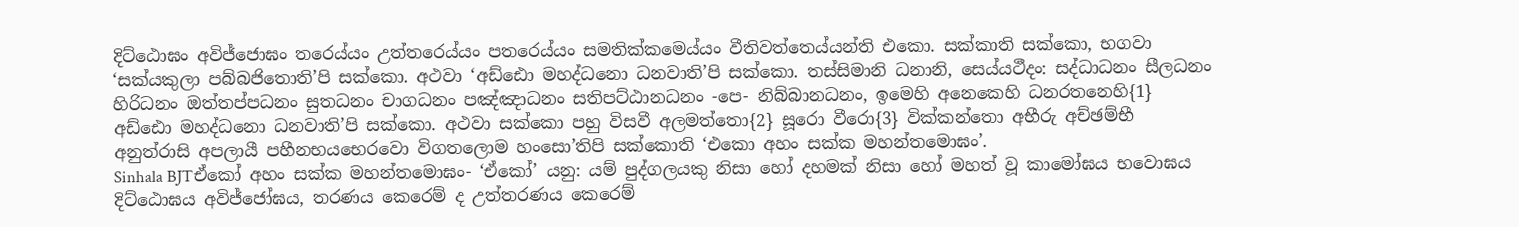දිට්ඨොඝං අවිජ්ජොඝං තරෙය්යං උත්තරෙය්යං පතරෙය්යං සමතික්කමෙය්යං වීතිවත්තෙය්යන්ති එකො. සක්කාති සක්කො, භගවා ‘සක්යකුලා පබ්බජිතොති’පි සක්කො. අථවා ‘අඩ්ඪො මහද්ධනො ධනවාති’පි සක්කො. තස්සිමානි ධනානි, සෙය්යථීදං: සද්ධාධනං සීලධනං හිරිධනං ඔත්තප්පධනං සුතධනං චාගධනං පඤ්ඤාධනං සතිපට්ඨානධනං -පෙ- නිබ්බානධනං, ඉමෙහි අනෙකෙහි ධනරතනෙහි{1} අඩ්ඪො මහද්ධනො ධනවාති’පි සක්කො. අථවා සක්කො පහු විසවී අලමත්තො{2} සූරො වීරො{3} වික්කන්තො අභීරු අච්ඡම්භී අනුත්රාසි අපලායී පහීනභයභෙරවො විගතලොම හංසො’තිපි සක්කොති ‘එකො අහං සක්ක මහන්තමොඝං’.
Sinhala BJTඒකෝ අහං සක්ක මහන්තමොඝං- ‘ඒකෝ’ යනු: යම් පුද්ගලයකු නිසා හෝ දහමක් නිසා හෝ මහත් වූ කාමෝඝය භවොඝය දිට්ඨොඝය අවිජ්ජෝඝය, තරණය කෙරෙම් ද උත්තරණය කෙරෙම්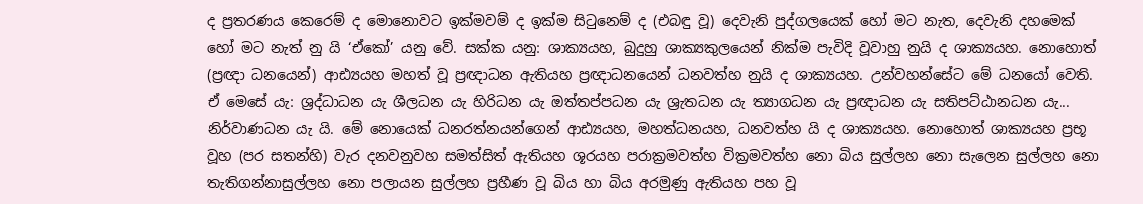ද ප්‍රතරණය කෙරෙම් ද මොනොවට ඉක්මවම් ද ඉක්ම සිටුනෙම් ද (එබඳු වූ) දෙවැනි පුද්ගලයෙක් හෝ මට නැත, දෙවැනි දහමෙක් හෝ මට නැත් නු යි ‘ඒකෝ’ යනු වේ. සක්ක යනු: ශාක්‍යයහ, බුදුහු ශාක්‍යකුලයෙන් නික්ම පැවිදි වූවාහු නුයි ද ශාක්‍යයහ. නොහොත් (ප්‍රඥා ධනයෙන්) ආඪ්‍යයහ මහත් වූ ප්‍රඥාධන ඇතියහ ප්‍රඥාධනයෙන් ධනවත්හ නුයි ද ශාක්‍යයහ. උන්වහන්සේට මේ ධනයෝ වෙති. ඒ මෙසේ යැ: ශ්‍රද්ධාධන යැ ශීලධන යැ හිරිධන යැ ඔත්තප්පධන යැ ශ්‍රැතධන යැ ත්‍යාගධන යැ ප්‍රඥාධන යැ සතිපට්ඨානධන යැ... නිර්වාණධන යැ යි. මේ නොයෙක් ධනරත්නයන්ගෙන් ආඪ්‍යයහ, මහත්ධනයහ, ධනවත්හ යි ද ශාක්‍යයහ. නොහොත් ශාක්‍යයහ ප්‍රභූ වූහ (පර සතන්හි) වැර දනවනුවහ සමත්සිත් ඇතියහ ශූරයහ පරාක්‍රමවත්හ වික්‍රමවත්හ නො බිය සුල්ලහ නො සැලෙන සුල්ලහ නො තැතිගන්නාසුල්ලහ නො පලායන සුල්ලහ ප්‍රහීණ වූ බිය හා බිය අරමුණු ඇතියහ පහ වූ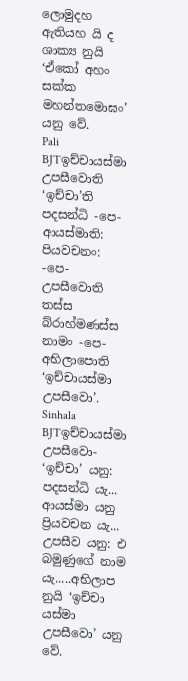ලොමුදහ ඇතියහ යි ද ශාක්‍ය නුයි ‘ඒකෝ අහං සක්ක මහන්තමොඝං’ යනු වේ.
Pali BJTඉච්චායස්මා උපසීවොති ‘ඉච්චා’ති පදසන්ධි -පෙ- ආයස්මාති: පියවචනං: -පෙ- උපසීවොති තස්ස බ්රාහ්මණස්ස නාමං -පෙ- අභිලාපොති ‘ඉච්චායස්මා උපසීවො’.
Sinhala BJTඉච්චායස්මා උපසීවො- ‘ඉච්චා’ යනු: පදසන්ධි යැ... ආයස්මා යනු ප්‍රියවචන යැ... උපසීව යනු: එ බමුණුගේ නාම යැ.....අභිලාප නුයි ‘ඉච්චා යස්මා උපසීවො’ යනු වේ.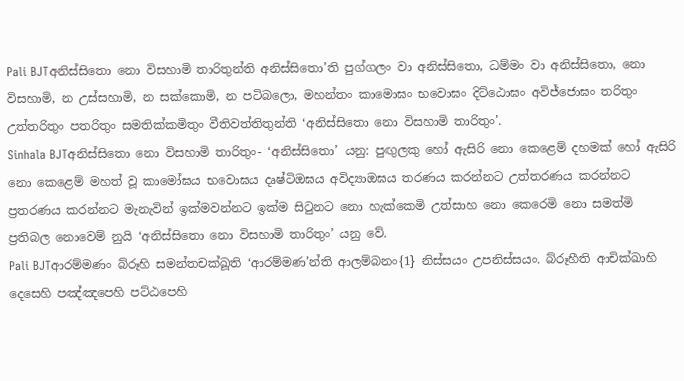Pali BJTඅනිස්සිතො නො විසහාමි තාරිතුන්ති අනිස්සිතො’ති පුග්ගලං වා අනිස්සිතො, ධම්මං වා අනිස්සිතො, නො විසහාමි, න උස්සහාමි, න සක්කොමි, න පටිබලො, මහන්තං කාමොඝං භවොඝං දිට්ඨොඝං අවිජ්ජොඝං තරිතුං උත්තරිතුං පතරිතුං සමතික්කමිතුං වීතිවත්තිතුන්ති ‘අනිස්සිතො නො විසහාමි තාරිතුං’.
Sinhala BJTඅනිස්සිතො නො විසහාමි තාරිතුං- ‘අනිස්සිතො’ යනු: පුඟුලකු හෝ ඇසිරි නො කෙළෙම් දහමක් හෝ ඇසිරි නො කෙළෙම් මහත් වූ කාමෝඝය භවොඝය දෘෂ්ටිඔඝය අවිද්‍යාඔඝය තරණය කරන්නට උත්තරණය කරන්නට ප්‍රතරණය කරන්නට මැනැවින් ඉක්මවන්නට ඉක්ම සිටුනට නො හැක්කෙමි උත්සාහ නො කෙරෙමි නො සමත්මි ප්‍රතිබල නොවෙම් නුයි ‘අනිස්සිතො නො විසහාමි තාරිතුං’ යනු වේ.
Pali BJTආරම්මණං බ්රූහි සමන්තචක්ඛූති ‘ආරම්මණ’න්ති ආලම්බනං{1} නිස්සයං උපනිස්සයං. බ්රූහීති ආචික්ඛාහි දෙසෙහි පඤ්ඤපෙහි පට්ඨපෙහි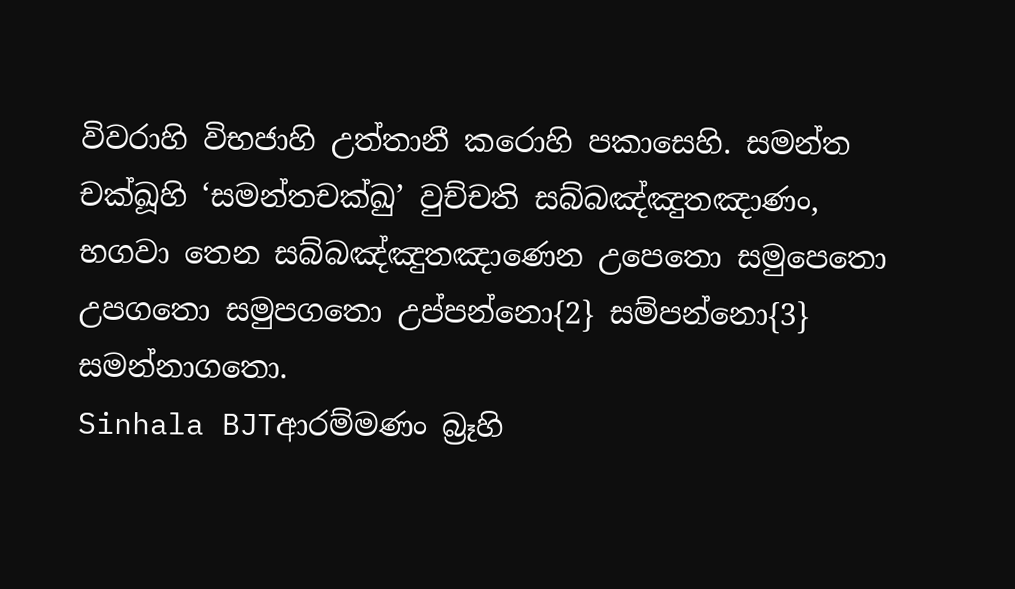විවරාහි විභජාහි උත්තානී කරොහි පකාසෙහි. සමන්ත චක්ඛූහි ‘සමන්තචක්ඛු’ වුච්චති සබ්බඤ්ඤුතඤාණං, භගවා තෙන සබ්බඤ්ඤුතඤාණෙන උපෙතො සමුපෙතො උපගතො සමුපගතො උප්පන්නො{2} සම්පන්නො{3} සමන්නාගතො.
Sinhala BJTආරම්මණං බ්‍රෑහි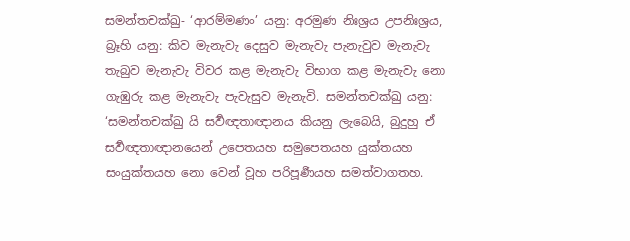සමන්තචක්ඛු- ‘ආරම්මණං’ යනු: අරමුණ නිඃශ්‍රය උපනිඃශ්‍රය, බ්‍රෑහි යනු: කිව මැනැවැ දෙසුව මැනැවැ පැනැවුව මැනැවැ තැබුව මැනැවැ විවර කළ මැනැවැ විභාග කළ මැනැවැ නො ගැඹුරු කළ මැනැවැ පැවැසුව මැනැවි. සමන්තචක්ඛු යනු: ‘සමන්තචක්ඛු යි සර්‍වඥතාඥානය කියනු ලැබෙයි, බුදුහු ඒ සර්‍වඥතාඥානයෙන් උපෙතයහ සමුපෙතයහ යුක්තයහ සංයුක්තයහ නො වෙන් වූහ පරිපූර්‍ණයහ සමත්වාගතහ.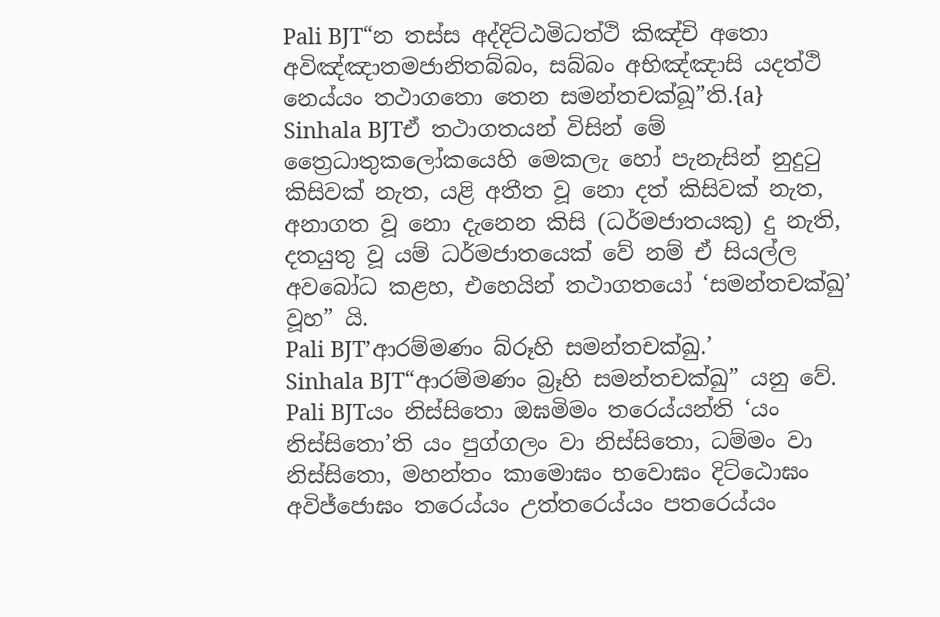Pali BJT“න තස්ස අද්දිට්ඨමිධත්ථි කිඤ්චි අතො අවිඤ්ඤාතමජානිතබ්බං, සබ්බං අභිඤ්ඤාසි යදත්ථි නෙය්යං තථාගතො තෙන සමන්තචක්ඛූ”ති.{a}
Sinhala BJTඒ තථාගතයන් විසින් මේ ත්‍රෛධාතුකලෝකයෙහි මෙකලැ හෝ පැනැසින් නුදුටු කිසිවක් නැත, යළි අතීත වූ නො දත් කිසිවක් නැත, අනාගත වූ නො දැනෙන කිසි (ධර්මජාතයකු) දු නැති, දතයුතු වූ යම් ධර්මජාතයෙක් වේ නම් ඒ සියල්ල අවබෝධ කළහ, එහෙයින් තථාගතයෝ ‘සමන්තචක්ඛු’ වූහ” යි.
Pali BJT’ආරම්මණං බ්රූහි සමන්තචක්ඛු.’
Sinhala BJT“ආරම්මණං බ්‍රෑහි සමන්තචක්ඛු” යනු වේ.
Pali BJTයං නිස්සිතො ඔඝමිමං තරෙය්යන්ති ‘යං නිස්සිතො’ති යං පුග්ගලං වා නිස්සිතො, ධම්මං වා නිස්සිතො, මහන්තං කාමොඝං භවොඝං දිට්ඨොඝං අවිජ්ජොඝං තරෙය්යං උත්තරෙය්යං පතරෙය්යං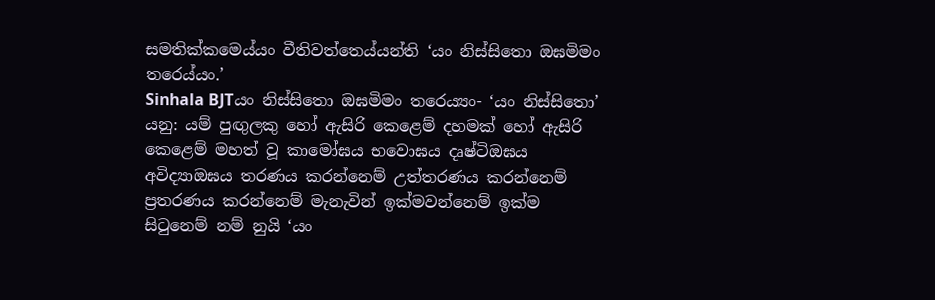සමතික්කමෙය්යං වීතිවත්තෙය්යන්ති ‘යං නිස්සිතො ඔඝමිමං තරෙය්යං.’
Sinhala BJTයං නිස්සිතො ඔඝමිමං තරෙය්‍යං- ‘යං නිස්සිතො’ යනු: යම් පුඟුලකු හෝ ඇසිරි කෙළෙම් දහමක් හෝ ඇසිරි කෙළෙම් මහත් වූ කාමෝඝය භවොඝය දෘෂ්ටිඔඝය අවිද්‍යාඔඝය තරණය කරන්නෙම් උත්තරණය කරන්නෙම් ප්‍රතරණය කරන්නෙම් මැනැවින් ඉක්මවන්නෙම් ඉක්ම සිටුනෙම් නම් නුයි ‘යං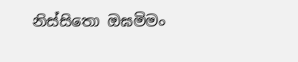නිස්සිතො ඔඝමිමං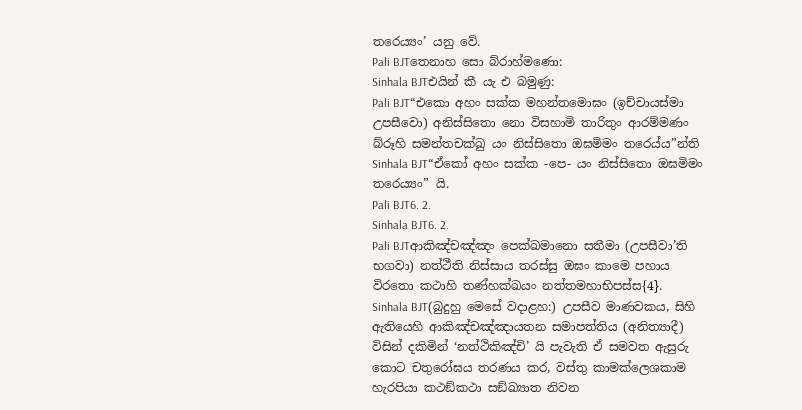තරෙය්‍යං’ යනු වේ.
Pali BJTතෙනාහ සො බ්රාහ්මණො:
Sinhala BJTඑයින් කී යැ එ බමුණු:
Pali BJT“එකො අහං සක්ක මහන්තමොඝං (ඉච්චායස්මා උපසීවො) අනිස්සිතො නො විසහාමි තාරිතුං ආරම්මණං බ්රූහි සමන්තචක්ඛු යං නිස්සිතො ඔඝමිමං තරෙය්ය”න්ති
Sinhala BJT“ඒකෝ අහං සක්ක -පෙ- යං නිස්සිතො ඔඝමිමං තරෙය්‍යං” යි.
Pali BJT6. 2.
Sinhala BJT6. 2.
Pali BJTආකිඤ්චඤ්ඤං පෙක්ඛමානො සතීමා (උපසීවා’ති භගවා) නත්ථීති නිස්සාය තරස්සු ඔඝං කාමෙ පහාය විරතො කථාහි තණ්හක්ඛයං නත්තමහාභිපස්ස{4}.
Sinhala BJT(බුදුහු මෙසේ වදාළහ:) උපසීව මාණවකය, සිහි ඇතියෙහි ආකිඤ්චඤ්ඤායතන සමාපත්තිය (අනිත්‍යාදී) විසින් දකිමින් ‘නත්ථිකිඤ්චි’ යි පැවැති ඒ සමවත ඇසුරු කොට චතුරෝඝය තරණය කර, වස්තු කාමක්ලෙශකාම හැරපියා කථඞ්කථා සඞ්ඛ්‍යාත නිවන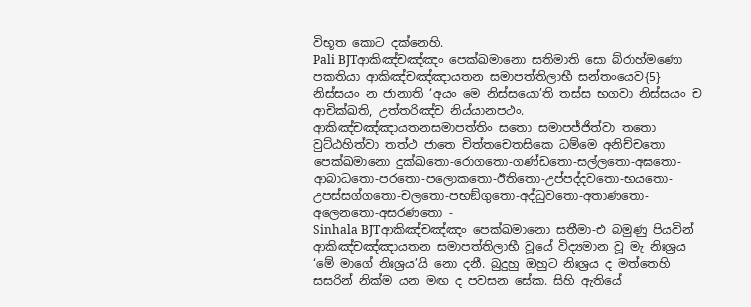විභූත කොට දක්නෙහි.
Pali BJTආකිඤ්චඤ්ඤං පෙක්ඛමානො සතිමාති සො බ්රාහ්මණො පකතියා ආකිඤ්චඤ්ඤායතන සමාපත්තිලාභී සන්තංයෙව{5} නිස්සයං න ජානාති ‘අයං මෙ නිස්සයො’ති තස්ස භගවා නිස්සයං ච ආචික්ඛති, උත්තරිඤ්ච නිය්යානපථං. ආකිඤ්චඤ්ඤායතනසමාපත්තිං සතො සමාපජ්ජිත්වා තතො වුට්ඨහිත්වා තත්ථ ජාතෙ චිත්තචෙතසිකෙ ධම්මෙ අනිච්චතො පෙක්ඛමානො දුක්ඛතො-රොගතො-ගණ්ඩතො-සල්ලතො-අඝතො-ආබාධතො-පරතො-පලොකතො-ඊතිතො-උප්පද්දවතො-භයතො-උපස්සග්ගතො-චලතො-පභඞ්ගුතො-අද්ධුවතො-අතාණතො-අලෙනතො-අසරණතො -
Sinhala BJTආකිඤ්චඤ්ඤං පෙක්ඛමානො සතීමා-එ බමුණු පියවින් ආකිඤ්චඤ්ඤායතන සමාපත්තිලාභී වූයේ විද්‍යමාන වූ මැ නිඃශ්‍රය ‘මේ මාගේ නිඃශ්‍රය’යි නො දනී. බුදුහු ඔහුට නිඃශ්‍රය ද මත්තෙහි සසරින් නික්ම යන මඟ ද පවසන සේක. සිහි ඇතියේ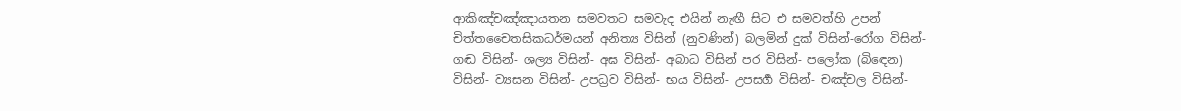ආකිඤ්චඤ්ඤායතන සමවතට සමවැද එයින් නැඟී සිට එ සමවත්හි උපන් චිත්තචෛතසිකධර්මයන් අනිත්‍ය විසින් (නුවණින්) බලමින් දුක් විසින්-රෝග විසින්- ගඬ විසින්- ශල්‍ය විසින්- අඝ විසින්- අබාධ විසින් පර විසින්- පලෝක (බිඳෙන) විසින්- ව්‍යසන විසින්- උපධ්‍රව විසින්- භය විසින්- උපසර්‍ග විසින්- චඤ්චල විසින්-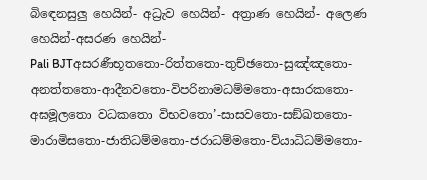බිඳෙනසුලු හෙයින්- අධ්‍රැව හෙයින්- අත්‍රාණ හෙයින්- අලෙණ හෙයින්-අසරණ හෙයින්-
Pali BJTඅසරණීභූතතො-රිත්තතො-තුච්ඡතො-සුඤ්ඤතො-අනත්තතො-ආදීනවතො-විපරිනාමධම්මතො-අසාරකතො-අඝමූලතො වධකතො විභවතො’-සාසවතො-සඞ්ඛතතො-මාරාමිසතො-ජාතිධම්මතො-ජරාධම්මතො-ව්යාධිධම්මතො-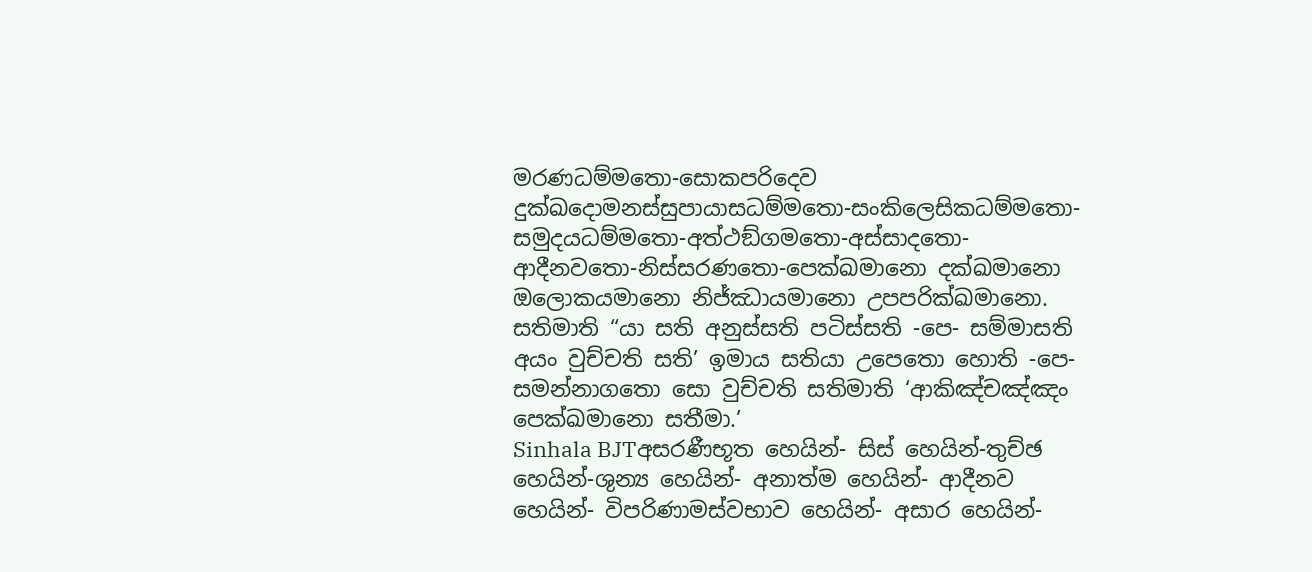මරණධම්මතො-සොකපරිදෙව දුක්ඛදොමනස්සුපායාසධම්මතො-සංකිලෙසිකධම්මතො-සමුදයධම්මතො-අත්ථඞ්ගමතො-අස්සාදතො-ආදීනවතො-නිස්සරණතො-පෙක්ඛමානො දක්ඛමානො ඔලොකයමානො නිජ්ඣායමානො උපපරික්ඛමානො. සතිමාති “යා සති අනුස්සති පටිස්සති -පෙ- සම්මාසති අයං වුච්චති සති’ ඉමාය සතියා උපෙතො හොති -පෙ- සමන්නාගතො සො වුච්චති සතිමාති ‘ආකිඤ්චඤ්ඤං පෙක්ඛමානො සතීමා.’
Sinhala BJTඅසරණීභූත හෙයින්- සිස් හෙයින්-තුච්ඡ හෙයින්-ශුන්‍ය හෙයින්- අනාත්ම හෙයින්- ආදීනව හෙයින්- විපරිණාමස්වභාව හෙයින්- අසාර හෙයින්-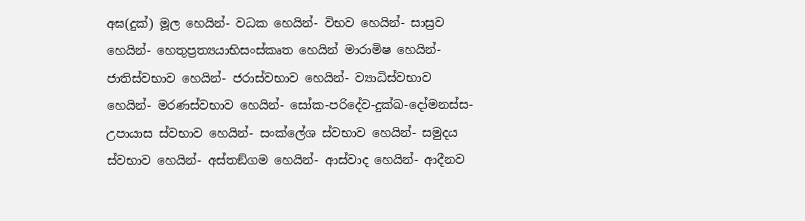අඝ(දුක්) මූල හෙයින්- වධක හෙයින්- විභව හෙයින්- සාස්‍රව හෙයින්- හෙතුප්‍රත්‍යයාභිසංස්කෘත හෙයින් මාරාමිෂ හෙයින්- ජාතිස්වභාව හෙයින්- ජරාස්වභාව හෙයින්- ව්‍යාධිස්වභාව හෙයින්- මරණස්වභාව හෙයින්- සෝක-පරිදේව-දුක්ඛ-දෝමනස්ස-උපායාස ස්වභාව හෙයින්- සංක්ලේශ ස්වභාව හෙයින්- සමුදය ස්වභාව හෙයින්- අස්තඞ්ගම හෙයින්- ආස්වාද හෙයින්- ආදීනව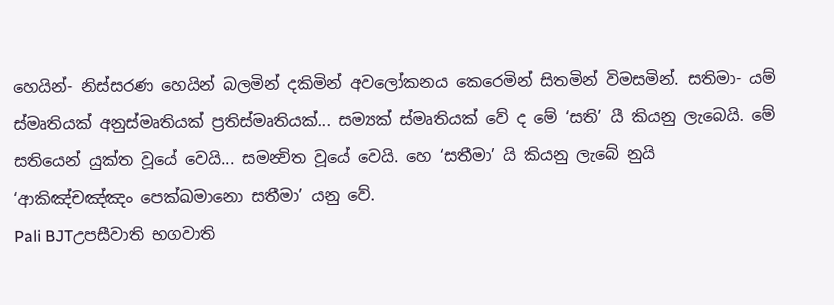හෙයින්- නිස්සරණ හෙයින් බලමින් දකිමින් අවලෝකනය කෙරෙමින් සිතමින් විමසමින්. සතිමා- යම් ස්මෘතියක් අනුස්මෘතියක් ප්‍රතිස්මෘතියක්... සම්‍යක් ස්මෘතියක් වේ ද මේ ‘සති’ යී කියනු ලැබෙයි. මේ සතියෙන් යුක්ත වූයේ වෙයි... සමන්‍විත වූයේ වෙයි. හෙ ‘සතීමා’ යි කියනු ලැබේ නුයි ‘ආකිඤ්චඤ්ඤං පෙක්ඛමානො සතීමා’ යනු වේ.
Pali BJTඋපසීවාති භගවාති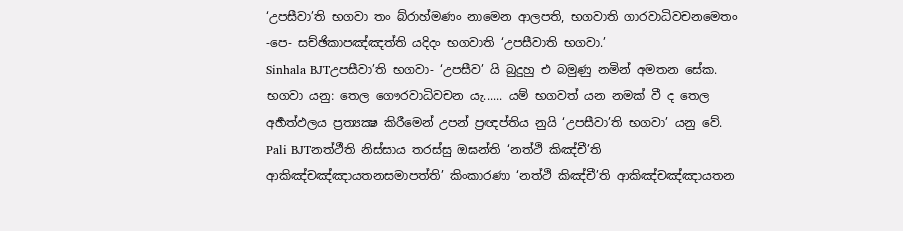‘උපසීවා’ති භගවා තං බ්රාහ්මණං නාමෙන ආලපති, භගවාති ගාරවාධිවචනමෙතං -පෙ- සච්ඡිකාපඤ්ඤත්ති යදිදං භගවාති ‘උපසීවාති භගවා.’
Sinhala BJTඋපසීවා’ති භගවා- ‘උපසීව’ යි බුදුහු එ බමුණු නමින් අමතන සේක. භගවා යනු: තෙල ගෞරවාධිවචන යැ...... යම් භගවත් යන නමක් වී ද තෙල අර්‍හත්ඵලය ප්‍රත්‍යක්‍ෂ කිරීමෙන් උපන් ප්‍රඥප්තිය නුයි ‘උපසීවා’ති භගවා’ යනු වේ.
Pali BJTනත්ථීති නිස්සාය තරස්සු ඔඝන්ති ‘නත්ථි කිඤ්චී’ති ආකිඤ්චඤ්ඤායතනසමාපත්ති’ කිංකාරණා ‘නත්ථි කිඤ්චී’ති ආකිඤ්චඤ්ඤායතන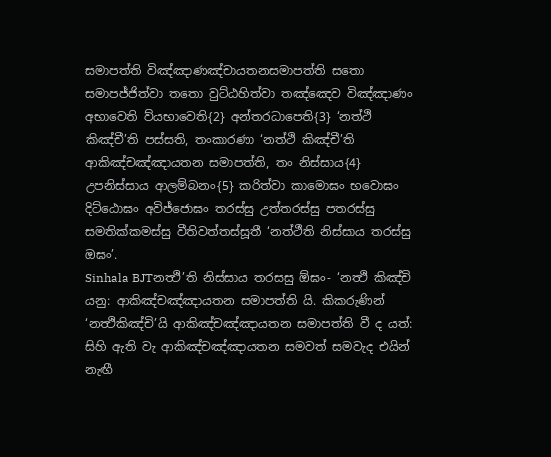සමාපත්ති විඤ්ඤාණඤ්චායතනසමාපත්ති සතො සමාපජ්ජිත්වා තතො වුට්ඨහිත්වා තඤ්ඤෙව විඤ්ඤාණං අභාවෙති ව්යභාවෙති{2} අන්තරධාපෙති{3} ‘නත්ථි කිඤ්චී’ති පස්සති, තංකාරණා ‘නත්ථි කිඤ්චී’ති ආකිඤ්චඤ්ඤායතන සමාපත්ති, තං නිස්සාය{4} උපනිස්සාය ආලම්බනං{5} කරිත්වා කාමොඝං භවොඝං දිට්ඨොඝං අවිජ්ජොඝං තරස්සු උත්තරස්සු පතරස්සු සමතික්කමස්සු වීතිවත්තස්සූතී ‘නත්ථීති නිස්සාය තරස්සු ඔඝං’.
Sinhala BJTනත්‍ථි’ති නිස්සාය තරසසු ඕඝං- ‘නත්‍ථි කිඤ්චි යනු: ආකිඤ්චඤ්ඤායතන සමාපත්ති යි. කිකරුණින් ‘නත්‍ථිකිඤ්චි’යි ආකිඤ්චඤ්ඤායතන සමාපත්ති වී ද යත්: සිහි ඇති වැ ආකිඤ්චඤ්ඤායතන සමවත් සමවැද එයින් නැඟී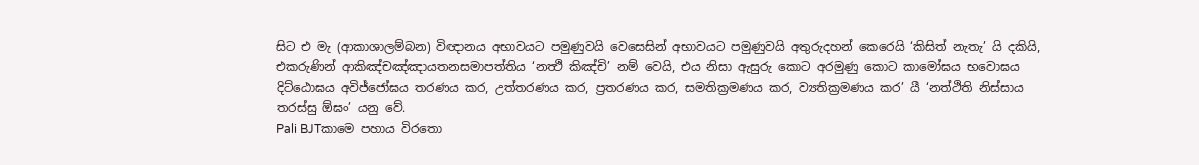සිට එ මැ (ආකාශාලම්බන) විඥානය අභාවයට පමුණුවයි වෙසෙසින් අභාවයට පමුණුවයි අතුරුදහන් කෙරෙයි ‘කිසිත් නැතැ’ යි දකියි, එකරුණින් ආකිඤ්චඤ්ඤායතනසමාපත්තිය ‘නත්‍ථි කිඤ්චි’ නම් වෙයි, එය නිසා ඇසුරු කොට අරමුණු කොට කාමෝඝය භවොඝය දිට්ඨොඝය අවිජ්ජෝඝය තරණය කර, උත්තරණය කර, ප්‍රතරණය කර, සමතික්‍රමණය කර, ව්‍යතික්‍රමණය කර’ යී ‘නත්ථිති නිස්සාය තරස්සු ඕඝං’ යනු වේ.
Pali BJTකාමෙ පහාය විරතො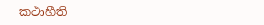කථාහීති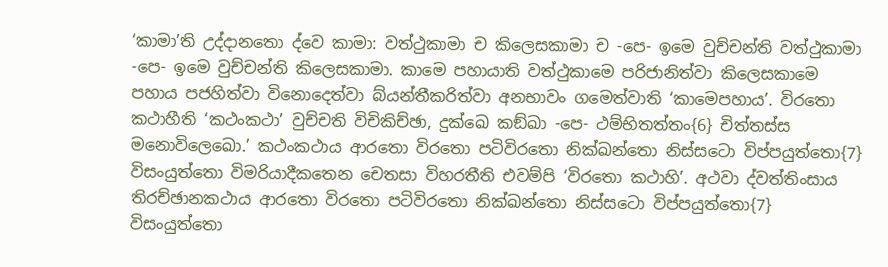‘කාමා’ති උද්දානතො ද්වෙ කාමා: වත්ථුකාමා ච කිලෙසකාමා ච -පෙ- ඉමෙ වුච්චන්ති වත්ථුකාමා -පෙ- ඉමෙ වුච්චන්ති කිලෙසකාමා. කාමෙ පහායාති වත්ථුකාමෙ පරිජානිත්වා කිලෙසකාමෙ පහාය පජහිත්වා විනොදෙත්වා බ්යන්තීකරිත්වා අනභාවං ගමෙත්වාති ‘කාමෙපහාය’. විරතො කථාහීති ‘කථංකථා’ වුච්චති විචිකිච්ඡා, දුක්ඛෙ කඞ්ඛා -පෙ- ථම්භිතත්තං{6} චිත්තස්ස මනොවිලෙඛො.’ කථංකථාය ආරතො විරතො පටිවිරතො නික්ඛන්තො නිස්සටො විප්පයුත්තො{7} විසංයුත්තො විමරියාදීකතෙන චෙතසා විහරතීති එවම්පි ‘විරතො කථාහි’. අථවා ද්වත්තිංසාය තිරච්ඡානකථාය ආරතො විරතො පටිවිරතො නික්ඛන්තො නිස්සටො විප්පයුත්තො{7} විසංයුත්තො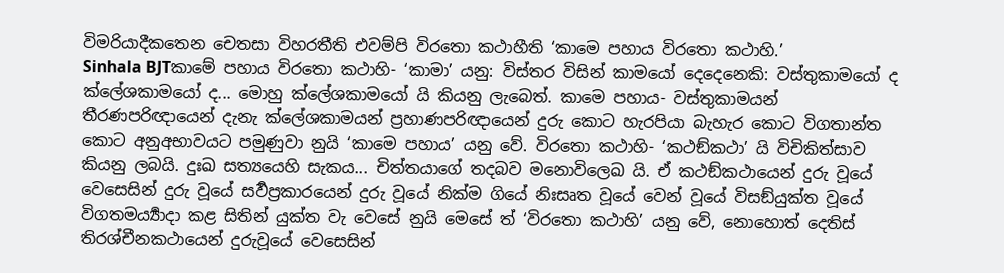විමරියාදීකතෙන චෙතසා විහරතීති එවම්පි විරතො කථාහීති ‘කාමෙ පහාය විරතො කථාහි.’
Sinhala BJTකාමේ පහාය විරතො කථාහි- ‘කාමා’ යනු: විස්තර විසින් කාමයෝ දෙදෙනෙකි: වස්තුකාමයෝ ද ක්ලේශකාමයෝ ද... මොහු ක්ලේශකාමයෝ යි කියනු ලැබෙත්. කාමෙ පහාය- වස්තුකාමයන් තීරණපරිඥායෙන් දැනැ ක්ලේශකාමයන් ප්‍රහාණපරිඥායෙන් දුරු කොට හැරපියා බැහැර කොට විගතාන්ත කොට අනුඅභාවයට පමුණුවා නුයි ‘කාමෙ පහාය’ යනු වේ. විරතො කථාහි- ‘කථඞ්කථා’ යි විචිකිත්සාව කියනු ලබයි. දුඃඛ සත්‍යයෙහි සැකය... චිත්තයාගේ තදබව මනොවිලෙඛ යි. ඒ කථඞ්කථායෙන් දුරු වූයේ වෙසෙසින් දුරු වූයේ සර්‍වප්‍රකාරයෙන් දුරු වූයේ නික්ම ගියේ නිඃසෘත වූයේ වෙන් වූයේ විසඞ්යුක්ත වූයේ විගතමර්‍ය්‍යාදා කළ සිතින් යුක්ත වැ වෙසේ නුයි මෙසේ ත් ‘විරතො කථාහි’ යනු වේ, නොහොත් දෙතිස් තිරශ්චීනකථායෙන් දුරුවූයේ වෙසෙසින්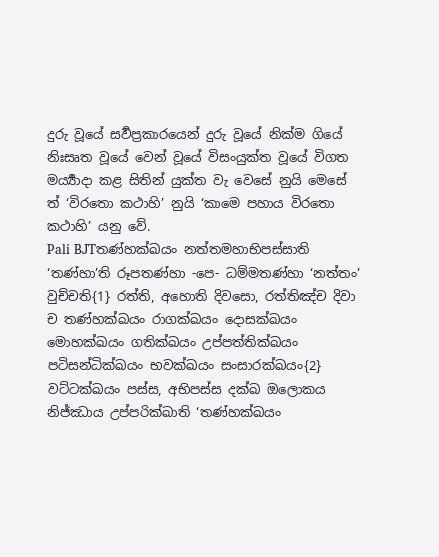දුරු වූයේ සර්‍වප්‍රකාරයෙන් දුරු වූයේ නික්ම ගියේ නිඃසෘත වූයේ වෙන් වූයේ විසංයුක්ත වූයේ විගත මර්‍ය්‍යාදා කළ සිතින් යුක්ත වැ වෙසේ නුයි මෙසේ ත් ‘විරතො කථාහි’ නුයි ‘කාමෙ පහාය විරතො කථාහි’ යනු වේ.
Pali BJTතණ්හක්ඛයං නත්තමහාභිපස්සාති ‘තණ්හා’ති රූපතණ්හා -පෙ- ධම්මතණ්හා ‘නත්තං’ වුච්චති{1} රත්ති, අහොති දිවසො, රත්තිඤ්ච දිවා ච තණ්හක්ඛයං රාගක්ඛයං දොසක්ඛයං මොහක්ඛයං ගතික්ඛයං උප්පත්තික්ඛයං පටිසන්ධික්ඛයං භවක්ඛයං සංසාරක්ඛයං{2} වට්ටක්ඛයං පස්ස, අභිපස්ස දක්ඛ ඔලොකය නිජ්ඣාය උප්පරික්ඛාති ‘තණ්හක්ඛයං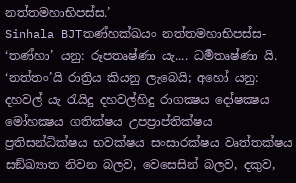නත්තමහාභිපස්ස.’
Sinhala BJTතණ්හක්ඛයං නත්තමහාභිපස්ස- ‘තණ්හා’ යනු: රූපතෘෂ්ණා යැ.... ධර්‍මතෘෂ්ණා යි. ‘නත්තං’යි රාත්‍රිය කියනු ලැබෙයි; අහෝ යනු: දහවල් යැ රැයිදු දහවල්හිදු රාගක්‍ෂය දෝෂක්‍ෂය මෝහක්‍ෂය ගතික්ෂය උපප්‍රාප්තික්ෂය ප්‍රතිසන්ධික්ෂය භවක්ෂය සංසාරක්ෂය වෘත්තක්ෂය සඞ්ඛ්‍යාත නිවන බලව, වෙසෙසින් බලව, දකුව,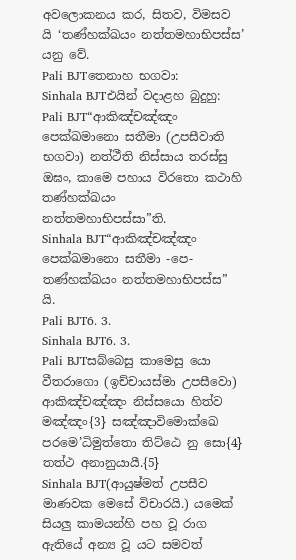අවලොකනය කර, සිතව, විමසව යි ‘තණ්හක්ඛයං නත්තමහාභිපස්ස’ යනු වේ.
Pali BJTතෙනාහ භගවා:
Sinhala BJTඑයින් වදාළහ බුදුහු:
Pali BJT“ආකිඤ්චඤ්ඤං පෙක්ඛමානො සතීමා (උපසීවාති භගවා) නත්ථීති නිස්සාය තරස්සු ඔඝං, කාමෙ පහාය විරතො කථාහි තණ්හක්ඛයං නත්තමහාභිපස්සා”ති.
Sinhala BJT“ආකිඤ්චඤ්ඤං පෙක්ඛමානො සතීමා -පෙ- තණ්හක්ඛයං නත්තමහාභිපස්ස” යි.
Pali BJT6. 3.
Sinhala BJT6. 3.
Pali BJTසබ්බෙසු කාමෙසු යො වීතරාගො (ඉච්චායස්මා උපසීවො) ආකිඤ්චඤ්ඤං නිස්සයො හිත්ව මඤ්ඤං{3} සඤ්ඤාවිමොක්ඛෙ පරමෙ’ධිමුත්තො තිට්ඨෙ නු සො{4} තත්ථ අනානුයායී.{5}
Sinhala BJT(ආයුෂ්මත් උපසීව මාණවක මෙසේ විචාරයි.) යමෙක් සියලු කාමයන්හි පහ වූ රාග ඇතියේ අන්‍ය වූ යට සමවත්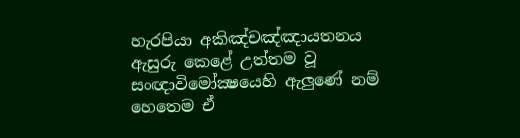හැරපියා අකිඤ්චඤ්ඤායතනය ඇසුරු කෙළේ උත්තම වූ සංඥාවිමෝක්‍ෂයෙහි ඇලුණේ නම් හෙතෙම ඒ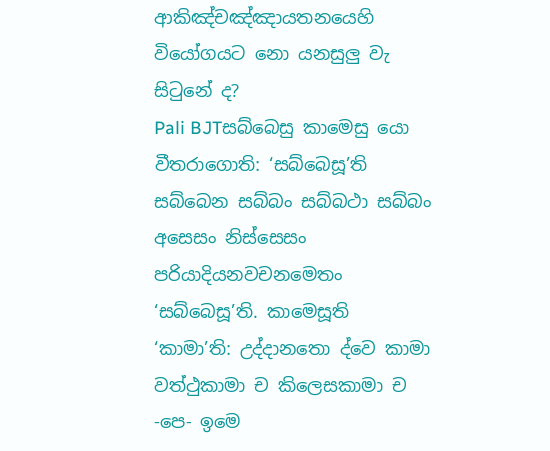ආකිඤ්චඤ්ඤායතනයෙහි වියෝගයට නො යනසුලු වැ සිටුනේ ද?
Pali BJTසබ්බෙසු කාමෙසු යො වීතරාගොති: ‘සබ්බෙසූ’ති සබ්බෙන සබ්බං සබ්බථා සබ්බං අසෙසං නිස්සෙසං පරියාදියනවචනමෙතං ‘සබ්බෙසූ’ති. කාමෙසූති ‘කාමා’ති: උද්දානතො ද්වෙ කාමා වත්ථුකාමා ච කිලෙසකාමා ච -පෙ- ඉමෙ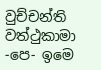වුච්චන්ති වත්ථුකාමා -පෙ- ඉමෙ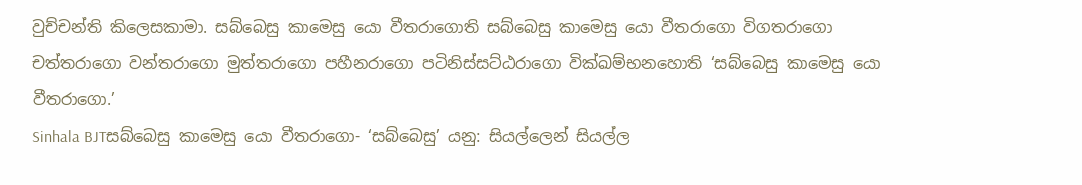වුච්චන්ති කිලෙසකාමා. සබ්බෙසු කාමෙසු යො වීතරාගොති සබ්බෙසු කාමෙසු යො වීතරාගො විගතරාගො චත්තරාගො වන්තරාගො මුත්තරාගො පහීනරාගො පටිනිස්සට්ඨරාගො වික්ඛම්භනහොති ‘සබ්බෙසු කාමෙසු යො වීතරාගො.’
Sinhala BJTසබ්බෙසු කාමෙසු යො වීතරාගො- ‘සබ්බෙසු’ යනු: සියල්ලෙන් සියල්ල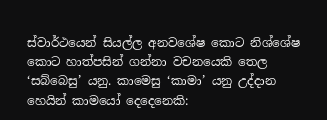ස්වාර්ථයෙන් සියල්ල අනවශේෂ කොට නිශ්ශේෂ කොට හාත්පසින් ගන්නා වචනයෙකි තෙල ‘සබ්බෙසු’ යනු. කාමෙසු ‘කාමා’ යනු උද්දාන හෙයින් කාමයෝ දෙදෙනෙකි: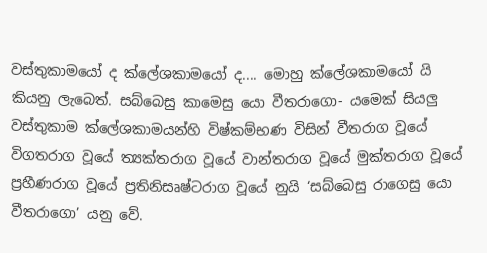වස්තුකාමයෝ ද ක්ලේශකාමයෝ ද.... මොහු ක්ලේශකාමයෝ යි කියනු ලැබෙත්. සබ්බෙසු කාමෙසු යො වීතරාගො- යමෙක් සියලු වස්තුකාම ක්ලේශකාමයන්හි විෂ්කම්භණ විසින් වීතරාග වූයේ විගතරාග වූයේ ත්‍යක්තරාග වූයේ වාන්තරාග වූයේ මුක්තරාග වූයේ ප්‍රහීණරාග වූයේ ප්‍රතිනිසෘෂ්ටරාග වූයේ නුයි ‘සබ්බෙසු රාගෙසු යො වීතරාගො’ යනු වේ.